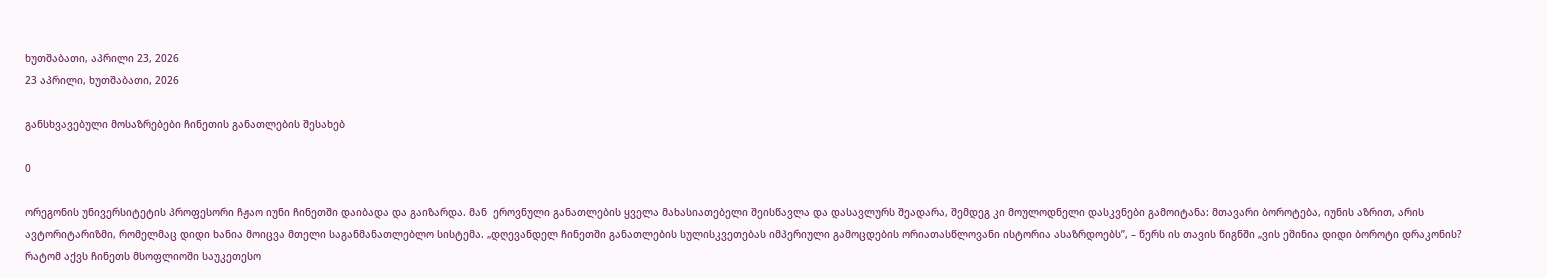ხუთშაბათი, აპრილი 23, 2026
23 აპრილი, ხუთშაბათი, 2026

განსხვავებული მოსაზრებები ჩინეთის განათლების შესახებ

0

ორეგონის უნივერსიტეტის პროფესორი ჩჟაო იუნი ჩინეთში დაიბადა და გაიზარდა. მან  ეროვნული განათლების ყველა მახასიათებელი შეისწავლა და დასავლურს შეადარა, შემდეგ კი მოულოდნელი დასკვნები გამოიტანა: მთავარი ბოროტება, იუნის აზრით, არის ავტორიტარიზმი, რომელმაც დიდი ხანია მოიცვა მთელი საგანმანათლებლო სისტემა. „დღევანდელ ჩინეთში განათლების სულისკვეთებას იმპერიული გამოცდების ორიათასწლოვანი ისტორია ასაზრდოებს”, – წერს ის თავის წიგნში „ვის ეშინია დიდი ბოროტი დრაკონის? რატომ აქვს ჩინეთს მსოფლიოში საუკეთესო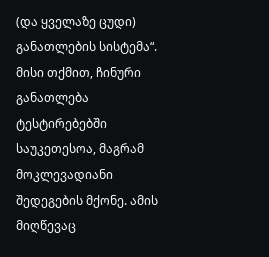(და ყველაზე ცუდი) განათლების სისტემა“. მისი თქმით, ჩინური განათლება ტესტირებებში საუკეთესოა, მაგრამ მოკლევადიანი შედეგების მქონე. ამის მიღწევაც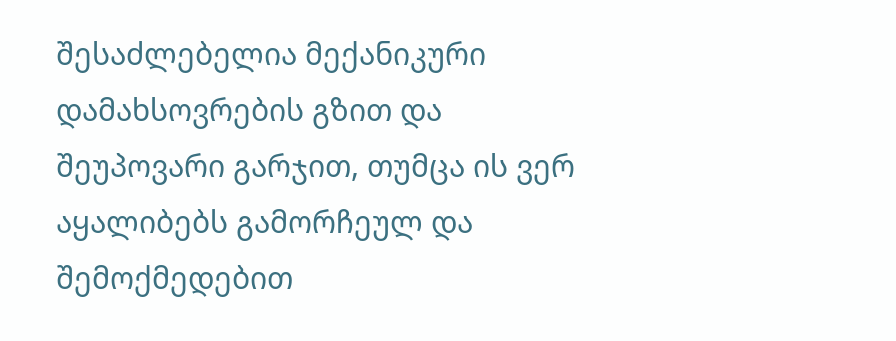შესაძლებელია მექანიკური დამახსოვრების გზით და შეუპოვარი გარჯით, თუმცა ის ვერ აყალიბებს გამორჩეულ და შემოქმედებით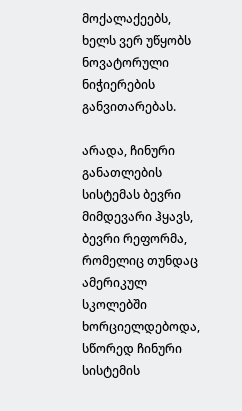მოქალაქეებს, ხელს ვერ უწყობს ნოვატორული ნიჭიერების განვითარებას.

არადა, ჩინური განათლების სისტემას ბევრი მიმდევარი ჰყავს, ბევრი რეფორმა, რომელიც თუნდაც ამერიკულ სკოლებში ხორციელდებოდა, სწორედ ჩინური სისტემის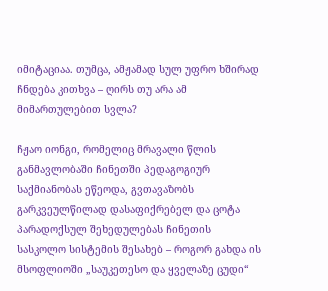იმიტაციაა. თუმცა, ამჟამად სულ უფრო ხშირად ჩნდება კითხვა – ღირს თუ არა ამ მიმართულებით სვლა?

ჩჟაო იონგი, რომელიც მრავალი წლის განმავლობაში ჩინეთში პედაგოგიურ საქმიანობას ეწეოდა, გვთავაზობს გარკვეულწილად დასაფიქრებელ და ცოტა პარადოქსულ შეხედულებას ჩინეთის სასკოლო სისტემის შესახებ – როგორ გახდა ის მსოფლიოში „საუკეთესო და ყველაზე ცუდი“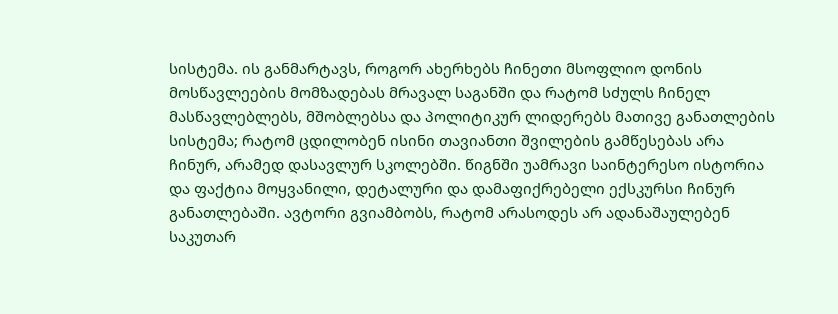სისტემა. ის განმარტავს, როგორ ახერხებს ჩინეთი მსოფლიო დონის მოსწავლეების მომზადებას მრავალ საგანში და რატომ სძულს ჩინელ მასწავლებლებს, მშობლებსა და პოლიტიკურ ლიდერებს მათივე განათლების სისტემა; რატომ ცდილობენ ისინი თავიანთი შვილების გამწესებას არა ჩინურ, არამედ დასავლურ სკოლებში. წიგნში უამრავი საინტერესო ისტორია და ფაქტია მოყვანილი, დეტალური და დამაფიქრებელი ექსკურსი ჩინურ განათლებაში. ავტორი გვიამბობს, რატომ არასოდეს არ ადანაშაულებენ საკუთარ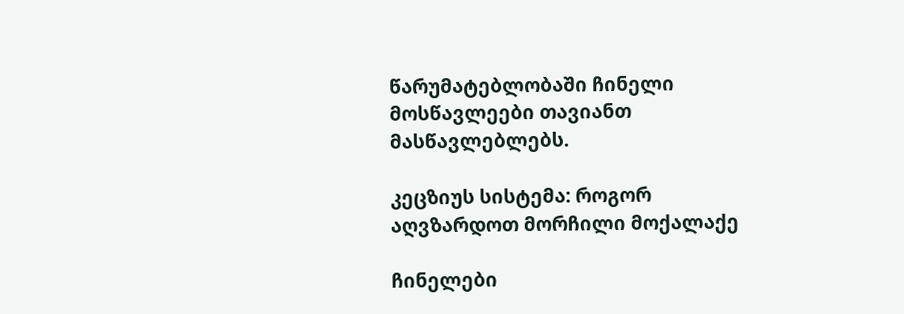წარუმატებლობაში ჩინელი მოსწავლეები თავიანთ  მასწავლებლებს.

კეცზიუს სისტემა: როგორ აღვზარდოთ მორჩილი მოქალაქე

ჩინელები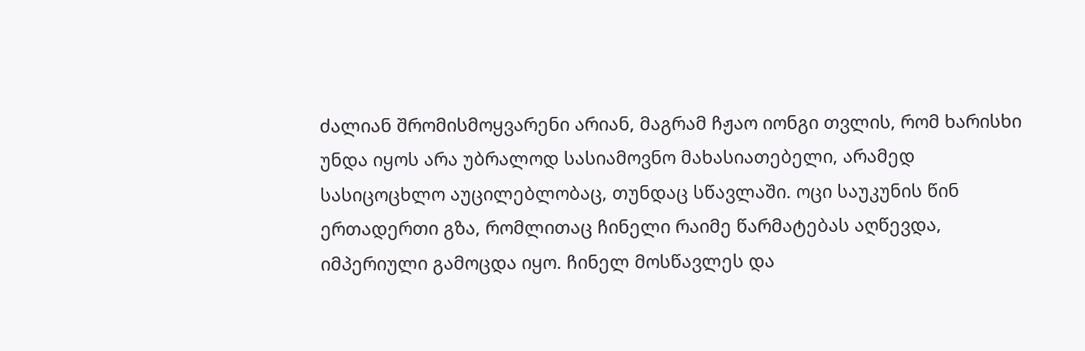ძალიან შრომისმოყვარენი არიან, მაგრამ ჩჟაო იონგი თვლის, რომ ხარისხი უნდა იყოს არა უბრალოდ სასიამოვნო მახასიათებელი, არამედ სასიცოცხლო აუცილებლობაც, თუნდაც სწავლაში. ოცი საუკუნის წინ ერთადერთი გზა, რომლითაც ჩინელი რაიმე წარმატებას აღწევდა, იმპერიული გამოცდა იყო. ჩინელ მოსწავლეს და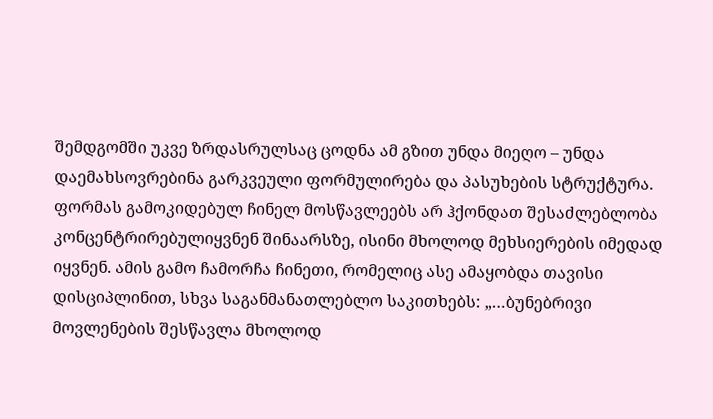შემდგომში უკვე ზრდასრულსაც ცოდნა ამ გზით უნდა მიეღო – უნდა დაემახსოვრებინა გარკვეული ფორმულირება და პასუხების სტრუქტურა. ფორმას გამოკიდებულ ჩინელ მოსწავლეებს არ ჰქონდათ შესაძლებლობა კონცენტრირებულიყვნენ შინაარსზე, ისინი მხოლოდ მეხსიერების იმედად იყვნენ. ამის გამო ჩამორჩა ჩინეთი, რომელიც ასე ამაყობდა თავისი დისციპლინით, სხვა საგანმანათლებლო საკითხებს: „…ბუნებრივი მოვლენების შესწავლა მხოლოდ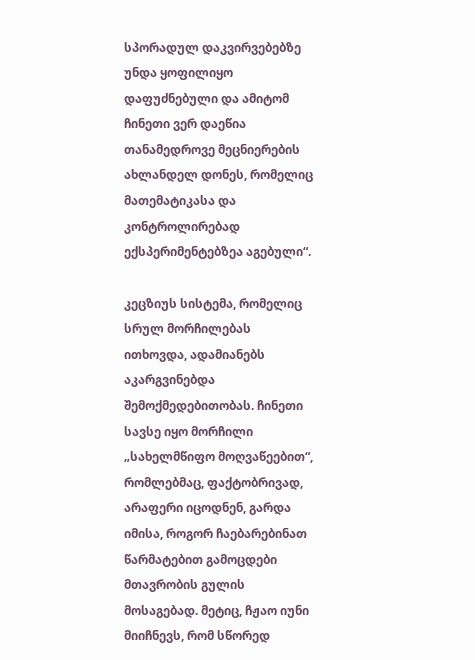სპორადულ დაკვირვებებზე უნდა ყოფილიყო დაფუძნებული და ამიტომ ჩინეთი ვერ დაეწია თანამედროვე მეცნიერების ახლანდელ დონეს, რომელიც მათემატიკასა და კონტროლირებად ექსპერიმენტებზეა აგებული“.

კეცზიუს სისტემა, რომელიც სრულ მორჩილებას ითხოვდა, ადამიანებს აკარგვინებდა შემოქმედებითობას. ჩინეთი სავსე იყო მორჩილი „სახელმწიფო მოღვაწეებით“, რომლებმაც, ფაქტობრივად, არაფერი იცოდნენ, გარდა იმისა, როგორ ჩაებარებინათ წარმატებით გამოცდები მთავრობის გულის მოსაგებად. მეტიც, ჩჟაო იუნი მიიჩნევს, რომ სწორედ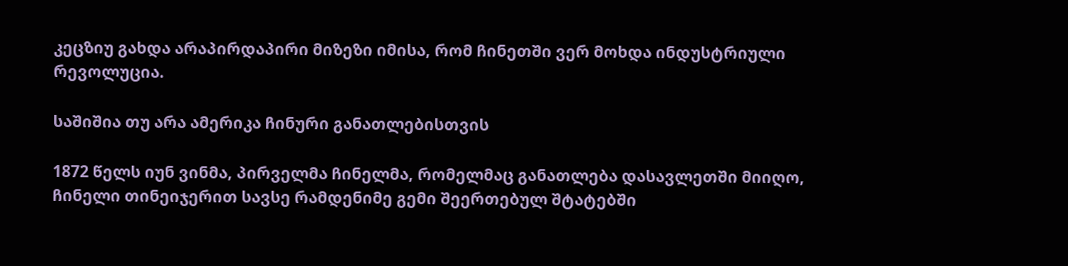კეცზიუ გახდა არაპირდაპირი მიზეზი იმისა, რომ ჩინეთში ვერ მოხდა ინდუსტრიული რევოლუცია.

საშიშია თუ არა ამერიკა ჩინური განათლებისთვის

1872 წელს იუნ ვინმა, პირველმა ჩინელმა, რომელმაც განათლება დასავლეთში მიიღო, ჩინელი თინეიჯერით სავსე რამდენიმე გემი შეერთებულ შტატებში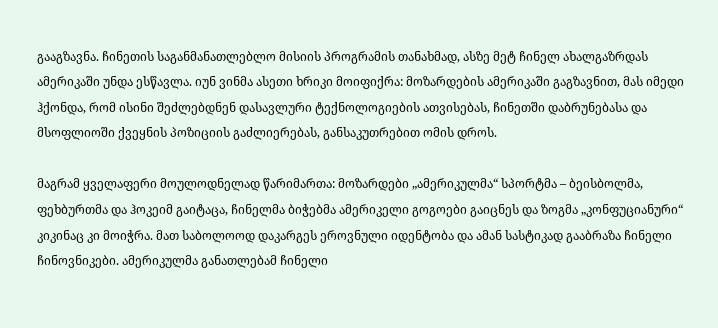გააგზავნა. ჩინეთის საგანმანათლებლო მისიის პროგრამის თანახმად, ასზე მეტ ჩინელ ახალგაზრდას ამერიკაში უნდა ესწავლა. იუნ ვინმა ასეთი ხრიკი მოიფიქრა: მოზარდების ამერიკაში გაგზავნით, მას იმედი ჰქონდა, რომ ისინი შეძლებდნენ დასავლური ტექნოლოგიების ათვისებას, ჩინეთში დაბრუნებასა და მსოფლიოში ქვეყნის პოზიციის გაძლიერებას, განსაკუთრებით ომის დროს.

მაგრამ ყველაფერი მოულოდნელად წარიმართა: მოზარდები „ამერიკულმა“ სპორტმა – ბეისბოლმა, ფეხბურთმა და ჰოკეიმ გაიტაცა, ჩინელმა ბიჭებმა ამერიკელი გოგოები გაიცნეს და ზოგმა „კონფუციანური“ კიკინაც კი მოიჭრა. მათ საბოლოოდ დაკარგეს ეროვნული იდენტობა და ამან სასტიკად გააბრაზა ჩინელი ჩინოვნიკები. ამერიკულმა განათლებამ ჩინელი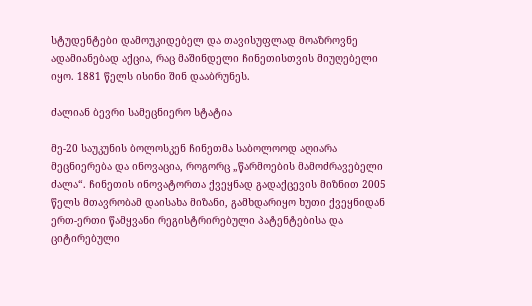სტუდენტები დამოუკიდებელ და თავისუფლად მოაზროვნე ადამიანებად აქცია, რაც მაშინდელი ჩინეთისთვის მიუღებელი იყო. 1881 წელს ისინი შინ დააბრუნეს.

ძალიან ბევრი სამეცნიერო სტატია

მე-20 საუკუნის ბოლოსკენ ჩინეთმა საბოლოოდ აღიარა მეცნიერება და ინოვაცია, როგორც „წარმოების მამოძრავებელი ძალა“. ჩინეთის ინოვატორთა ქვეყნად გადაქცევის მიზნით 2005 წელს მთავრობამ დაისახა მიზანი, გამხდარიყო ხუთი ქვეყნიდან ერთ-ერთი წამყვანი რეგისტრირებული პატენტებისა და ციტირებული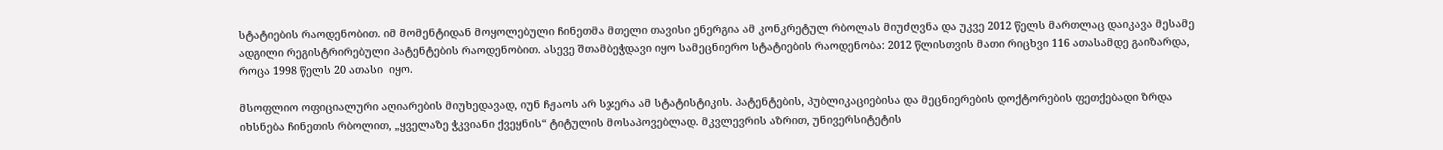სტატიების რაოდენობით. იმ მომენტიდან მოყოლებული ჩინეთმა მთელი თავისი ენერგია ამ კონკრეტულ რბოლას მიუძღვნა და უკვე 2012 წელს მართლაც დაიკავა მესამე ადგილი რეგისტრირებული პატენტების რაოდენობით. ასევე შთამბეჭდავი იყო სამეცნიერო სტატიების რაოდენობა: 2012 წლისთვის მათი რიცხვი 116 ათასამდე გაიზარდა, როცა 1998 წელს 20 ათასი  იყო.

მსოფლიო ოფიციალური აღიარების მიუხედავად, იუნ ჩჟაოს არ სჯერა ამ სტატისტიკის. პატენტების, პუბლიკაციებისა და მეცნიერების დოქტორების ფეთქებადი ზრდა იხსნება ჩინეთის რბოლით, „ყველაზე ჭკვიანი ქვეყნის“ ტიტულის მოსაპოვებლად. მკვლევრის აზრით, უნივერსიტეტის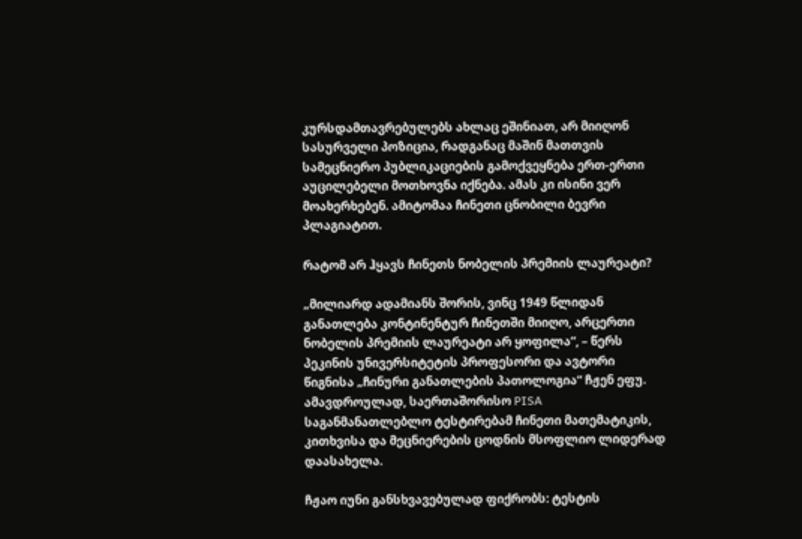კურსდამთავრებულებს ახლაც ეშინიათ, არ მიიღონ სასურველი პოზიცია, რადგანაც მაშინ მათთვის სამეცნიერო პუბლიკაციების გამოქვეყნება ერთ-ერთი აუცილებელი მოთხოვნა იქნება. ამას კი ისინი ვერ მოახერხებენ. ამიტომაა ჩინეთი ცნობილი ბევრი პლაგიატით.

რატომ არ ჰყავს ჩინეთს ნობელის პრემიის ლაურეატი?

„მილიარდ ადამიანს შორის, ვინც 1949 წლიდან განათლება კონტინენტურ ჩინეთში მიიღო, არცერთი ნობელის პრემიის ლაურეატი არ ყოფილა“, – წერს პეკინის უნივერსიტეტის პროფესორი და ავტორი წიგნისა „ჩინური განათლების პათოლოგია“ ჩჟენ ეფუ. ამავდროულად, საერთაშორისო PISA საგანმანათლებლო ტესტირებამ ჩინეთი მათემატიკის, კითხვისა და მეცნიერების ცოდნის მსოფლიო ლიდერად დაასახელა.

ჩჟაო იუნი განსხვავებულად ფიქრობს: ტესტის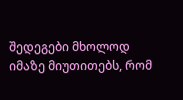შედეგები მხოლოდ იმაზე მიუთითებს, რომ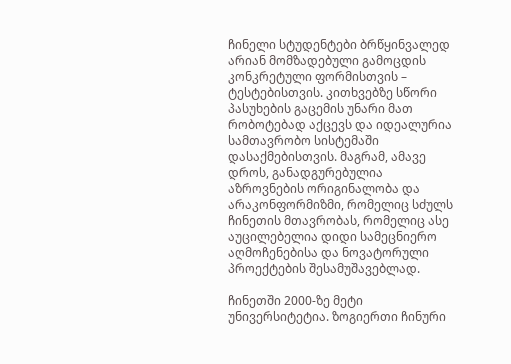ჩინელი სტუდენტები ბრწყინვალედ არიან მომზადებული გამოცდის კონკრეტული ფორმისთვის – ტესტებისთვის. კითხვებზე სწორი პასუხების გაცემის უნარი მათ რობოტებად აქცევს და იდეალურია სამთავრობო სისტემაში დასაქმებისთვის. მაგრამ, ამავე დროს, განადგურებულია აზროვნების ორიგინალობა და არაკონფორმიზმი, რომელიც სძულს ჩინეთის მთავრობას, რომელიც ასე აუცილებელია დიდი სამეცნიერო აღმოჩენებისა და ნოვატორული პროექტების შესამუშავებლად.

ჩინეთში 2000-ზე მეტი უნივერსიტეტია. ზოგიერთი ჩინური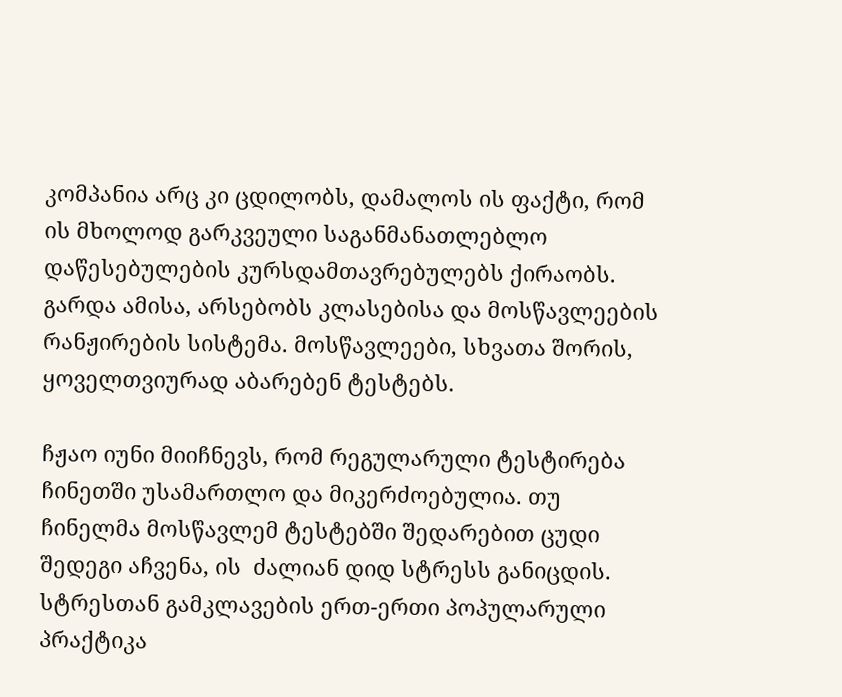კომპანია არც კი ცდილობს, დამალოს ის ფაქტი, რომ ის მხოლოდ გარკვეული საგანმანათლებლო დაწესებულების კურსდამთავრებულებს ქირაობს. გარდა ამისა, არსებობს კლასებისა და მოსწავლეების რანჟირების სისტემა. მოსწავლეები, სხვათა შორის, ყოველთვიურად აბარებენ ტესტებს.

ჩჟაო იუნი მიიჩნევს, რომ რეგულარული ტესტირება ჩინეთში უსამართლო და მიკერძოებულია. თუ ჩინელმა მოსწავლემ ტესტებში შედარებით ცუდი შედეგი აჩვენა, ის  ძალიან დიდ სტრესს განიცდის. სტრესთან გამკლავების ერთ-ერთი პოპულარული პრაქტიკა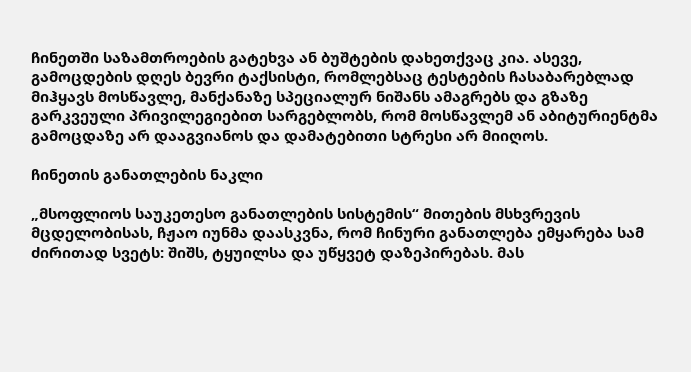ჩინეთში საზამთროების გატეხვა ან ბუშტების დახეთქვაც კია. ასევე, გამოცდების დღეს ბევრი ტაქსისტი, რომლებსაც ტესტების ჩასაბარებლად მიჰყავს მოსწავლე, მანქანაზე სპეციალურ ნიშანს ამაგრებს და გზაზე გარკვეული პრივილეგიებით სარგებლობს, რომ მოსწავლემ ან აბიტურიენტმა გამოცდაზე არ დააგვიანოს და დამატებითი სტრესი არ მიიღოს.

ჩინეთის განათლების ნაკლი

„მსოფლიოს საუკეთესო განათლების სისტემის“ მითების მსხვრევის მცდელობისას, ჩჟაო იუნმა დაასკვნა, რომ ჩინური განათლება ემყარება სამ ძირითად სვეტს: შიშს, ტყუილსა და უწყვეტ დაზეპირებას. მას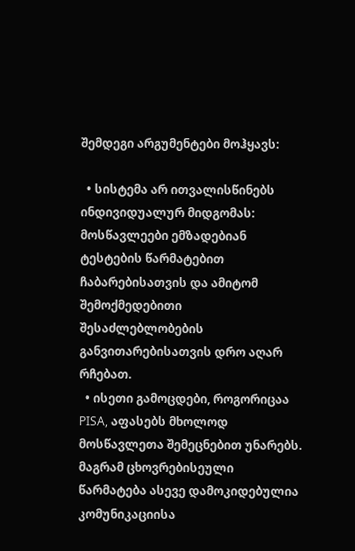შემდეგი არგუმენტები მოჰყავს:

  • სისტემა არ ითვალისწინებს ინდივიდუალურ მიდგომას: მოსწავლეები ემზადებიან ტესტების წარმატებით ჩაბარებისათვის და ამიტომ შემოქმედებითი შესაძლებლობების განვითარებისათვის დრო აღარ რჩებათ.
  • ისეთი გამოცდები, როგორიცაა PISA, აფასებს მხოლოდ მოსწავლეთა შემეცნებით უნარებს. მაგრამ ცხოვრებისეული წარმატება ასევე დამოკიდებულია კომუნიკაციისა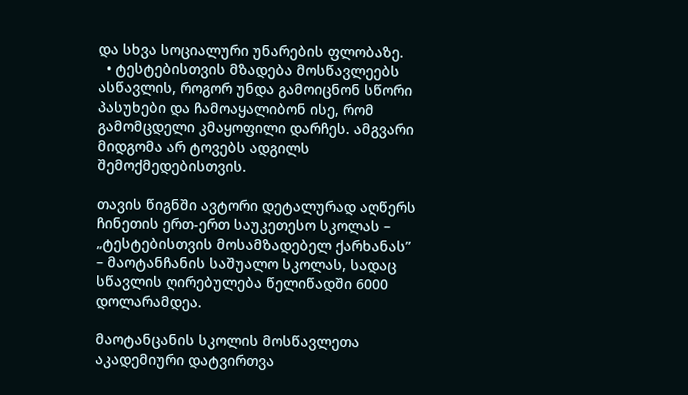და სხვა სოციალური უნარების ფლობაზე.
  • ტესტებისთვის მზადება მოსწავლეებს ასწავლის, როგორ უნდა გამოიცნონ სწორი პასუხები და ჩამოაყალიბონ ისე, რომ გამომცდელი კმაყოფილი დარჩეს. ამგვარი მიდგომა არ ტოვებს ადგილს შემოქმედებისთვის.

თავის წიგნში ავტორი დეტალურად აღწერს ჩინეთის ერთ-ერთ საუკეთესო სკოლას – „ტესტებისთვის მოსამზადებელ ქარხანას” – მაოტანჩანის საშუალო სკოლას, სადაც სწავლის ღირებულება წელიწადში 6000 დოლარამდეა.

მაოტანცანის სკოლის მოსწავლეთა აკადემიური დატვირთვა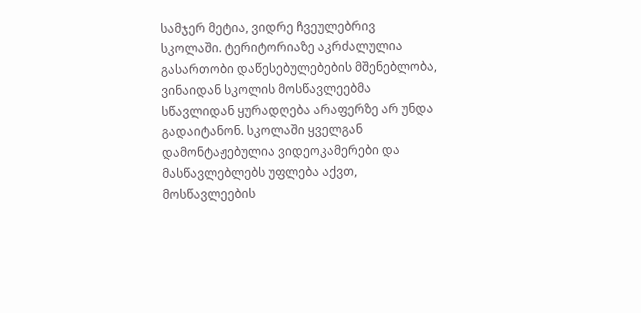სამჯერ მეტია, ვიდრე ჩვეულებრივ სკოლაში. ტერიტორიაზე აკრძალულია გასართობი დაწესებულებების მშენებლობა, ვინაიდან სკოლის მოსწავლეებმა სწავლიდან ყურადღება არაფერზე არ უნდა გადაიტანონ. სკოლაში ყველგან დამონტაჟებულია ვიდეოკამერები და მასწავლებლებს უფლება აქვთ, მოსწავლეების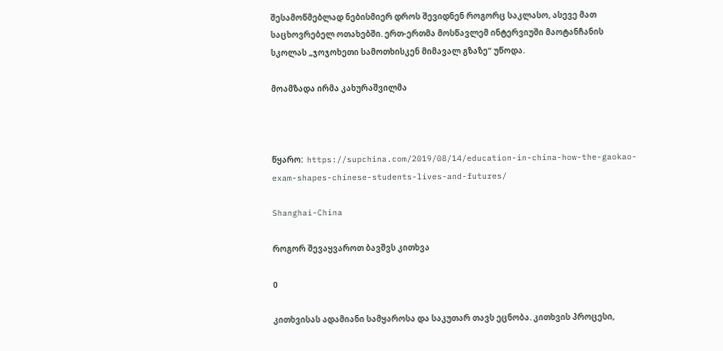შესამოწმებლად ნებისმიერ დროს შევიდნენ როგორც საკლასო, ასევე მათ საცხოვრებელ ოთახებში. ერთ-ერთმა მოსწავლემ ინტერვიუში მაოტანჩანის სკოლას „ჯოჯოხეთი სამოთხისკენ მიმავალ გზაზე“ უწოდა.

მოამზადა ირმა კახურაშვილმა



წყარო:  https://supchina.com/2019/08/14/education-in-china-how-the-gaokao-exam-shapes-chinese-students-lives-and-futures/

Shanghai-China

როგორ შევაყვაროთ ბავშვს კითხვა

0

კითხვისას ადამიანი სამყაროსა და საკუთარ თავს ეცნობა. კითხვის პროცესი,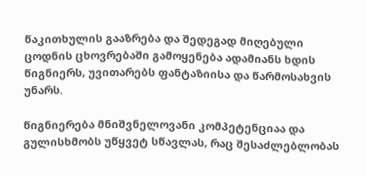წაკითხულის გააზრება და შედეგად მიღებული ცოდნის ცხოვრებაში გამოყენება ადამიანს ხდის წიგნიერს, უვითარებს ფანტაზიისა და წარმოსახვის უნარს.

წიგნიერება მნიშვნელოვანი კომპეტენციაა და გულისხმობს უწყვეტ სწავლას, რაც შესაძლებლობას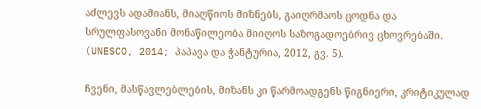აძლევს ადამიანს, მიაღწიოს მიზნებს, გაიღრმაოს ცოდნა და სრულფასოვანი მონაწილეობა მიიღოს საზოგადოებრივ ცხოვრებაში. (UNESCO, 2014; პაპავა და ჭანტურია, 2012, გვ. 5).

ჩვენი, მასწავლებლების, მიზანს კი წარმოადგენს წიგნიერი, კრიტიკულად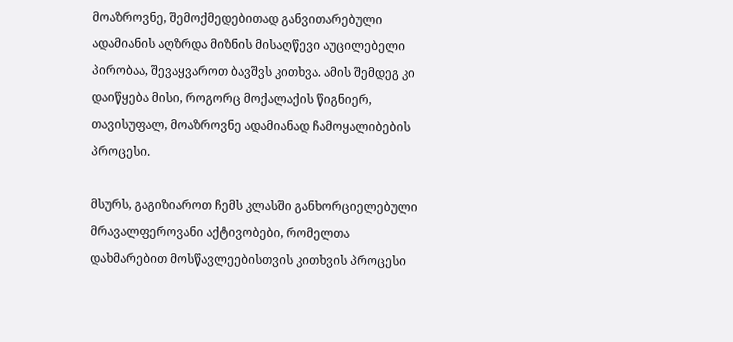მოაზროვნე, შემოქმედებითად განვითარებული ადამიანის აღზრდა მიზნის მისაღწევი აუცილებელი პირობაა, შევაყვაროთ ბავშვს კითხვა. ამის შემდეგ კი დაიწყება მისი, როგორც მოქალაქის წიგნიერ, თავისუფალ, მოაზროვნე ადამიანად ჩამოყალიბების პროცესი.

მსურს, გაგიზიაროთ ჩემს კლასში განხორციელებული მრავალფეროვანი აქტივობები, რომელთა დახმარებით მოსწავლეებისთვის კითხვის პროცესი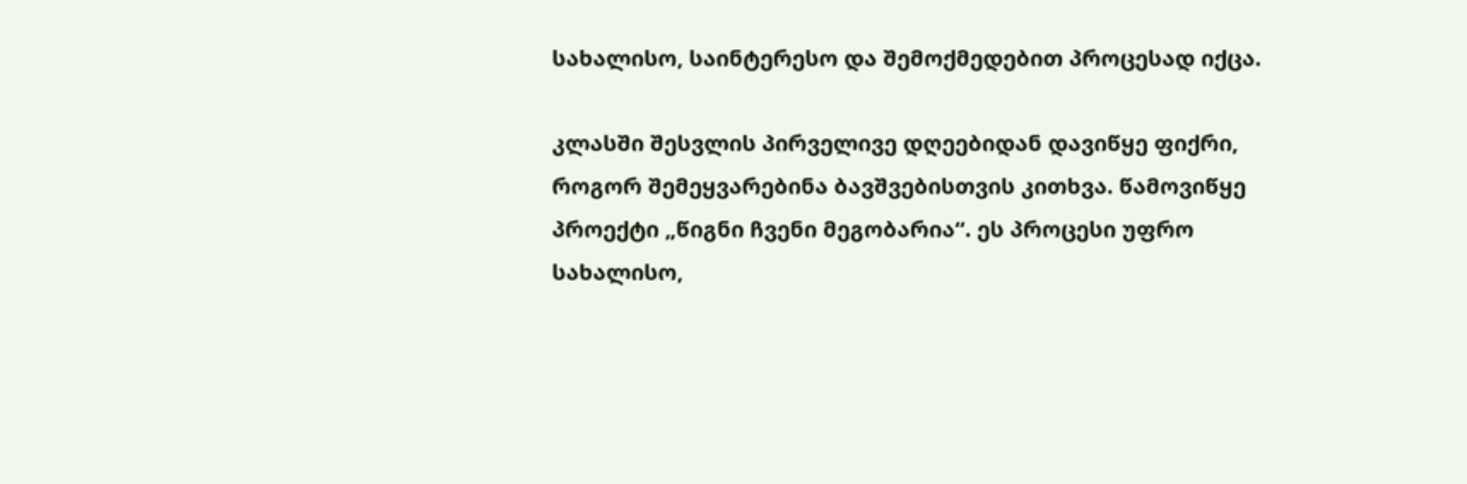სახალისო, საინტერესო და შემოქმედებით პროცესად იქცა.

კლასში შესვლის პირველივე დღეებიდან დავიწყე ფიქრი, როგორ შემეყვარებინა ბავშვებისთვის კითხვა. წამოვიწყე პროექტი „წიგნი ჩვენი მეგობარია“. ეს პროცესი უფრო სახალისო,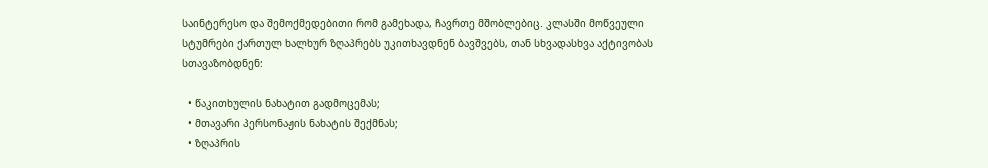საინტერესო და შემოქმედებითი რომ გამეხადა, ჩავრთე მშობლებიც. კლასში მოწვეული სტუმრები ქართულ ხალხურ ზღაპრებს უკითხავდნენ ბავშვებს, თან სხვადასხვა აქტივობას სთავაზობდნენ:

  • წაკითხულის ნახატით გადმოცემას;
  • მთავარი პერსონაჟის ნახატის შექმნას;
  • ზღაპრის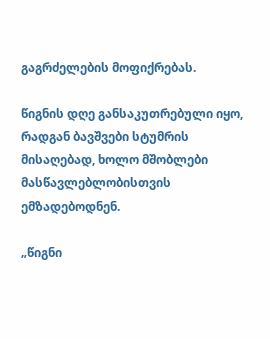გაგრძელების მოფიქრებას.

წიგნის დღე განსაკუთრებული იყო, რადგან ბავშვები სტუმრის მისაღებად, ხოლო მშობლები მასწავლებლობისთვის ემზადებოდნენ.

„წიგნი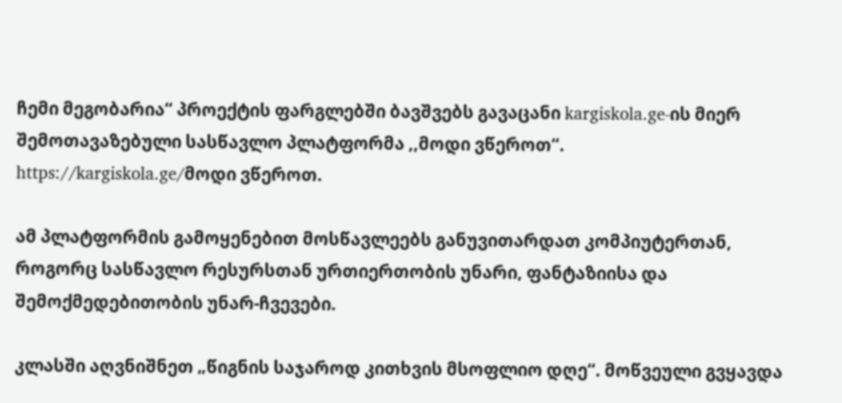ჩემი მეგობარია“ პროექტის ფარგლებში ბავშვებს გავაცანი kargiskola.ge-ის მიერ შემოთავაზებული სასწავლო პლატფორმა ,,მოდი ვწეროთ“. https://kargiskola.ge/მოდი ვწეროთ.

ამ პლატფორმის გამოყენებით მოსწავლეებს განუვითარდათ კომპიუტერთან, როგორც სასწავლო რესურსთან ურთიერთობის უნარი, ფანტაზიისა და შემოქმედებითობის უნარ-ჩვევები.

კლასში აღვნიშნეთ „წიგნის საჯაროდ კითხვის მსოფლიო დღე“. მოწვეული გვყავდა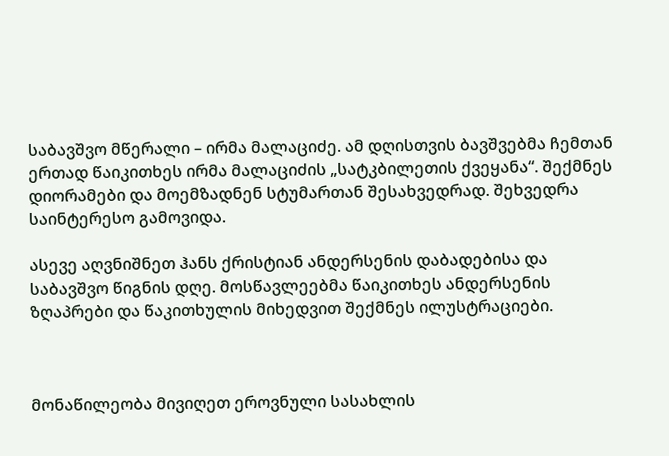საბავშვო მწერალი – ირმა მალაციძე. ამ დღისთვის ბავშვებმა ჩემთან ერთად წაიკითხეს ირმა მალაციძის „სატკბილეთის ქვეყანა“. შექმნეს დიორამები და მოემზადნენ სტუმართან შესახვედრად. შეხვედრა საინტერესო გამოვიდა.

ასევე აღვნიშნეთ ჰანს ქრისტიან ანდერსენის დაბადებისა და საბავშვო წიგნის დღე. მოსწავლეებმა წაიკითხეს ანდერსენის ზღაპრები და წაკითხულის მიხედვით შექმნეს ილუსტრაციები.



მონაწილეობა მივიღეთ ეროვნული სასახლის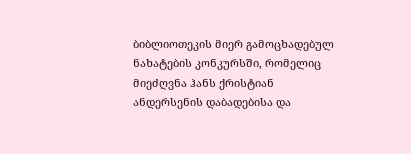ბიბლიოთეკის მიერ გამოცხადებულ ნახატების კონკურსში, რომელიც მიეძღვნა ჰანს ქრისტიან ანდერსენის დაბადებისა და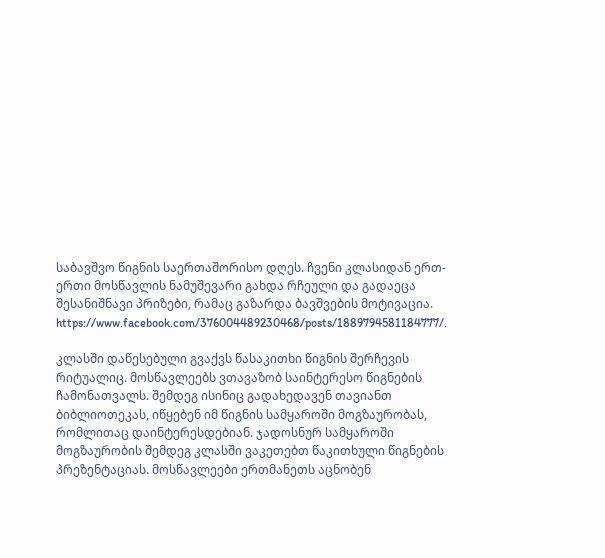საბავშვო წიგნის საერთაშორისო დღეს. ჩვენი კლასიდან ერთ-ერთი მოსწავლის ნამუშევარი გახდა რჩეული და გადაეცა შესანიშნავი პრიზები, რამაც გაზარდა ბავშვების მოტივაცია. https://www.facebook.com/376004489230468/posts/1889794581184777/.

კლასში დაწესებული გვაქვს წასაკითხი წიგნის შერჩევის რიტუალიც. მოსწავლეებს ვთავაზობ საინტერესო წიგნების ჩამონათვალს. შემდეგ ისინიც გადახედავენ თავიანთ ბიბლიოთეკას, იწყებენ იმ წიგნის სამყაროში მოგზაურობას, რომლითაც დაინტერესდებიან. ჯადოსნურ სამყაროში მოგზაურობის შემდეგ კლასში ვაკეთებთ წაკითხული წიგნების პრეზენტაციას. მოსწავლეები ერთმანეთს აცნობენ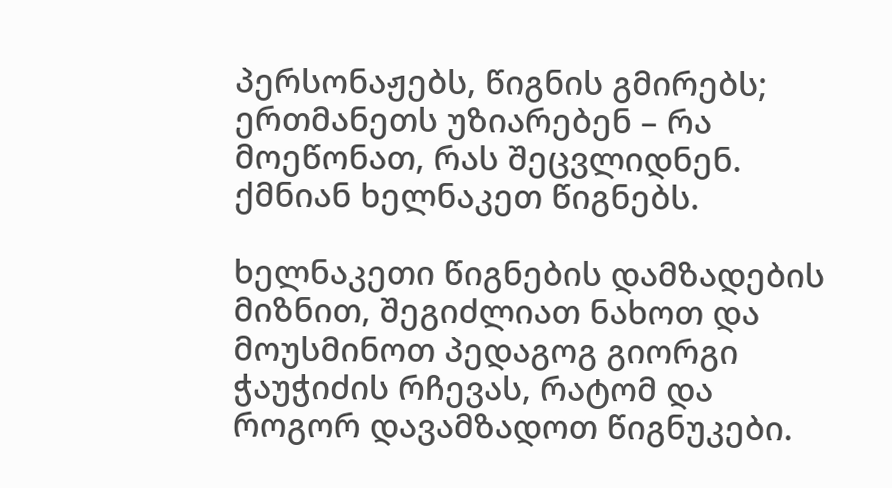პერსონაჟებს, წიგნის გმირებს; ერთმანეთს უზიარებენ – რა მოეწონათ, რას შეცვლიდნენ. ქმნიან ხელნაკეთ წიგნებს.

ხელნაკეთი წიგნების დამზადების მიზნით, შეგიძლიათ ნახოთ და მოუსმინოთ პედაგოგ გიორგი ჭაუჭიძის რჩევას, რატომ და როგორ დავამზადოთ წიგნუკები.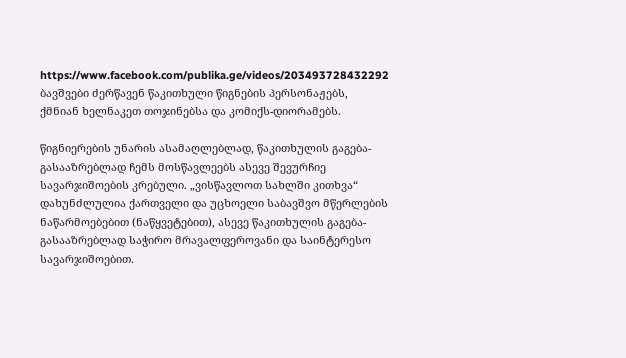https://www.facebook.com/publika.ge/videos/203493728432292 ბავშვები ძერწავენ წაკითხული წიგნების პერსონაჟებს, ქმნიან ხელნაკეთ თოჯინებსა და კომიქს-დიორამებს.

წიგნიერების უნარის ასამაღლებლად, წაკითხულის გაგება-გასააზრებლად ჩემს მოსწავლეებს ასევე შევურჩიე სავარჯიშოების კრებული. „ვისწავლოთ სახლში კითხვა“ დახუნძლულია ქართველი და უცხოელი საბავშვო მწერლების ნაწარმოებებით (ნაწყვეტებით), ასევე წაკითხულის გაგება-გასააზრებლად საჭირო მრავალფეროვანი და საინტერესო სავარჯიშოებით.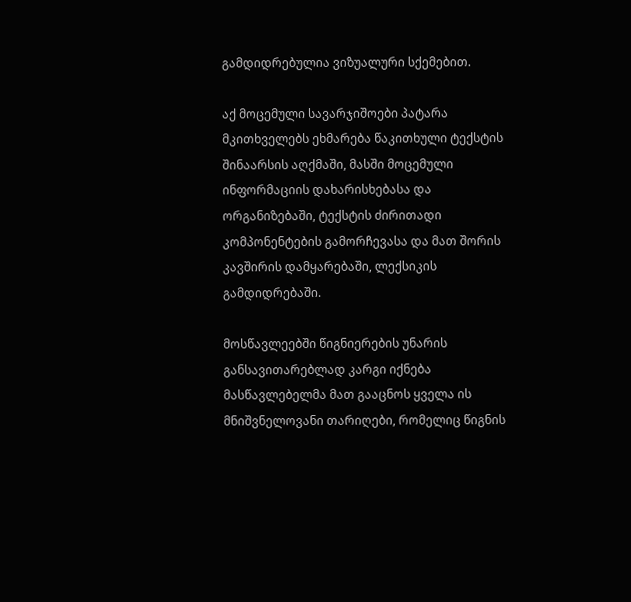გამდიდრებულია ვიზუალური სქემებით.

აქ მოცემული სავარჯიშოები პატარა მკითხველებს ეხმარება წაკითხული ტექსტის შინაარსის აღქმაში, მასში მოცემული ინფორმაციის დახარისხებასა და ორგანიზებაში, ტექსტის ძირითადი კომპონენტების გამორჩევასა და მათ შორის კავშირის დამყარებაში, ლექსიკის გამდიდრებაში.

მოსწავლეებში წიგნიერების უნარის განსავითარებლად კარგი იქნება მასწავლებელმა მათ გააცნოს ყველა ის მნიშვნელოვანი თარიღები, რომელიც წიგნის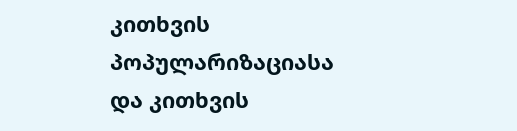კითხვის პოპულარიზაციასა და კითხვის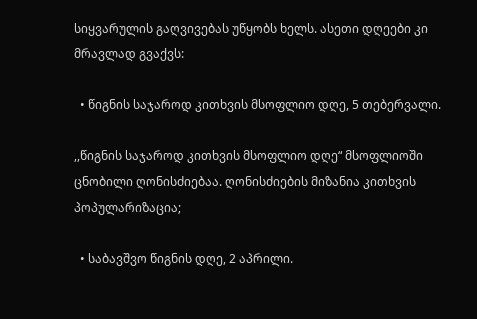სიყვარულის გაღვივებას უწყობს ხელს. ასეთი დღეები კი მრავლად გვაქვს:

  • წიგნის საჯაროდ კითხვის მსოფლიო დღე, 5 თებერვალი.

,,წიგნის საჯაროდ კითხვის მსოფლიო დღე“ მსოფლიოში ცნობილი ღონისძიებაა. ღონისძიების მიზანია კითხვის პოპულარიზაცია;

  • საბავშვო წიგნის დღე, 2 აპრილი.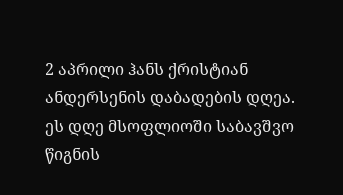2 აპრილი ჰანს ქრისტიან ანდერსენის დაბადების დღეა. ეს დღე მსოფლიოში საბავშვო წიგნის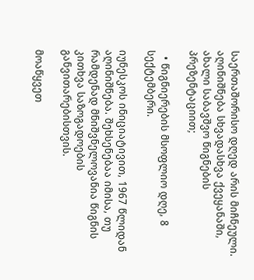საერთაშორისო დღედ არის მიჩნეული. აღინიშნება სხვადასხვა ქვეყანაში, ახალი საბავშვო წიგნების პრეზენტაციით;

  • წიგნიერების მსოფლიო დღე, 8 სექტემბერი.

იუნესკოს ინიციატივით, 1967 წლიდან აღინიშნება. შეხსენებაა იმისა, თუ რამდენად მნიშვნელოვანია წიგნის კითხვა საზოგადოების განვითარებისთვის.

მოაწყვეთ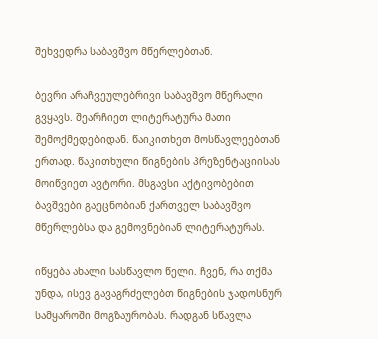შეხვედრა საბავშვო მწერლებთან.

ბევრი არაჩვეულებრივი საბავშვო მწერალი გვყავს. შეარჩიეთ ლიტერატურა მათი შემოქმედებიდან. წაიკითხეთ მოსწავლეებთან ერთად. წაკითხული წიგნების პრეზენტაციისას მოიწვიეთ ავტორი. მსგავსი აქტივობებით ბავშვები გაეცნობიან ქართველ საბავშვო მწერლებსა და გემოვნებიან ლიტერატურას.

იწყება ახალი სასწავლო წელი. ჩვენ, რა თქმა უნდა, ისევ გავაგრძელებთ წიგნების ჯადოსნურ სამყაროში მოგზაურობას. რადგან სწავლა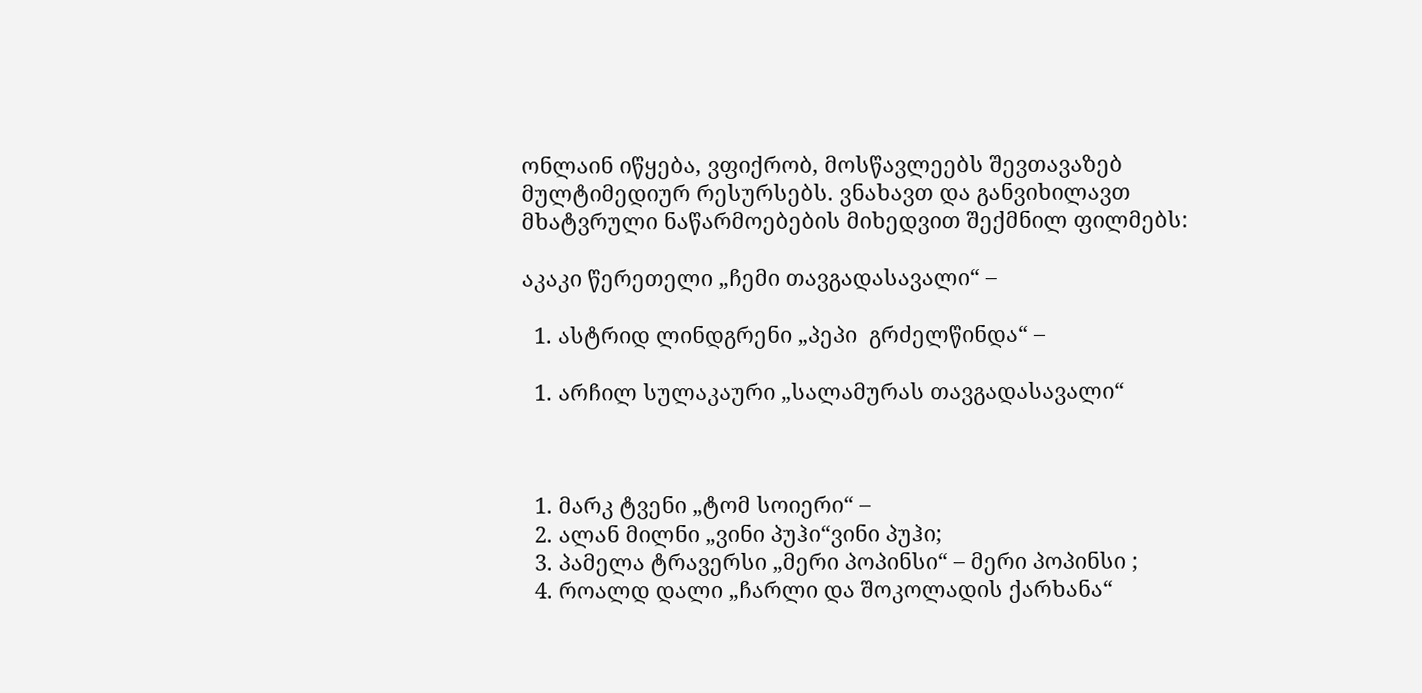ონლაინ იწყება, ვფიქრობ, მოსწავლეებს შევთავაზებ მულტიმედიურ რესურსებს. ვნახავთ და განვიხილავთ მხატვრული ნაწარმოებების მიხედვით შექმნილ ფილმებს:

აკაკი წერეთელი „ჩემი თავგადასავალი“ –

  1. ასტრიდ ლინდგრენი „პეპი  გრძელწინდა“ –

  1. არჩილ სულაკაური „სალამურას თავგადასავალი“



  1. მარკ ტვენი „ტომ სოიერი“ –
  2. ალან მილნი „ვინი პუჰი“ვინი პუჰი;
  3. პამელა ტრავერსი „მერი პოპინსი“ – მერი პოპინსი ;
  4. როალდ დალი „ჩარლი და შოკოლადის ქარხანა“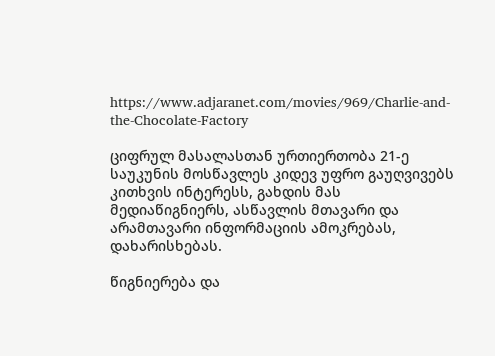https://www.adjaranet.com/movies/969/Charlie-and-the-Chocolate-Factory

ციფრულ მასალასთან ურთიერთობა 21-ე საუკუნის მოსწავლეს კიდევ უფრო გაუღვივებს კითხვის ინტერესს, გახდის მას მედიაწიგნიერს, ასწავლის მთავარი და არამთავარი ინფორმაციის ამოკრებას, დახარისხებას.

წიგნიერება და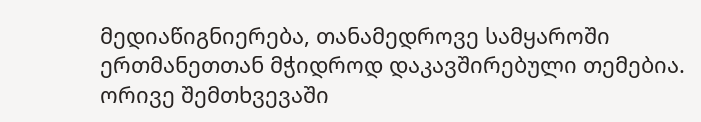მედიაწიგნიერება, თანამედროვე სამყაროში ერთმანეთთან მჭიდროდ დაკავშირებული თემებია. ორივე შემთხვევაში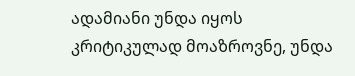ადამიანი უნდა იყოს კრიტიკულად მოაზროვნე, უნდა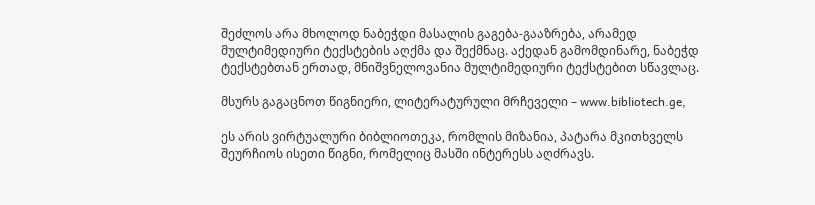შეძლოს არა მხოლოდ ნაბეჭდი მასალის გაგება-გააზრება, არამედ მულტიმედიური ტექსტების აღქმა და შექმნაც. აქედან გამომდინარე, ნაბეჭდ ტექსტებთან ერთად, მნიშვნელოვანია მულტიმედიური ტექსტებით სწავლაც.

მსურს გაგაცნოთ წიგნიერი, ლიტერატურული მრჩეველი – www.bibliotech.ge,

ეს არის ვირტუალური ბიბლიოთეკა, რომლის მიზანია, პატარა მკითხველს შეურჩიოს ისეთი წიგნი, რომელიც მასში ინტერესს აღძრავს.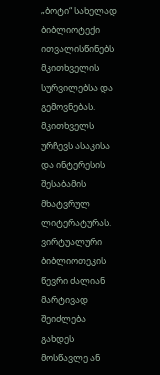„ბოტი“ სახელად ბიბლიოტექი ითვალისწინებს მკითხველის სურვილებსა და გემოვნებას. მკითხველს ურჩევს ასაკისა და ინტერესის შესაბამის მხატვრულ ლიტერატურას. ვირტუალური ბიბლიოთეკის წევრი ძალიან მარტივად შეიძლება გახდეს მოსწავლე ან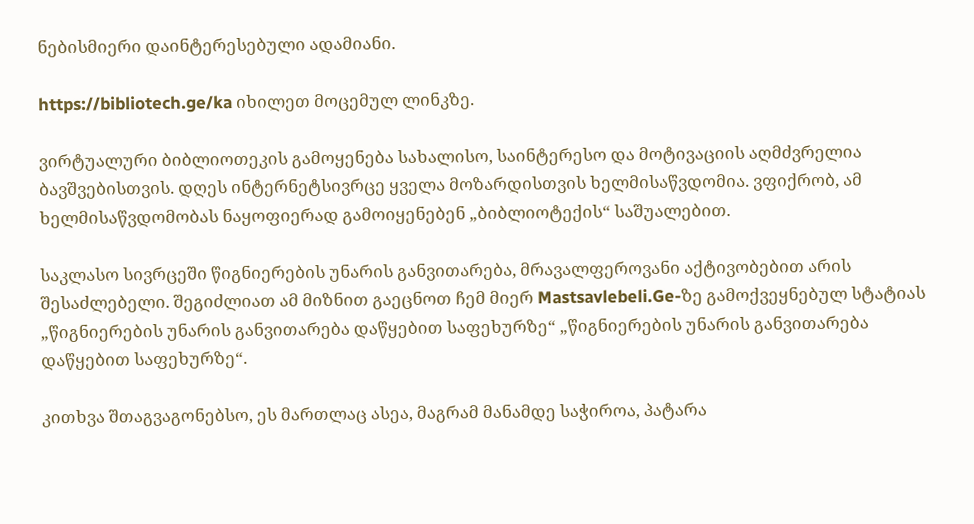ნებისმიერი დაინტერესებული ადამიანი.

https://bibliotech.ge/ka იხილეთ მოცემულ ლინკზე.

ვირტუალური ბიბლიოთეკის გამოყენება სახალისო, საინტერესო და მოტივაციის აღმძვრელია ბავშვებისთვის. დღეს ინტერნეტსივრცე ყველა მოზარდისთვის ხელმისაწვდომია. ვფიქრობ, ამ ხელმისაწვდომობას ნაყოფიერად გამოიყენებენ „ბიბლიოტექის“ საშუალებით.

საკლასო სივრცეში წიგნიერების უნარის განვითარება, მრავალფეროვანი აქტივობებით არის შესაძლებელი. შეგიძლიათ ამ მიზნით გაეცნოთ ჩემ მიერ Mastsavlebeli.Ge-ზე გამოქვეყნებულ სტატიას „წიგნიერების უნარის განვითარება დაწყებით საფეხურზე“ „წიგნიერების უნარის განვითარება დაწყებით საფეხურზე“.

კითხვა შთაგვაგონებსო, ეს მართლაც ასეა, მაგრამ მანამდე საჭიროა, პატარა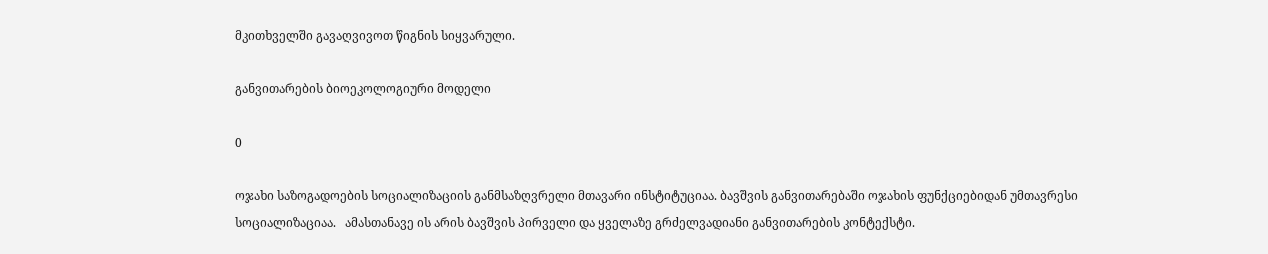მკითხველში გავაღვივოთ წიგნის სიყვარული.

განვითარების ბიოეკოლოგიური მოდელი

0

ოჯახი საზოგადოების სოციალიზაციის განმსაზღვრელი მთავარი ინსტიტუციაა. ბავშვის განვითარებაში ოჯახის ფუნქციებიდან უმთავრესი სოციალიზაციაა.   ამასთანავე ის არის ბავშვის პირველი და ყველაზე გრძელვადიანი განვითარების კონტექსტი.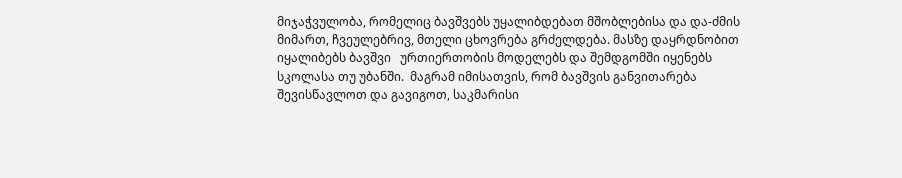მიჯაჭვულობა, რომელიც ბავშვებს უყალიბდებათ მშობლებისა და და-ძმის მიმართ, ჩვეულებრივ, მთელი ცხოვრება გრძელდება. მასზე დაყრდნობით იყალიბებს ბავშვი   ურთიერთობის მოდელებს და შემდგომში იყენებს სკოლასა თუ უბანში.  მაგრამ იმისათვის, რომ ბავშვის განვითარება შევისწავლოთ და გავიგოთ, საკმარისი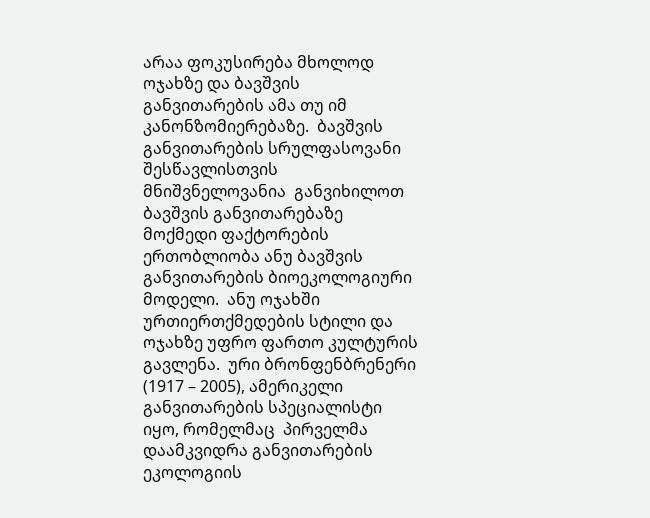არაა ფოკუსირება მხოლოდ ოჯახზე და ბავშვის  განვითარების ამა თუ იმ კანონზომიერებაზე.  ბავშვის განვითარების სრულფასოვანი შესწავლისთვის მნიშვნელოვანია  განვიხილოთ  ბავშვის განვითარებაზე მოქმედი ფაქტორების ერთობლიობა ანუ ბავშვის განვითარების ბიოეკოლოგიური მოდელი.  ანუ ოჯახში ურთიერთქმედების სტილი და ოჯახზე უფრო ფართო კულტურის გავლენა.  ური ბრონფენბრენერი (1917 – 2005), ამერიკელი განვითარების სპეციალისტი  იყო, რომელმაც  პირველმა დაამკვიდრა განვითარების ეკოლოგიის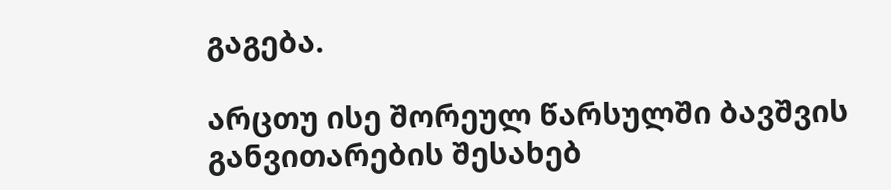გაგება.

არცთუ ისე შორეულ წარსულში ბავშვის განვითარების შესახებ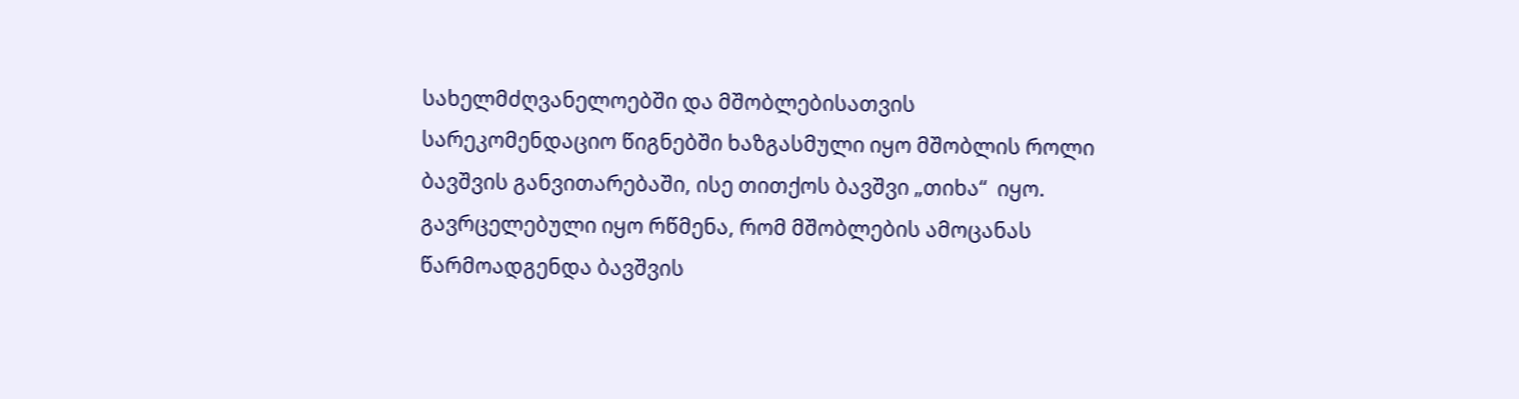სახელმძღვანელოებში და მშობლებისათვის სარეკომენდაციო წიგნებში ხაზგასმული იყო მშობლის როლი ბავშვის განვითარებაში, ისე თითქოს ბავშვი „თიხა“  იყო. გავრცელებული იყო რწმენა, რომ მშობლების ამოცანას წარმოადგენდა ბავშვის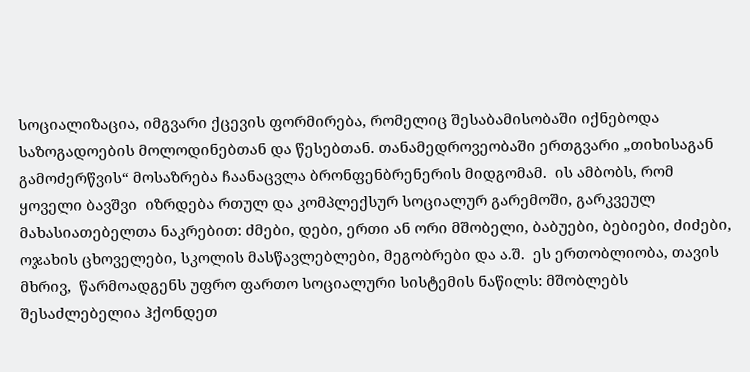სოციალიზაცია, იმგვარი ქცევის ფორმირება, რომელიც შესაბამისობაში იქნებოდა საზოგადოების მოლოდინებთან და წესებთან. თანამედროვეობაში ერთგვარი „თიხისაგან გამოძერწვის“ მოსაზრება ჩაანაცვლა ბრონფენბრენერის მიდგომამ.  ის ამბობს, რომ ყოველი ბავშვი  იზრდება რთულ და კომპლექსურ სოციალურ გარემოში, გარკვეულ მახასიათებელთა ნაკრებით: ძმები, დები, ერთი ან ორი მშობელი, ბაბუები, ბებიები, ძიძები, ოჯახის ცხოველები, სკოლის მასწავლებლები, მეგობრები და ა.შ.  ეს ერთობლიობა, თავის მხრივ,  წარმოადგენს უფრო ფართო სოციალური სისტემის ნაწილს: მშობლებს შესაძლებელია ჰქონდეთ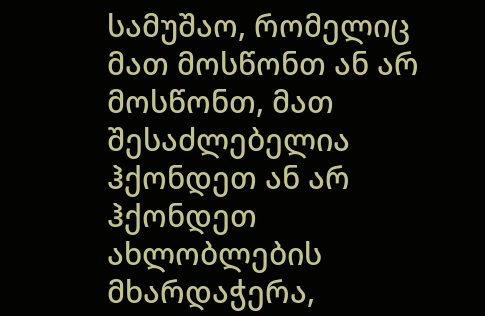სამუშაო, რომელიც მათ მოსწონთ ან არ მოსწონთ, მათ შესაძლებელია ჰქონდეთ ან არ ჰქონდეთ ახლობლების მხარდაჭერა,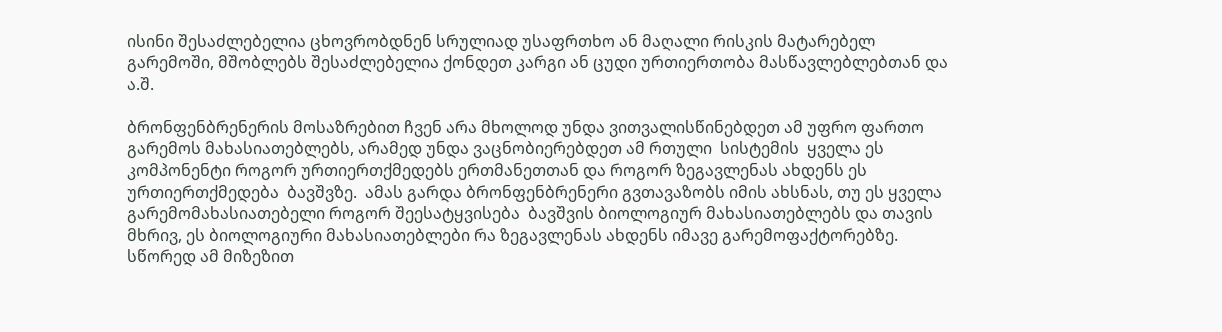ისინი შესაძლებელია ცხოვრობდნენ სრულიად უსაფრთხო ან მაღალი რისკის მატარებელ გარემოში, მშობლებს შესაძლებელია ქონდეთ კარგი ან ცუდი ურთიერთობა მასწავლებლებთან და ა.შ.

ბრონფენბრენერის მოსაზრებით ჩვენ არა მხოლოდ უნდა ვითვალისწინებდეთ ამ უფრო ფართო  გარემოს მახასიათებლებს, არამედ უნდა ვაცნობიერებდეთ ამ რთული  სისტემის  ყველა ეს კომპონენტი როგორ ურთიერთქმედებს ერთმანეთთან და როგორ ზეგავლენას ახდენს ეს ურთიერთქმედება  ბავშვზე.  ამას გარდა ბრონფენბრენერი გვთავაზობს იმის ახსნას, თუ ეს ყველა გარემომახასიათებელი როგორ შეესატყვისება  ბავშვის ბიოლოგიურ მახასიათებლებს და თავის მხრივ, ეს ბიოლოგიური მახასიათებლები რა ზეგავლენას ახდენს იმავე გარემოფაქტორებზე. სწორედ ამ მიზეზით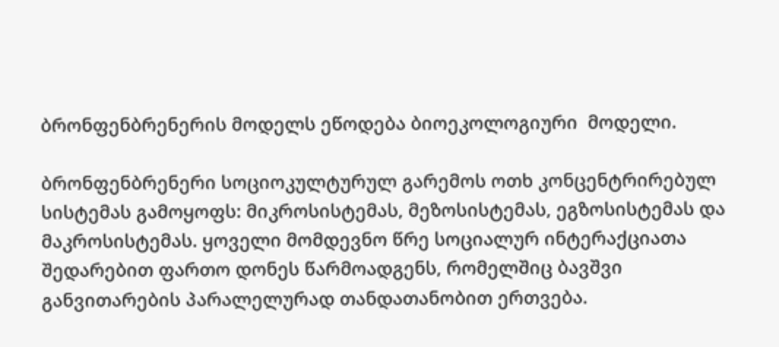ბრონფენბრენერის მოდელს ეწოდება ბიოეკოლოგიური  მოდელი.

ბრონფენბრენერი სოციოკულტურულ გარემოს ოთხ კონცენტრირებულ სისტემას გამოყოფს: მიკროსისტემას, მეზოსისტემას, ეგზოსისტემას და მაკროსისტემას. ყოველი მომდევნო წრე სოციალურ ინტერაქციათა შედარებით ფართო დონეს წარმოადგენს, რომელშიც ბავშვი განვითარების პარალელურად თანდათანობით ერთვება.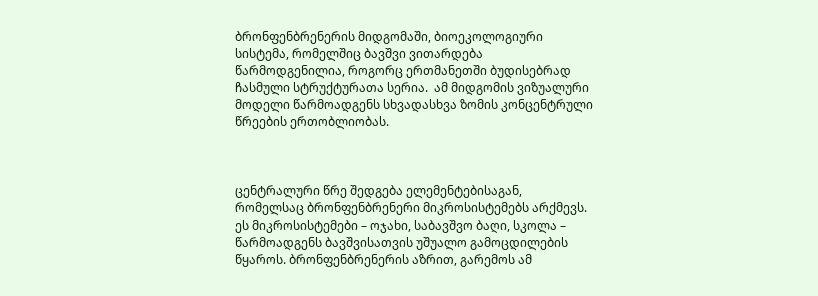ბრონფენბრენერის მიდგომაში, ბიოეკოლოგიური სისტემა, რომელშიც ბავშვი ვითარდება წარმოდგენილია, როგორც ერთმანეთში ბუდისებრად ჩასმული სტრუქტურათა სერია.  ამ მიდგომის ვიზუალური მოდელი წარმოადგენს სხვადასხვა ზომის კონცენტრული წრეების ერთობლიობას.



ცენტრალური წრე შედგება ელემენტებისაგან, რომელსაც ბრონფენბრენერი მიკროსისტემებს არქმევს. ეს მიკროსისტემები – ოჯახი, საბავშვო ბაღი, სკოლა – წარმოადგენს ბავშვისათვის უშუალო გამოცდილების წყაროს. ბრონფენბრენერის აზრით, გარემოს ამ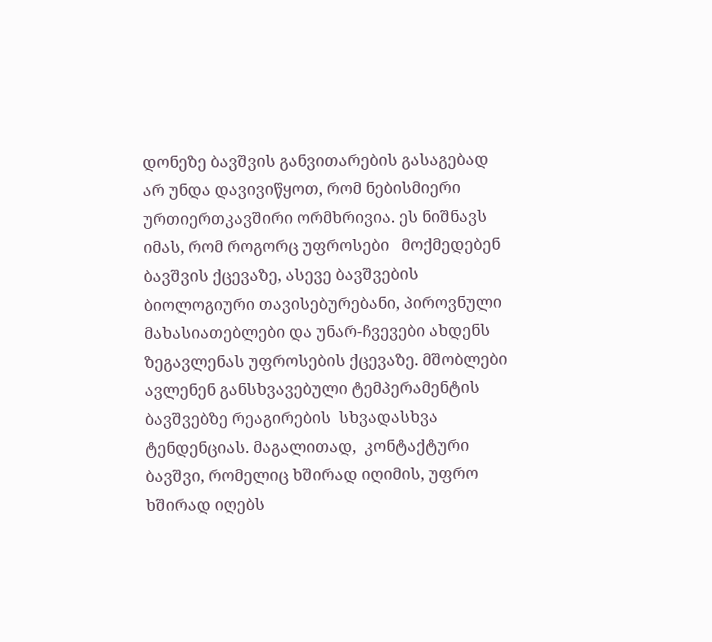დონეზე ბავშვის განვითარების გასაგებად არ უნდა დავივიწყოთ, რომ ნებისმიერი ურთიერთკავშირი ორმხრივია. ეს ნიშნავს იმას, რომ როგორც უფროსები   მოქმედებენ ბავშვის ქცევაზე, ასევე ბავშვების ბიოლოგიური თავისებურებანი, პიროვნული მახასიათებლები და უნარ-ჩვევები ახდენს ზეგავლენას უფროსების ქცევაზე. მშობლები ავლენენ განსხვავებული ტემპერამენტის ბავშვებზე რეაგირების  სხვადასხვა ტენდენციას. მაგალითად,  კონტაქტური ბავშვი, რომელიც ხშირად იღიმის, უფრო ხშირად იღებს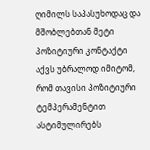ღიმილს საპასუხოდაც და მშობლებთან მეტი პოზიტიური კონტაქტი აქვს უბრალოდ იმიტომ, რომ თავისი პოზიტიური ტემპერამენტით ასტიმულირებს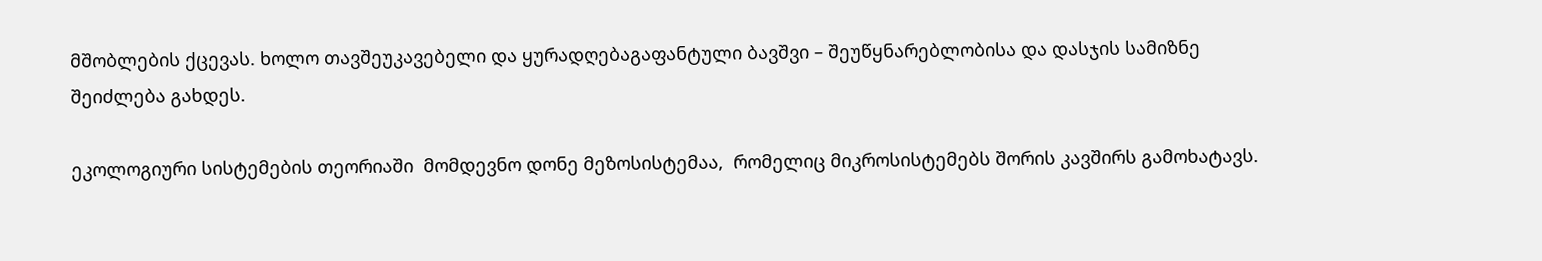მშობლების ქცევას. ხოლო თავშეუკავებელი და ყურადღებაგაფანტული ბავშვი – შეუწყნარებლობისა და დასჯის სამიზნე შეიძლება გახდეს.

ეკოლოგიური სისტემების თეორიაში  მომდევნო დონე მეზოსისტემაა,  რომელიც მიკროსისტემებს შორის კავშირს გამოხატავს.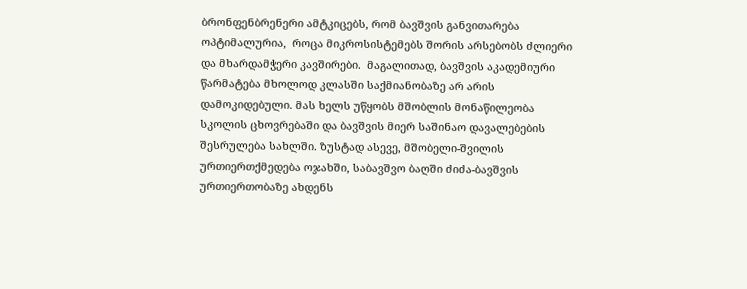ბრონფენბრენერი ამტკიცებს, რომ ბავშვის განვითარება ოპტიმალურია,  როცა მიკროსისტემებს შორის არსებობს ძლიერი და მხარდამჭერი კავშირები.  მაგალითად, ბავშვის აკადემიური წარმატება მხოლოდ კლასში საქმიანობაზე არ არის დამოკიდებული. მას ხელს უწყობს მშობლის მონაწილეობა სკოლის ცხოვრებაში და ბავშვის მიერ საშინაო დავალებების შესრულება სახლში. ზუსტად ასევე, მშობელი-შვილის ურთიერთქმედება ოჯახში, საბავშვო ბაღში ძიძა-ბავშვის ურთიერთობაზე ახდენს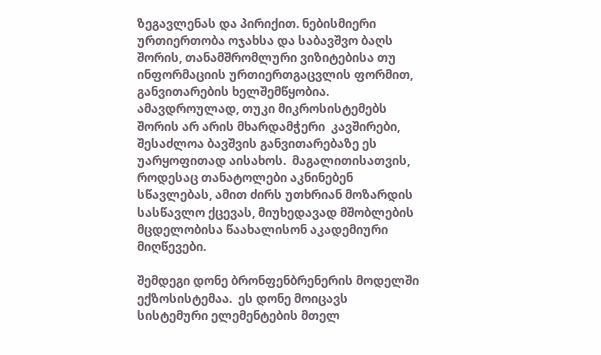ზეგავლენას და პირიქით. ნებისმიერი ურთიერთობა ოჯახსა და საბავშვო ბაღს შორის, თანამშრომლური ვიზიტებისა თუ ინფორმაციის ურთიერთგაცვლის ფორმით, განვითარების ხელშემწყობია. ამავდროულად, თუკი მიკროსისტემებს შორის არ არის მხარდამჭერი  კავშირები, შესაძლოა ბავშვის განვითარებაზე ეს უარყოფითად აისახოს.  მაგალითისათვის, როდესაც თანატოლები აკნინებენ სწავლებას, ამით ძირს უთხრიან მოზარდის სასწავლო ქცევას, მიუხედავად მშობლების  მცდელობისა წაახალისონ აკადემიური მიღწევები.

შემდეგი დონე ბრონფენბრენერის მოდელში  ექზოსისტემაა.  ეს დონე მოიცავს სისტემური ელემენტების მთელ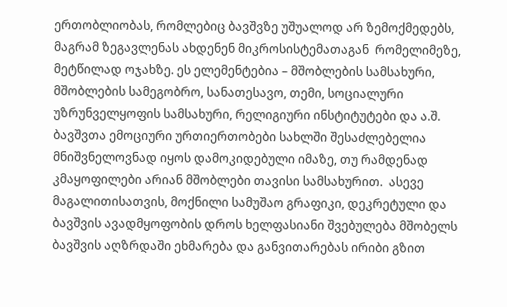ერთობლიობას, რომლებიც ბავშვზე უშუალოდ არ ზემოქმედებს, მაგრამ ზეგავლენას ახდენენ მიკროსისტემათაგან  რომელიმეზე, მეტწილად ოჯახზე. ეს ელემენტებია – მშობლების სამსახური, მშობლების სამეგობრო, სანათესავო, თემი, სოციალური უზრუნველყოფის სამსახური, რელიგიური ინსტიტუტები და ა.შ. ბავშვთა ემოციური ურთიერთობები სახლში შესაძლებელია მნიშვნელოვნად იყოს დამოკიდებული იმაზე, თუ რამდენად კმაყოფილები არიან მშობლები თავისი სამსახურით.  ასევე მაგალითისათვის, მოქნილი სამუშაო გრაფიკი, დეკრეტული და ბავშვის ავადმყოფობის დროს ხელფასიანი შვებულება მშობელს ბავშვის აღზრდაში ეხმარება და განვითარებას ირიბი გზით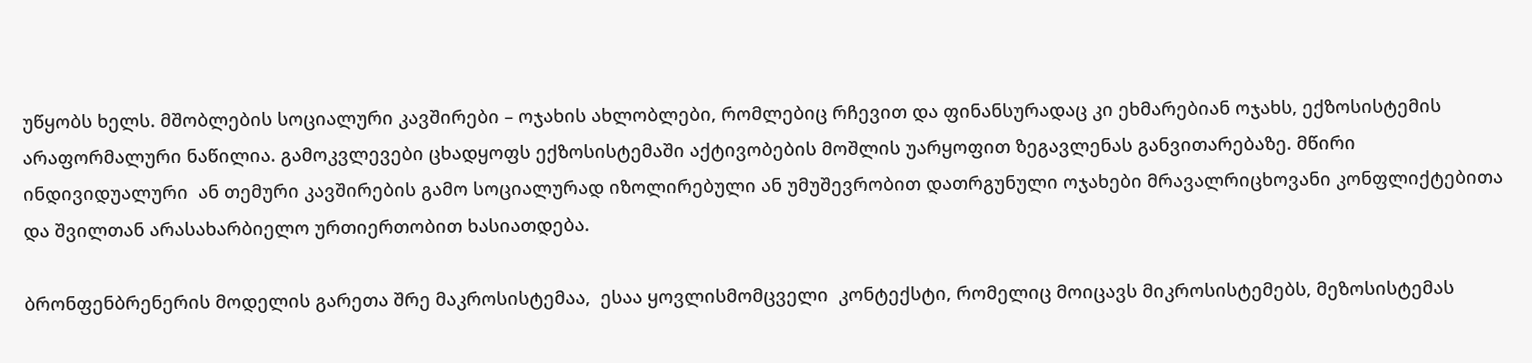უწყობს ხელს. მშობლების სოციალური კავშირები – ოჯახის ახლობლები, რომლებიც რჩევით და ფინანსურადაც კი ეხმარებიან ოჯახს, ექზოსისტემის არაფორმალური ნაწილია. გამოკვლევები ცხადყოფს ექზოსისტემაში აქტივობების მოშლის უარყოფით ზეგავლენას განვითარებაზე. მწირი ინდივიდუალური  ან თემური კავშირების გამო სოციალურად იზოლირებული ან უმუშევრობით დათრგუნული ოჯახები მრავალრიცხოვანი კონფლიქტებითა და შვილთან არასახარბიელო ურთიერთობით ხასიათდება.

ბრონფენბრენერის მოდელის გარეთა შრე მაკროსისტემაა,  ესაა ყოვლისმომცველი  კონტექსტი, რომელიც მოიცავს მიკროსისტემებს, მეზოსისტემას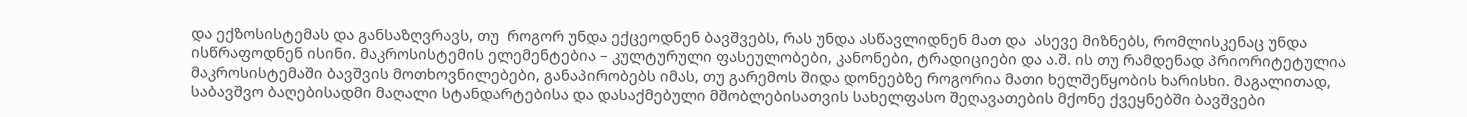და ექზოსისტემას და განსაზღვრავს, თუ  როგორ უნდა ექცეოდნენ ბავშვებს, რას უნდა ასწავლიდნენ მათ და  ასევე მიზნებს, რომლისკენაც უნდა ისწრაფოდნენ ისინი. მაკროსისტემის ელემენტებია – კულტურული ფასეულობები, კანონები, ტრადიციები და ა.შ. ის თუ რამდენად პრიორიტეტულია მაკროსისტემაში ბავშვის მოთხოვნილებები, განაპირობებს იმას, თუ გარემოს შიდა დონეებზე როგორია მათი ხელშეწყობის ხარისხი. მაგალითად, საბავშვო ბაღებისადმი მაღალი სტანდარტებისა და დასაქმებული მშობლებისათვის სახელფასო შეღავათების მქონე ქვეყნებში ბავშვები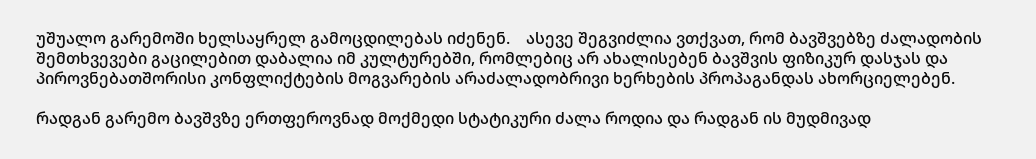უშუალო გარემოში ხელსაყრელ გამოცდილებას იძენენ.    ასევე შეგვიძლია ვთქვათ, რომ ბავშვებზე ძალადობის შემთხვევები გაცილებით დაბალია იმ კულტურებში, რომლებიც არ ახალისებენ ბავშვის ფიზიკურ დასჯას და პიროვნებათშორისი კონფლიქტების მოგვარების არაძალადობრივი ხერხების პროპაგანდას ახორციელებენ.

რადგან გარემო ბავშვზე ერთფეროვნად მოქმედი სტატიკური ძალა როდია და რადგან ის მუდმივად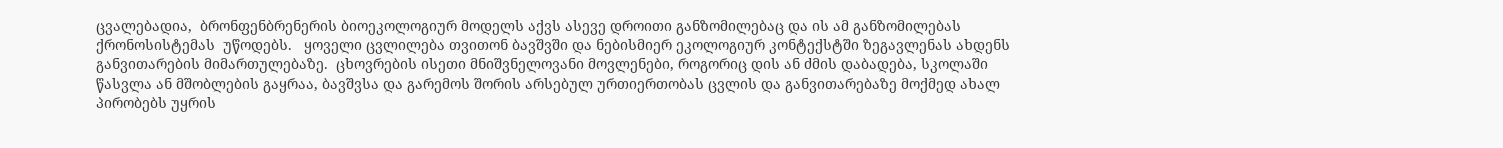ცვალებადია,  ბრონფენბრენერის ბიოეკოლოგიურ მოდელს აქვს ასევე დროითი განზომილებაც და ის ამ განზომილებას ქრონოსისტემას  უწოდებს.   ყოველი ცვლილება თვითონ ბავშვში და ნებისმიერ ეკოლოგიურ კონტექსტში ზეგავლენას ახდენს განვითარების მიმართულებაზე.  ცხოვრების ისეთი მნიშვნელოვანი მოვლენები, როგორიც დის ან ძმის დაბადება, სკოლაში წასვლა ან მშობლების გაყრაა, ბავშვსა და გარემოს შორის არსებულ ურთიერთობას ცვლის და განვითარებაზე მოქმედ ახალ პირობებს უყრის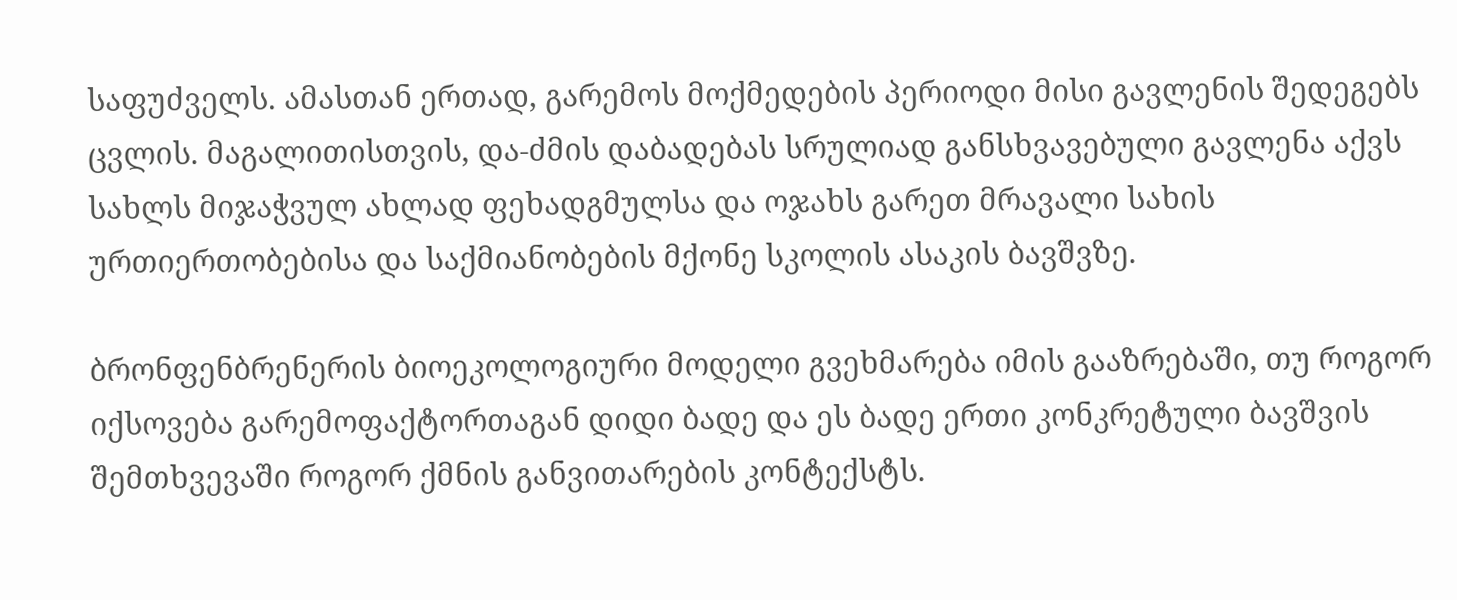საფუძველს. ამასთან ერთად, გარემოს მოქმედების პერიოდი მისი გავლენის შედეგებს ცვლის. მაგალითისთვის, და-ძმის დაბადებას სრულიად განსხვავებული გავლენა აქვს სახლს მიჯაჭვულ ახლად ფეხადგმულსა და ოჯახს გარეთ მრავალი სახის ურთიერთობებისა და საქმიანობების მქონე სკოლის ასაკის ბავშვზე.

ბრონფენბრენერის ბიოეკოლოგიური მოდელი გვეხმარება იმის გააზრებაში, თუ როგორ იქსოვება გარემოფაქტორთაგან დიდი ბადე და ეს ბადე ერთი კონკრეტული ბავშვის შემთხვევაში როგორ ქმნის განვითარების კონტექსტს.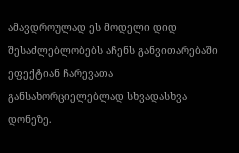ამავდროულად ეს მოდელი დიდ შესაძლებლობებს აჩენს განვითარებაში ეფექტიან ჩარევათა განსახორციელებლად სხვადასხვა დონეზე.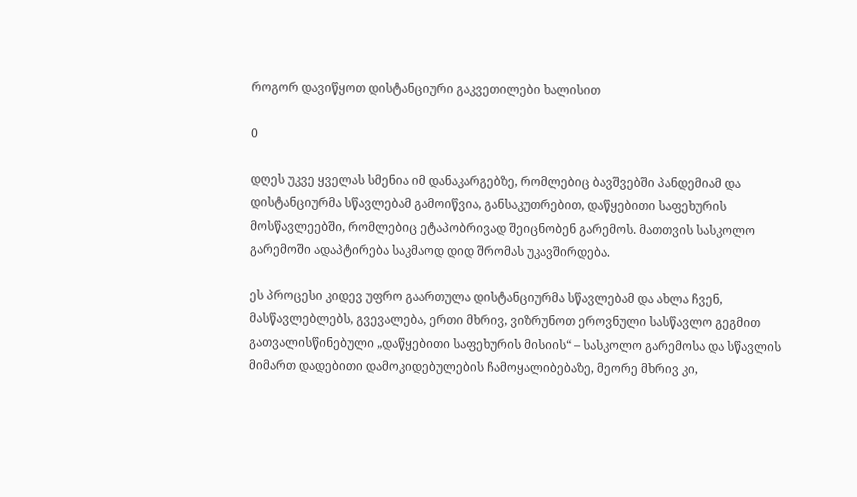როგორ დავიწყოთ დისტანციური გაკვეთილები ხალისით

0

დღეს უკვე ყველას სმენია იმ დანაკარგებზე, რომლებიც ბავშვებში პანდემიამ და დისტანციურმა სწავლებამ გამოიწვია, განსაკუთრებით, დაწყებითი საფეხურის მოსწავლეებში, რომლებიც ეტაპობრივად შეიცნობენ გარემოს. მათთვის სასკოლო გარემოში ადაპტირება საკმაოდ დიდ შრომას უკავშირდება.

ეს პროცესი კიდევ უფრო გაართულა დისტანციურმა სწავლებამ და ახლა ჩვენ, მასწავლებლებს, გვევალება, ერთი მხრივ, ვიზრუნოთ ეროვნული სასწავლო გეგმით გათვალისწინებული „დაწყებითი საფეხურის მისიის“ – სასკოლო გარემოსა და სწავლის მიმართ დადებითი დამოკიდებულების ჩამოყალიბებაზე, მეორე მხრივ კი,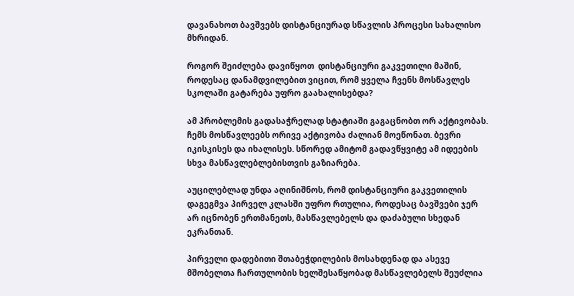დავანახოთ ბავშვებს დისტანციურად სწავლის პროცესი სახალისო მხრიდან.

როგორ შეიძლება დავიწყოთ  დისტანციური გაკვეთილი მაშინ, როდესაც დანამდვილებით ვიცით, რომ ყველა ჩვენს მოსწავლეს   სკოლაში გატარება უფრო გაახალისებდა?

ამ პრობლემის გადასაჭრელად სტატიაში გაგაცნობთ ორ აქტივობას. ჩემს მოსწავლეებს ორივე აქტივობა ძალიან მოეწონათ. ბევრი იკისკისეს და იხალისეს. სწორედ ამიტომ გადავწყვიტე ამ იდეების სხვა მასწავლებლებისთვის გაზიარება.

აუცილებლად უნდა აღინიშნოს, რომ დისტანციური გაკვეთილის დაგეგმვა პირველ კლასში უფრო რთულია, როდესაც ბავშვები ჯერ არ იცნობენ ერთმანეთს, მასწავლებელს და დაძაბული სხედან  ეკრანთან.

პირველი დადებითი შთაბეჭდილების მოსახდენად და ასევე მშობელთა ჩართულობის ხელშესაწყობად მასწავლებელს შეუძლია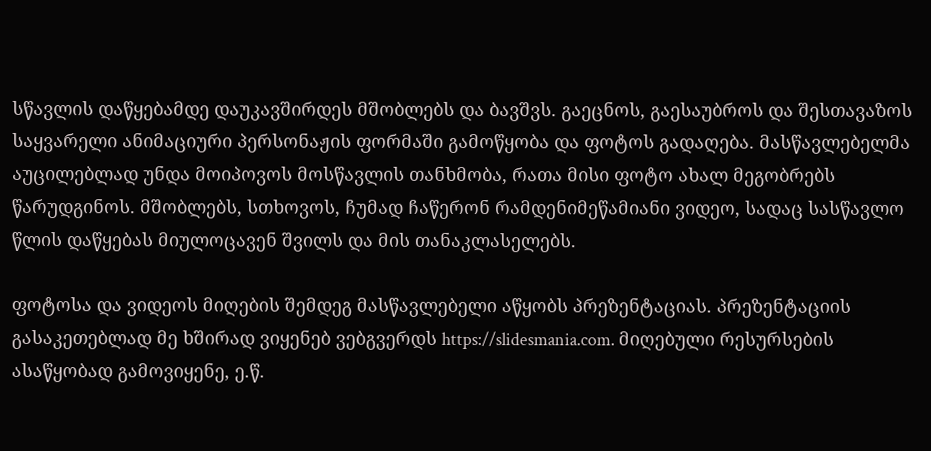სწავლის დაწყებამდე დაუკავშირდეს მშობლებს და ბავშვს. გაეცნოს, გაესაუბროს და შესთავაზოს საყვარელი ანიმაციური პერსონაჟის ფორმაში გამოწყობა და ფოტოს გადაღება. მასწავლებელმა აუცილებლად უნდა მოიპოვოს მოსწავლის თანხმობა, რათა მისი ფოტო ახალ მეგობრებს წარუდგინოს. მშობლებს, სთხოვოს, ჩუმად ჩაწერონ რამდენიმეწამიანი ვიდეო, სადაც სასწავლო წლის დაწყებას მიულოცავენ შვილს და მის თანაკლასელებს.

ფოტოსა და ვიდეოს მიღების შემდეგ მასწავლებელი აწყობს პრეზენტაციას. პრეზენტაციის გასაკეთებლად მე ხშირად ვიყენებ ვებგვერდს https://slidesmania.com. მიღებული რესურსების ასაწყობად გამოვიყენე, ე.წ.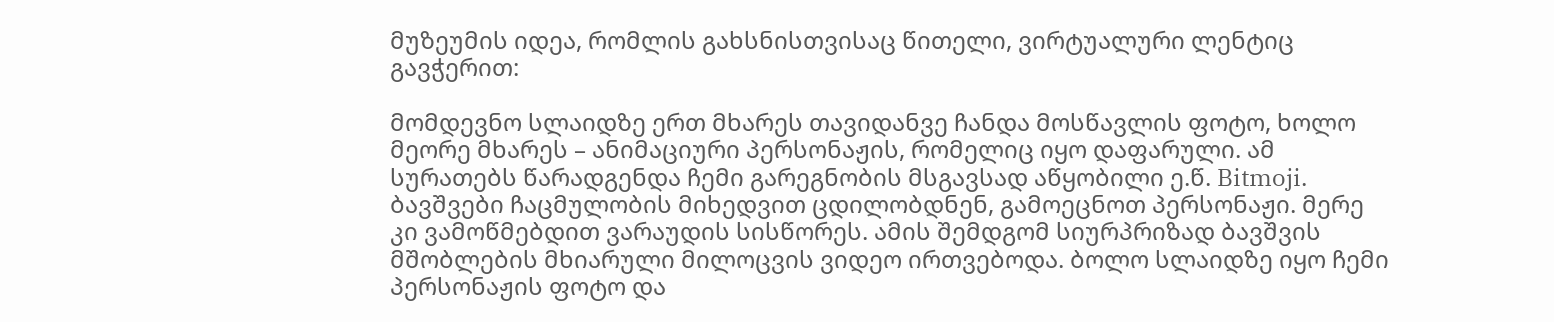მუზეუმის იდეა, რომლის გახსნისთვისაც წითელი, ვირტუალური ლენტიც გავჭერით:

მომდევნო სლაიდზე ერთ მხარეს თავიდანვე ჩანდა მოსწავლის ფოტო, ხოლო მეორე მხარეს – ანიმაციური პერსონაჟის, რომელიც იყო დაფარული. ამ სურათებს წარადგენდა ჩემი გარეგნობის მსგავსად აწყობილი ე.წ. Bitmoji. ბავშვები ჩაცმულობის მიხედვით ცდილობდნენ, გამოეცნოთ პერსონაჟი. მერე კი ვამოწმებდით ვარაუდის სისწორეს. ამის შემდგომ სიურპრიზად ბავშვის მშობლების მხიარული მილოცვის ვიდეო ირთვებოდა. ბოლო სლაიდზე იყო ჩემი პერსონაჟის ფოტო და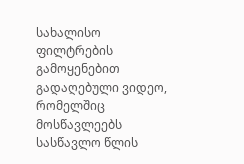სახალისო ფილტრების გამოყენებით გადაღებული ვიდეო, რომელშიც მოსწავლეებს სასწავლო წლის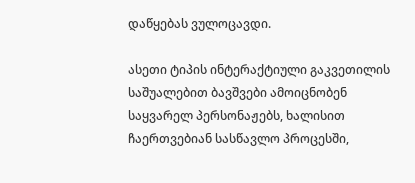დაწყებას ვულოცავდი.

ასეთი ტიპის ინტერაქტიული გაკვეთილის საშუალებით ბავშვები ამოიცნობენ საყვარელ პერსონაჟებს, ხალისით ჩაერთვებიან სასწავლო პროცესში,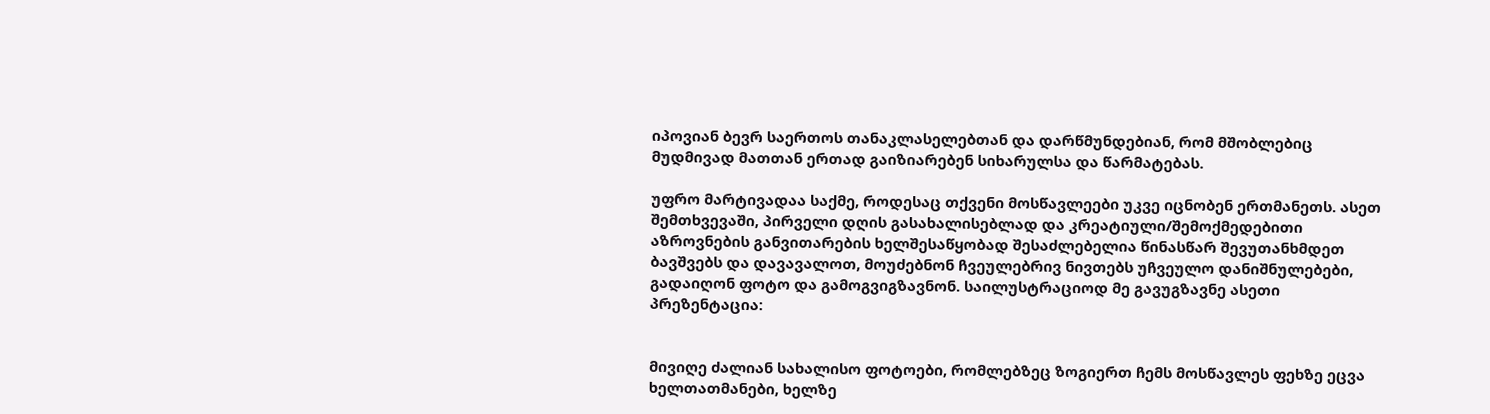იპოვიან ბევრ საერთოს თანაკლასელებთან და დარწმუნდებიან, რომ მშობლებიც მუდმივად მათთან ერთად გაიზიარებენ სიხარულსა და წარმატებას.

უფრო მარტივადაა საქმე, როდესაც თქვენი მოსწავლეები უკვე იცნობენ ერთმანეთს. ასეთ შემთხვევაში, პირველი დღის გასახალისებლად და კრეატიული/შემოქმედებითი აზროვნების განვითარების ხელშესაწყობად შესაძლებელია წინასწარ შევუთანხმდეთ ბავშვებს და დავავალოთ, მოუძებნონ ჩვეულებრივ ნივთებს უჩვეულო დანიშნულებები, გადაიღონ ფოტო და გამოგვიგზავნონ. საილუსტრაციოდ მე გავუგზავნე ასეთი პრეზენტაცია:


მივიღე ძალიან სახალისო ფოტოები, რომლებზეც ზოგიერთ ჩემს მოსწავლეს ფეხზე ეცვა ხელთათმანები, ხელზე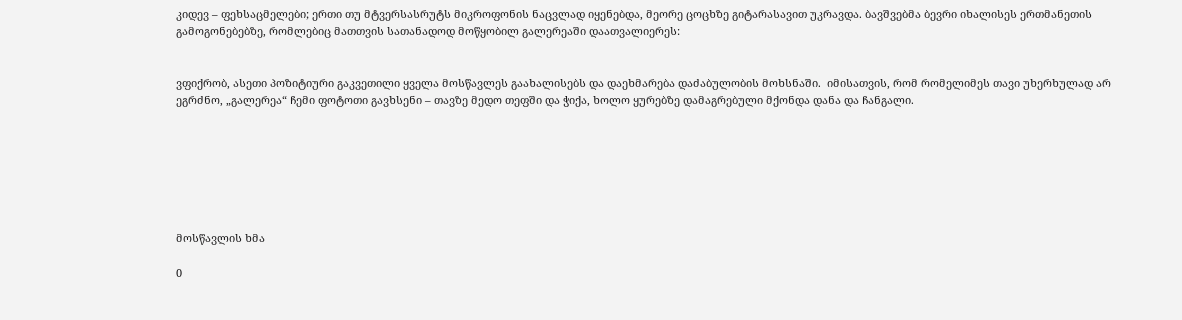კიდევ – ფეხსაცმელები; ერთი თუ მტვერსასრუტს მიკროფონის ნაცვლად იყენებდა, მეორე ცოცხზე გიტარასავით უკრავდა. ბავშვებმა ბევრი იხალისეს ერთმანეთის გამოგონებებზე, რომლებიც მათთვის სათანადოდ მოწყობილ გალერეაში დაათვალიერეს:


ვფიქრობ, ასეთი პოზიტიური გაკვეთილი ყველა მოსწავლეს გაახალისებს და დაეხმარება დაძაბულობის მოხსნაში.  იმისათვის, რომ რომელიმეს თავი უხერხულად არ ეგრძნო, „გალერეა“ ჩემი ფოტოთი გავხსენი – თავზე მედო თეფში და ჭიქა, ხოლო ყურებზე დამაგრებული მქონდა დანა და ჩანგალი.







მოსწავლის ხმა

0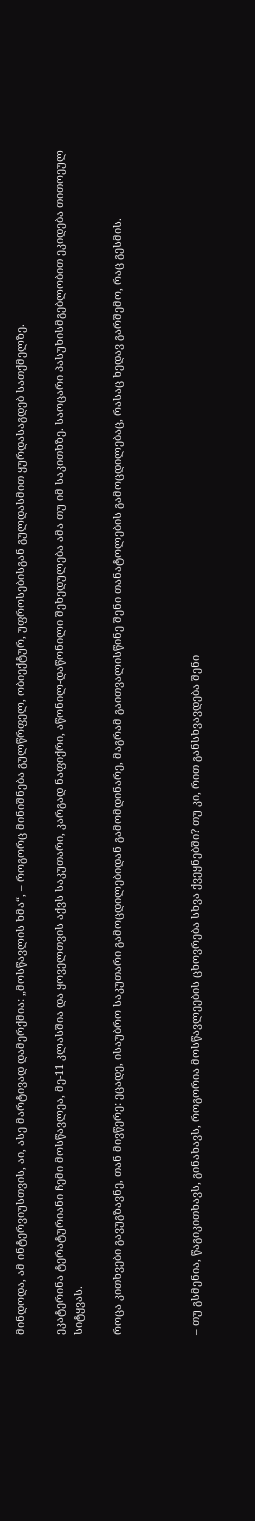მინდოდა, ამ ინტერვიუსთვის, აი, ასე მარტივად დამერქმია: „მოსწავლის ხმა“, – როგორც მინიშნება გულწრფელ, ობიექტურ, უფროსებისგან გულდასმით ყურდასაგდებ სათქმელზე.

ეკატერინა ტერატურიანი ჩემი მოსწავლეა, მე-11 კლასშია და ყოველთვის აქვს საკუთარი, კარგად ნაფიქრი, აწონილ-დაწონილი შეხედულება ამა თუ იმ საკითხზე. საოცარი პასუხისმგებლობით ეკიდება თითოეულ სიტყვას.

როცა კითხვები გავუგზავნე, თან მივწერე: ეცადე, ისაუბრო საკუთარი გამოცდილებიდან გამომდინარე, მაგრამ გაითვალისწინე შენი თანატოლების გამოცდილებაც, რასაც ხედავ გარშემო, რაც გესმის.



– თუ გსმენია, წაგიკითხავს, გინახავს, როგორია მოსწავლეების ცხოვრება სხვა ქვეყნებში? თუ კი, რით განსხვავდება შენი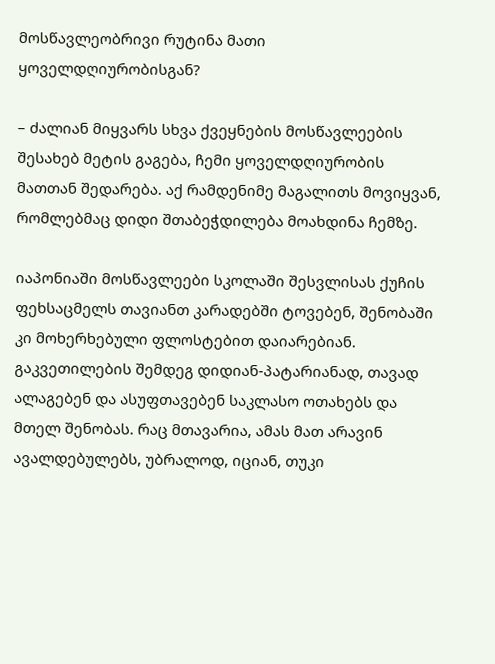მოსწავლეობრივი რუტინა მათი ყოველდღიურობისგან?

– ძალიან მიყვარს სხვა ქვეყნების მოსწავლეების შესახებ მეტის გაგება, ჩემი ყოველდღიურობის მათთან შედარება. აქ რამდენიმე მაგალითს მოვიყვან, რომლებმაც დიდი შთაბეჭდილება მოახდინა ჩემზე.

იაპონიაში მოსწავლეები სკოლაში შესვლისას ქუჩის ფეხსაცმელს თავიანთ კარადებში ტოვებენ, შენობაში კი მოხერხებული ფლოსტებით დაიარებიან. გაკვეთილების შემდეგ დიდიან-პატარიანად, თავად ალაგებენ და ასუფთავებენ საკლასო ოთახებს და მთელ შენობას. რაც მთავარია, ამას მათ არავინ ავალდებულებს, უბრალოდ, იციან, თუკი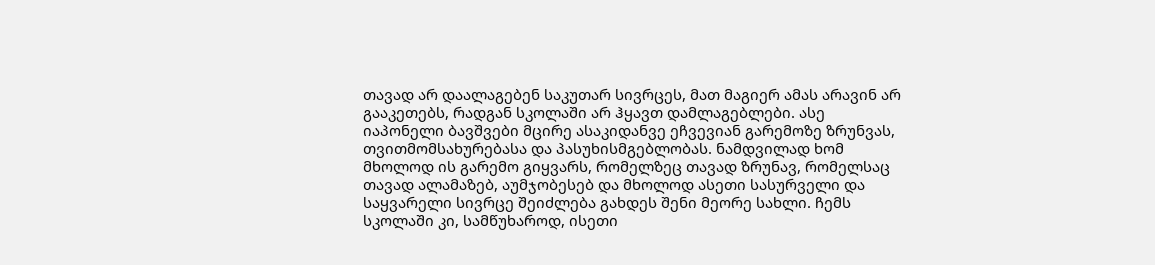თავად არ დაალაგებენ საკუთარ სივრცეს, მათ მაგიერ ამას არავინ არ გააკეთებს, რადგან სკოლაში არ ჰყავთ დამლაგებლები. ასე იაპონელი ბავშვები მცირე ასაკიდანვე ეჩვევიან გარემოზე ზრუნვას, თვითმომსახურებასა და პასუხისმგებლობას. ნამდვილად ხომ მხოლოდ ის გარემო გიყვარს, რომელზეც თავად ზრუნავ, რომელსაც თავად ალამაზებ, აუმჯობესებ და მხოლოდ ასეთი სასურველი და საყვარელი სივრცე შეიძლება გახდეს შენი მეორე სახლი. ჩემს სკოლაში კი, სამწუხაროდ, ისეთი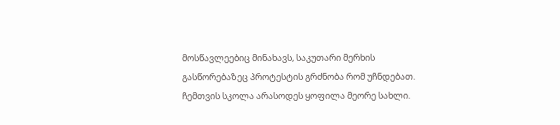მოსწავლეებიც მინახავს, საკუთარი მერხის გასწორებაზეც პროტესტის გრძნობა რომ უჩნდებათ. ჩემთვის სკოლა არასოდეს ყოფილა მეორე სახლი.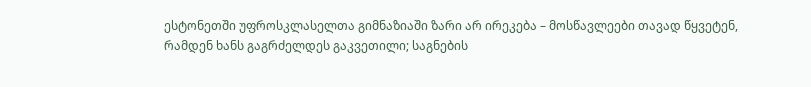ესტონეთში უფროსკლასელთა გიმნაზიაში ზარი არ ირეკება – მოსწავლეები თავად წყვეტენ, რამდენ ხანს გაგრძელდეს გაკვეთილი; საგნების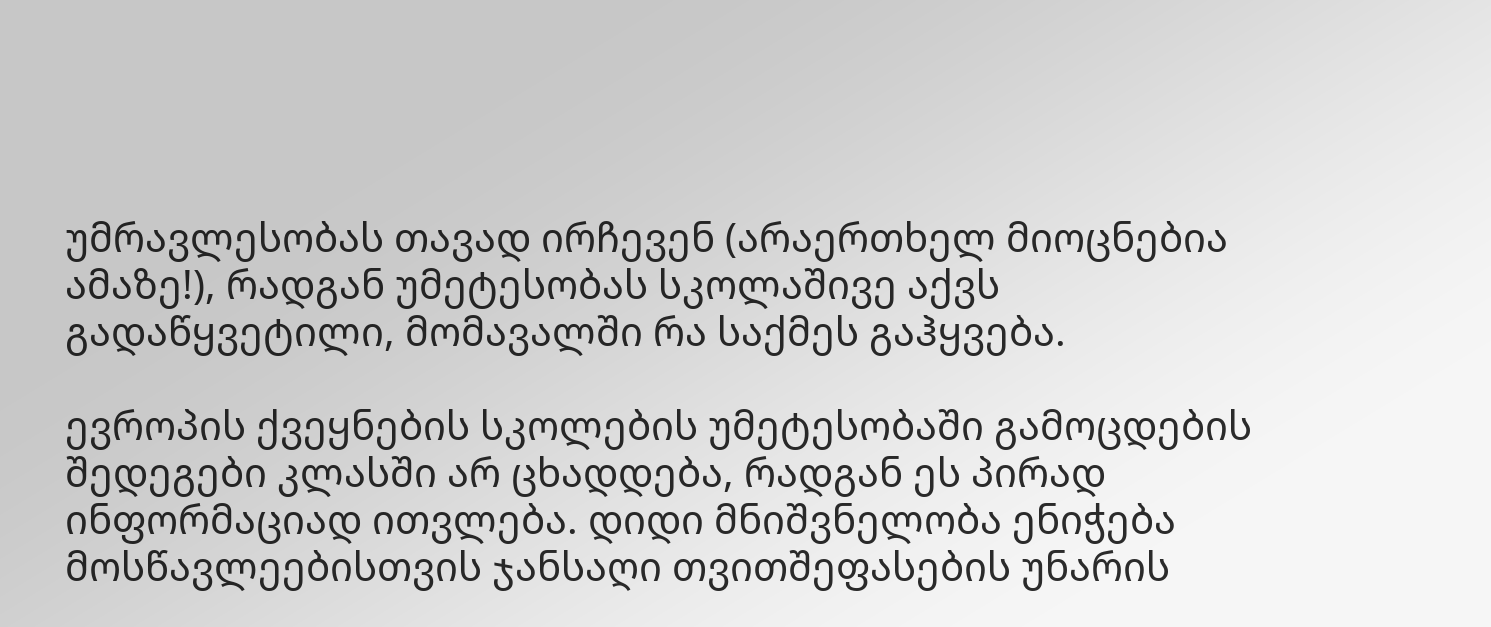უმრავლესობას თავად ირჩევენ (არაერთხელ მიოცნებია ამაზე!), რადგან უმეტესობას სკოლაშივე აქვს გადაწყვეტილი, მომავალში რა საქმეს გაჰყვება.

ევროპის ქვეყნების სკოლების უმეტესობაში გამოცდების შედეგები კლასში არ ცხადდება, რადგან ეს პირად ინფორმაციად ითვლება. დიდი მნიშვნელობა ენიჭება მოსწავლეებისთვის ჯანსაღი თვითშეფასების უნარის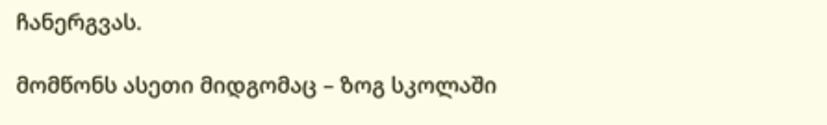ჩანერგვას.

მომწონს ასეთი მიდგომაც – ზოგ სკოლაში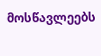მოსწავლეებს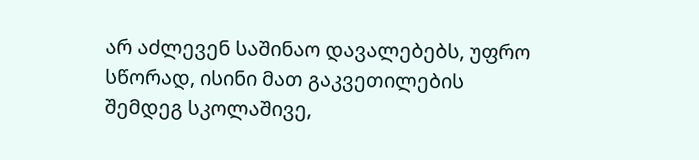არ აძლევენ საშინაო დავალებებს, უფრო სწორად, ისინი მათ გაკვეთილების შემდეგ სკოლაშივე,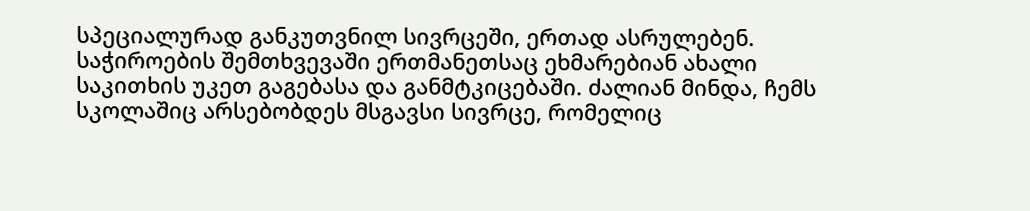სპეციალურად განკუთვნილ სივრცეში, ერთად ასრულებენ. საჭიროების შემთხვევაში ერთმანეთსაც ეხმარებიან ახალი საკითხის უკეთ გაგებასა და განმტკიცებაში. ძალიან მინდა, ჩემს სკოლაშიც არსებობდეს მსგავსი სივრცე, რომელიც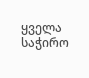ყველა საჭირო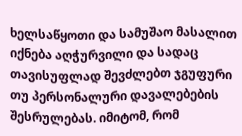ხელსაწყოთი და სამუშაო მასალით იქნება აღჭურვილი და სადაც თავისუფლად შევძლებთ ჯგუფური თუ პერსონალური დავალებების შესრულებას. იმიტომ, რომ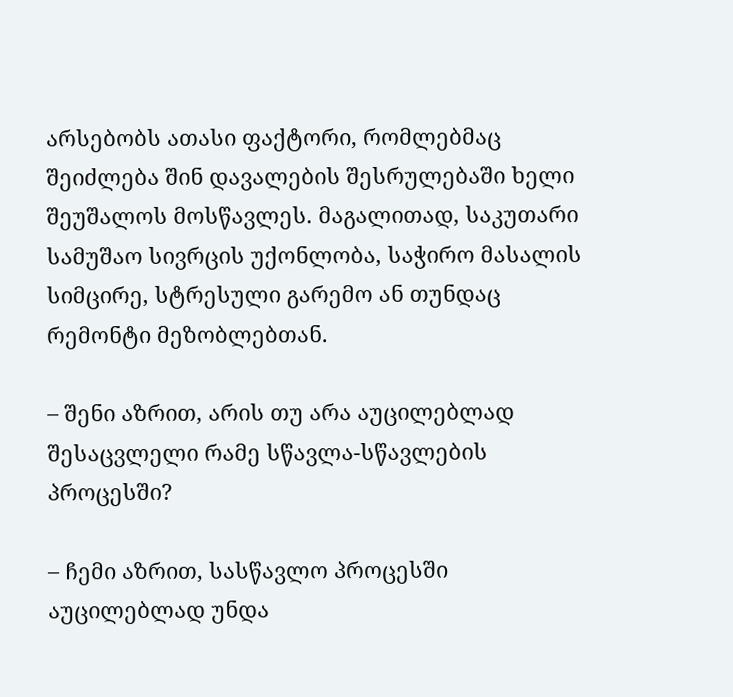არსებობს ათასი ფაქტორი, რომლებმაც შეიძლება შინ დავალების შესრულებაში ხელი შეუშალოს მოსწავლეს. მაგალითად, საკუთარი სამუშაო სივრცის უქონლობა, საჭირო მასალის სიმცირე, სტრესული გარემო ან თუნდაც რემონტი მეზობლებთან.

– შენი აზრით, არის თუ არა აუცილებლად შესაცვლელი რამე სწავლა-სწავლების პროცესში?

– ჩემი აზრით, სასწავლო პროცესში აუცილებლად უნდა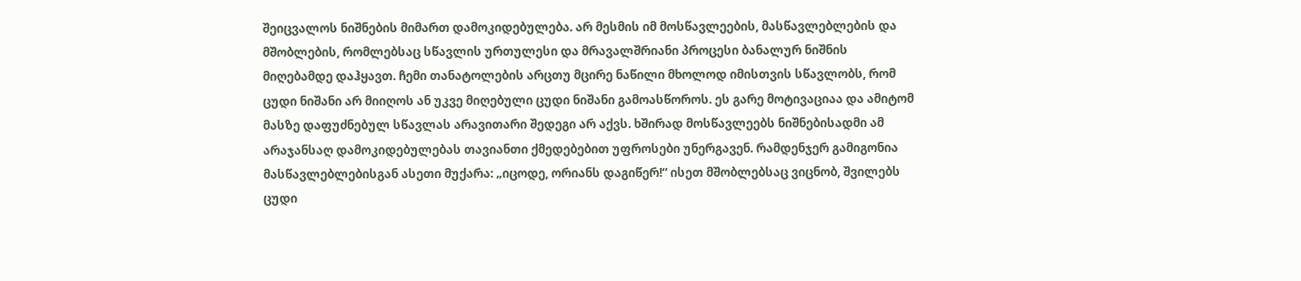შეიცვალოს ნიშნების მიმართ დამოკიდებულება. არ მესმის იმ მოსწავლეების, მასწავლებლების და მშობლების, რომლებსაც სწავლის ურთულესი და მრავალშრიანი პროცესი ბანალურ ნიშნის მიღებამდე დაჰყავთ. ჩემი თანატოლების არცთუ მცირე ნაწილი მხოლოდ იმისთვის სწავლობს, რომ ცუდი ნიშანი არ მიიღოს ან უკვე მიღებული ცუდი ნიშანი გამოასწოროს. ეს გარე მოტივაციაა და ამიტომ მასზე დაფუძნებულ სწავლას არავითარი შედეგი არ აქვს. ხშირად მოსწავლეებს ნიშნებისადმი ამ არაჯანსაღ დამოკიდებულებას თავიანთი ქმედებებით უფროსები უნერგავენ. რამდენჯერ გამიგონია მასწავლებლებისგან ასეთი მუქარა: „იცოდე, ორიანს დაგიწერ!“ ისეთ მშობლებსაც ვიცნობ, შვილებს ცუდი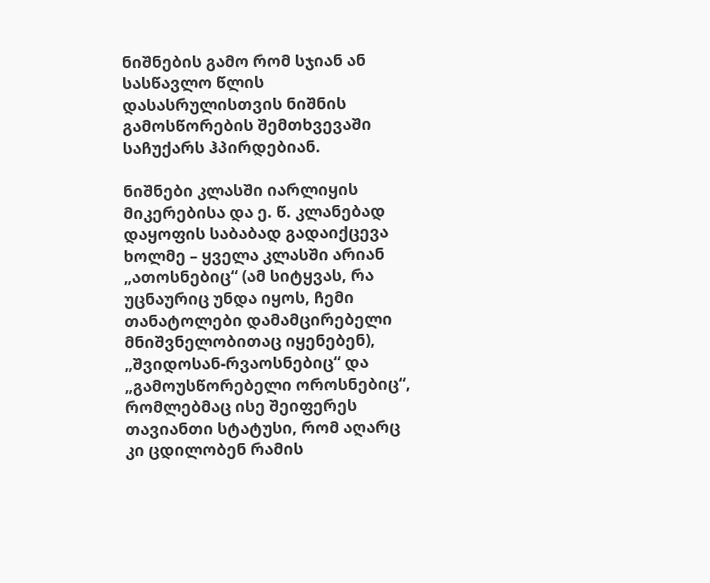ნიშნების გამო რომ სჯიან ან სასწავლო წლის დასასრულისთვის ნიშნის გამოსწორების შემთხვევაში საჩუქარს ჰპირდებიან.

ნიშნები კლასში იარლიყის მიკერებისა და ე. წ. კლანებად დაყოფის საბაბად გადაიქცევა ხოლმე – ყველა კლასში არიან „ათოსნებიც“ (ამ სიტყვას, რა უცნაურიც უნდა იყოს, ჩემი თანატოლები დამამცირებელი მნიშვნელობითაც იყენებენ), „შვიდოსან-რვაოსნებიც“ და „გამოუსწორებელი ოროსნებიც“, რომლებმაც ისე შეიფერეს თავიანთი სტატუსი, რომ აღარც კი ცდილობენ რამის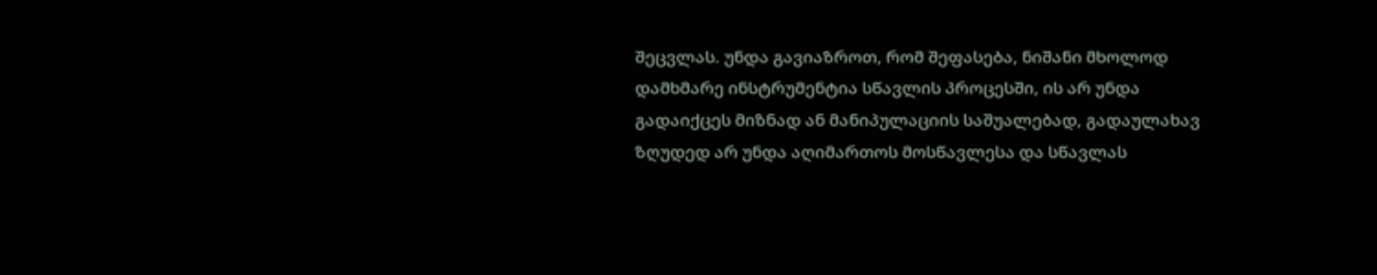შეცვლას. უნდა გავიაზროთ, რომ შეფასება, ნიშანი მხოლოდ დამხმარე ინსტრუმენტია სწავლის პროცესში, ის არ უნდა გადაიქცეს მიზნად ან მანიპულაციის საშუალებად, გადაულახავ ზღუდედ არ უნდა აღიმართოს მოსწავლესა და სწავლას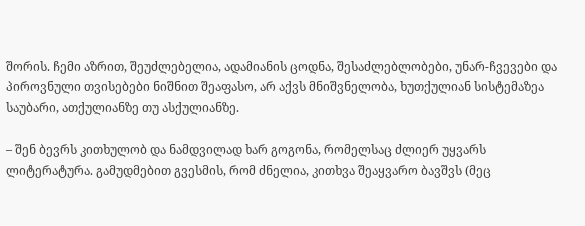შორის. ჩემი აზრით, შეუძლებელია, ადამიანის ცოდნა, შესაძლებლობები, უნარ-ჩვევები და პიროვნული თვისებები ნიშნით შეაფასო, არ აქვს მნიშვნელობა, ხუთქულიან სისტემაზეა საუბარი, ათქულიანზე თუ ასქულიანზე.

– შენ ბევრს კითხულობ და ნამდვილად ხარ გოგონა, რომელსაც ძლიერ უყვარს ლიტერატურა. გამუდმებით გვესმის, რომ ძნელია, კითხვა შეაყვარო ბავშვს (მეც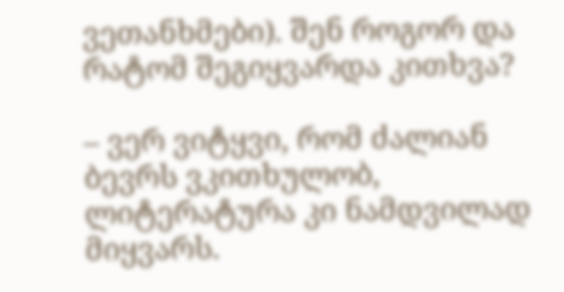ვეთანხმები). შენ როგორ და რატომ შეგიყვარდა კითხვა?

– ვერ ვიტყვი, რომ ძალიან ბევრს ვკითხულობ, ლიტერატურა კი ნამდვილად მიყვარს.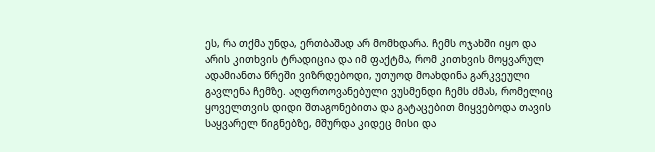ეს, რა თქმა უნდა, ერთბაშად არ მომხდარა. ჩემს ოჯახში იყო და არის კითხვის ტრადიცია და იმ ფაქტმა, რომ კითხვის მოყვარულ ადამიანთა წრეში ვიზრდებოდი, უთუოდ მოახდინა გარკვეული გავლენა ჩემზე. აღფრთოვანებული ვუსმენდი ჩემს ძმას, რომელიც ყოველთვის დიდი შთაგონებითა და გატაცებით მიყვებოდა თავის საყვარელ წიგნებზე, მშურდა კიდეც მისი და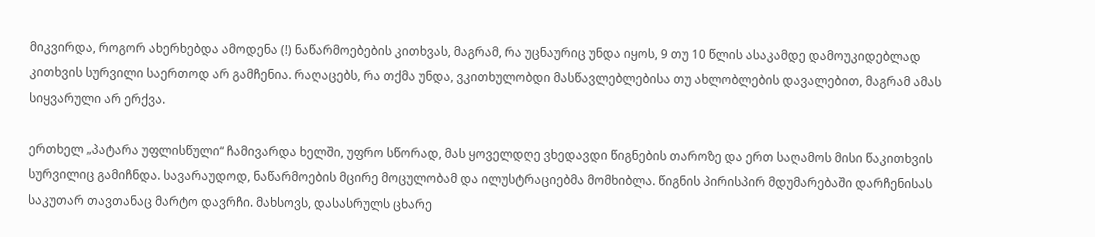მიკვირდა, როგორ ახერხებდა ამოდენა (!) ნაწარმოებების კითხვას, მაგრამ, რა უცნაურიც უნდა იყოს, 9 თუ 10 წლის ასაკამდე დამოუკიდებლად კითხვის სურვილი საერთოდ არ გამჩენია. რაღაცებს, რა თქმა უნდა, ვკითხულობდი მასწავლებლებისა თუ ახლობლების დავალებით, მაგრამ ამას სიყვარული არ ერქვა.

ერთხელ „პატარა უფლისწული“ ჩამივარდა ხელში, უფრო სწორად, მას ყოველდღე ვხედავდი წიგნების თაროზე და ერთ საღამოს მისი წაკითხვის სურვილიც გამიჩნდა. სავარაუდოდ, ნაწარმოების მცირე მოცულობამ და ილუსტრაციებმა მომხიბლა. წიგნის პირისპირ მდუმარებაში დარჩენისას საკუთარ თავთანაც მარტო დავრჩი. მახსოვს, დასასრულს ცხარე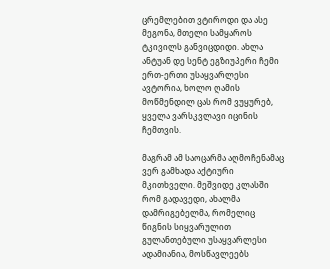ცრემლებით ვტიროდი და ასე მეგონა, მთელი სამყაროს ტკივილს განვიცდიდი. ახლა ანტუან დე სენტ ეგზიუპერი ჩემი ერთ-ერთი უსაყვარლესი ავტორია, ხოლო ღამის მოწმენდილ ცას რომ ვუყურებ, ყველა ვარსკვლავი იცინის ჩემთვის.

მაგრამ ამ საოცარმა აღმოჩენამაც ვერ გამხადა აქტიური მკითხველი. მეშვიდე კლასში რომ გადავედი, ახალმა დამრიგებელმა, რომელიც წიგნის სიყვარულით გულანთებული უსაყვარლესი ადამიანია, მოსწავლეებს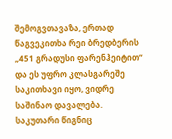შემოგვთავაზა, ერთად წაგვეკითხა რეი ბრედბერის „451 გრადუსი ფარენჰეიტით“ და ეს უფრო კლასგარეშე საკითხავი იყო, ვიდრე საშინაო დავალება. საკუთარი წიგნიც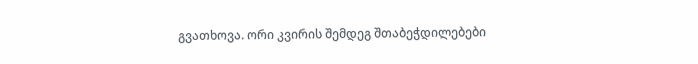გვათხოვა. ორი კვირის შემდეგ შთაბეჭდილებები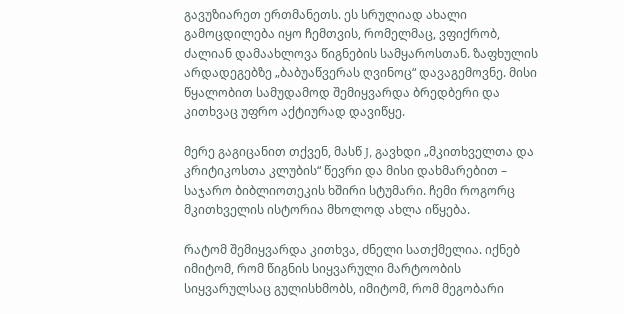გავუზიარეთ ერთმანეთს. ეს სრულიად ახალი გამოცდილება იყო ჩემთვის, რომელმაც, ვფიქრობ, ძალიან დამაახლოვა წიგნების სამყაროსთან. ზაფხულის არდადეგებზე „ბაბუაწვერას ღვინოც“ დავაგემოვნე. მისი წყალობით სამუდამოდ შემიყვარდა ბრედბერი და კითხვაც უფრო აქტიურად დავიწყე.

მერე გაგიცანით თქვენ, მასწ J, გავხდი „მკითხველთა და კრიტიკოსთა კლუბის“ წევრი და მისი დახმარებით – საჯარო ბიბლიოთეკის ხშირი სტუმარი. ჩემი როგორც მკითხველის ისტორია მხოლოდ ახლა იწყება.

რატომ შემიყვარდა კითხვა, ძნელი სათქმელია. იქნებ იმიტომ, რომ წიგნის სიყვარული მარტოობის სიყვარულსაც გულისხმობს, იმიტომ, რომ მეგობარი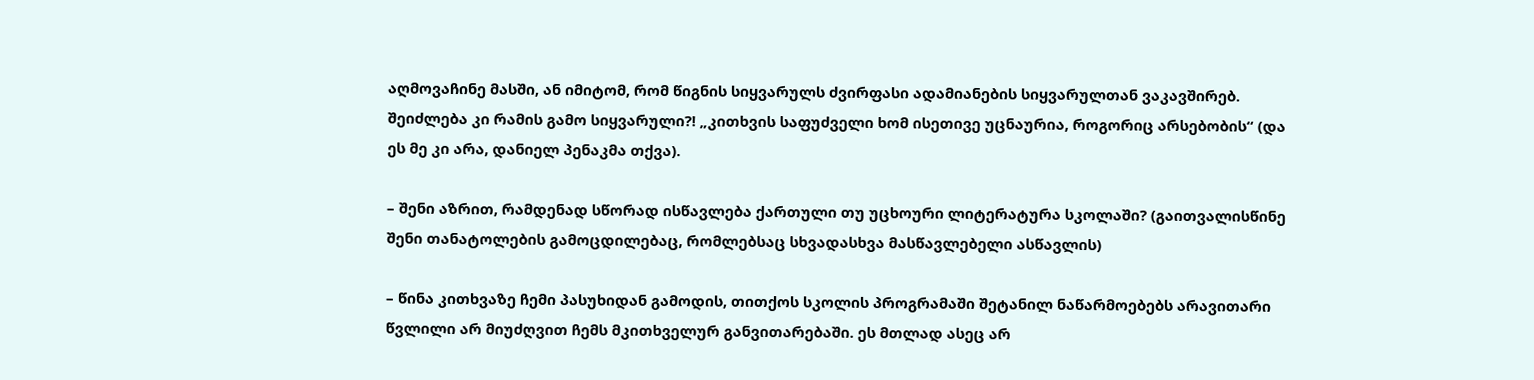აღმოვაჩინე მასში, ან იმიტომ, რომ წიგნის სიყვარულს ძვირფასი ადამიანების სიყვარულთან ვაკავშირებ. შეიძლება კი რამის გამო სიყვარული?! „კითხვის საფუძველი ხომ ისეთივე უცნაურია, როგორიც არსებობის“ (და ეს მე კი არა, დანიელ პენაკმა თქვა).

– შენი აზრით, რამდენად სწორად ისწავლება ქართული თუ უცხოური ლიტერატურა სკოლაში? (გაითვალისწინე შენი თანატოლების გამოცდილებაც, რომლებსაც სხვადასხვა მასწავლებელი ასწავლის)

– წინა კითხვაზე ჩემი პასუხიდან გამოდის, თითქოს სკოლის პროგრამაში შეტანილ ნაწარმოებებს არავითარი წვლილი არ მიუძღვით ჩემს მკითხველურ განვითარებაში. ეს მთლად ასეც არ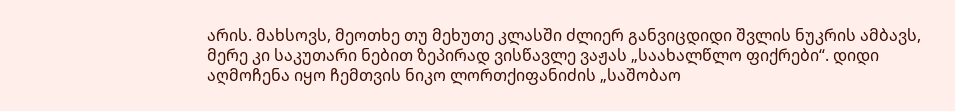არის. მახსოვს, მეოთხე თუ მეხუთე კლასში ძლიერ განვიცდიდი შვლის ნუკრის ამბავს, მერე კი საკუთარი ნებით ზეპირად ვისწავლე ვაჟას „საახალწლო ფიქრები“. დიდი აღმოჩენა იყო ჩემთვის ნიკო ლორთქიფანიძის „საშობაო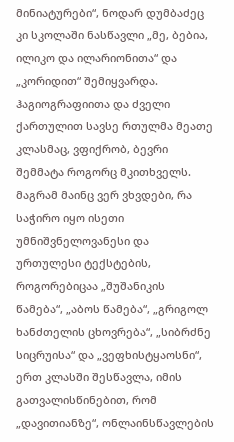მინიატურები“, ნოდარ დუმბაძეც კი სკოლაში ნასწავლი „მე, ბებია, ილიკო და ილარიონითა“ და „კორიდით“ შემიყვარდა. ჰაგიოგრაფიითა და ძველი ქართულით სავსე რთულმა მეათე კლასმაც, ვფიქრობ, ბევრი შემმატა როგორც მკითხველს. მაგრამ მაინც ვერ ვხვდები, რა საჭირო იყო ისეთი უმნიშვნელოვანესი და ურთულესი ტექსტების, როგორებიცაა „შუშანიკის წამება“, „აბოს წამება“, „გრიგოლ ხანძთელის ცხოვრება“, „სიბრძნე სიცრუისა“ და „ვეფხისტყაოსნი“, ერთ კლასში შესწავლა, იმის გათვალისწინებით, რომ „დავითიანზე“, ონლაინსწავლების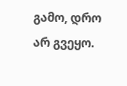გამო, დრო არ გვეყო.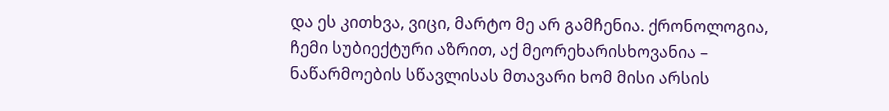და ეს კითხვა, ვიცი, მარტო მე არ გამჩენია. ქრონოლოგია, ჩემი სუბიექტური აზრით, აქ მეორეხარისხოვანია – ნაწარმოების სწავლისას მთავარი ხომ მისი არსის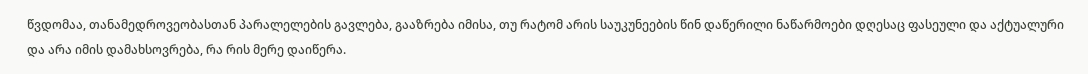წვდომაა, თანამედროვეობასთან პარალელების გავლება, გააზრება იმისა, თუ რატომ არის საუკუნეების წინ დაწერილი ნაწარმოები დღესაც ფასეული და აქტუალური და არა იმის დამახსოვრება, რა რის მერე დაიწერა.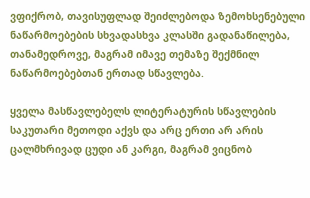ვფიქრობ, თავისუფლად შეიძლებოდა ზემოხსენებული ნაწარმოებების სხვადასხვა კლასში გადანაწილება, თანამედროვე, მაგრამ იმავე თემაზე შექმნილ ნაწარმოებებთან ერთად სწავლება.

ყველა მასწავლებელს ლიტერატურის სწავლების საკუთარი მეთოდი აქვს და არც ერთი არ არის ცალმხრივად ცუდი ან კარგი, მაგრამ ვიცნობ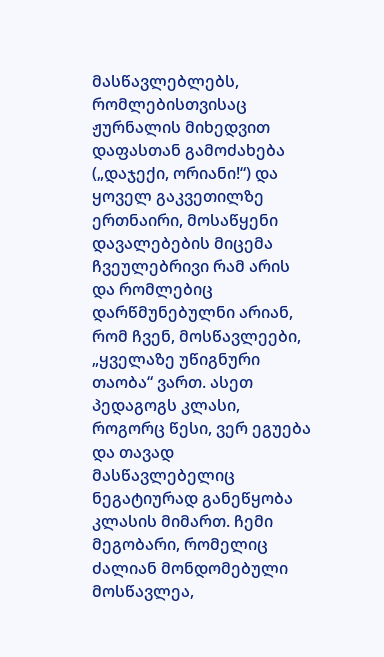მასწავლებლებს, რომლებისთვისაც ჟურნალის მიხედვით დაფასთან გამოძახება („დაჯექი, ორიანი!“) და ყოველ გაკვეთილზე ერთნაირი, მოსაწყენი დავალებების მიცემა ჩვეულებრივი რამ არის და რომლებიც დარწმუნებულნი არიან, რომ ჩვენ, მოსწავლეები, „ყველაზე უწიგნური თაობა“ ვართ. ასეთ პედაგოგს კლასი, როგორც წესი, ვერ ეგუება და თავად მასწავლებელიც ნეგატიურად განეწყობა კლასის მიმართ. ჩემი მეგობარი, რომელიც ძალიან მონდომებული მოსწავლეა,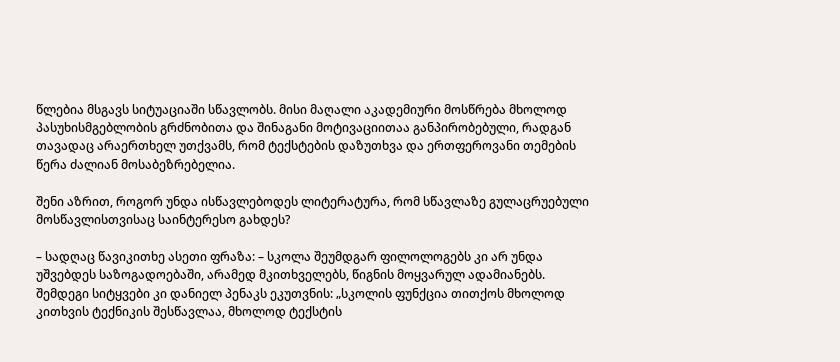წლებია მსგავს სიტუაციაში სწავლობს. მისი მაღალი აკადემიური მოსწრება მხოლოდ პასუხისმგებლობის გრძნობითა და შინაგანი მოტივაციითაა განპირობებული, რადგან თავადაც არაერთხელ უთქვამს, რომ ტექსტების დაზუთხვა და ერთფეროვანი თემების წერა ძალიან მოსაბეზრებელია.

შენი აზრით, როგორ უნდა ისწავლებოდეს ლიტერატურა, რომ სწავლაზე გულაცრუებული მოსწავლისთვისაც საინტერესო გახდეს?

– სადღაც წავიკითხე ასეთი ფრაზა: – სკოლა შეუმდგარ ფილოლოგებს კი არ უნდა უშვებდეს საზოგადოებაში, არამედ მკითხველებს, წიგნის მოყვარულ ადამიანებს. შემდეგი სიტყვები კი დანიელ პენაკს ეკუთვნის: „სკოლის ფუნქცია თითქოს მხოლოდ კითხვის ტექნიკის შესწავლაა, მხოლოდ ტექსტის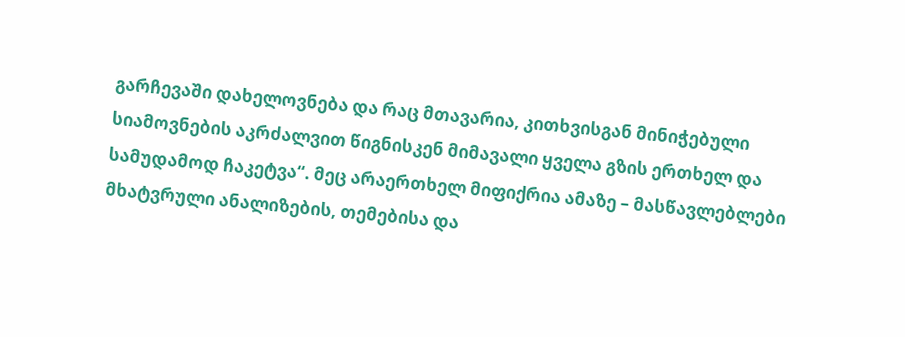გარჩევაში დახელოვნება და რაც მთავარია, კითხვისგან მინიჭებული სიამოვნების აკრძალვით წიგნისკენ მიმავალი ყველა გზის ერთხელ და სამუდამოდ ჩაკეტვა“. მეც არაერთხელ მიფიქრია ამაზე – მასწავლებლები მხატვრული ანალიზების, თემებისა და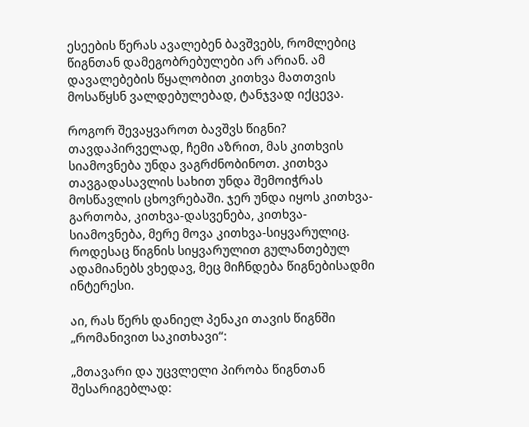ესეების წერას ავალებენ ბავშვებს, რომლებიც წიგნთან დამეგობრებულები არ არიან. ამ დავალებების წყალობით კითხვა მათთვის მოსაწყსნ ვალდებულებად, ტანჯვად იქცევა.

როგორ შევაყვაროთ ბავშვს წიგნი? თავდაპირველად, ჩემი აზრით, მას კითხვის სიამოვნება უნდა ვაგრძნობინოთ. კითხვა თავგადასავლის სახით უნდა შემოიჭრას მოსწავლის ცხოვრებაში. ჯერ უნდა იყოს კითხვა-გართობა, კითხვა-დასვენება, კითხვა-სიამოვნება, მერე მოვა კითხვა-სიყვარულიც. როდესაც წიგნის სიყვარულით გულანთებულ ადამიანებს ვხედავ, მეც მიჩნდება წიგნებისადმი ინტერესი.

აი, რას წერს დანიელ პენაკი თავის წიგნში „რომანივით საკითხავი“:

„მთავარი და უცვლელი პირობა წიგნთან შესარიგებლად: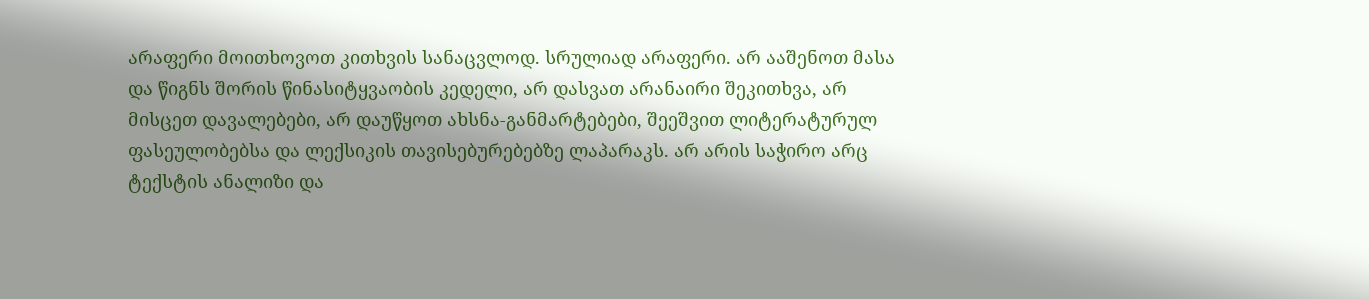არაფერი მოითხოვოთ კითხვის სანაცვლოდ. სრულიად არაფერი. არ ააშენოთ მასა და წიგნს შორის წინასიტყვაობის კედელი, არ დასვათ არანაირი შეკითხვა, არ მისცეთ დავალებები, არ დაუწყოთ ახსნა-განმარტებები, შეეშვით ლიტერატურულ ფასეულობებსა და ლექსიკის თავისებურებებზე ლაპარაკს. არ არის საჭირო არც ტექსტის ანალიზი და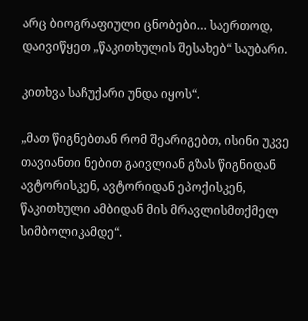არც ბიოგრაფიული ცნობები… საერთოდ, დაივიწყეთ „წაკითხულის შესახებ“ საუბარი.

კითხვა საჩუქარი უნდა იყოს“.

„მათ წიგნებთან რომ შეარიგებთ, ისინი უკვე თავიანთი ნებით გაივლიან გზას წიგნიდან ავტორისკენ, ავტორიდან ეპოქისკენ, წაკითხული ამბიდან მის მრავლისმთქმელ სიმბოლიკამდე“.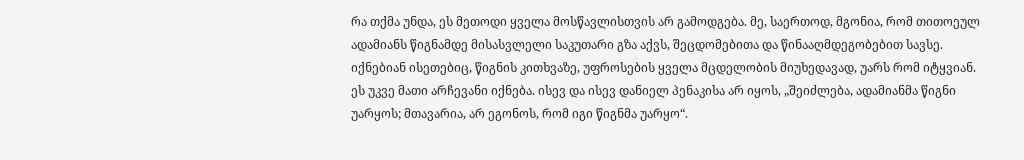რა თქმა უნდა, ეს მეთოდი ყველა მოსწავლისთვის არ გამოდგება. მე, საერთოდ, მგონია, რომ თითოეულ ადამიანს წიგნამდე მისასვლელი საკუთარი გზა აქვს, შეცდომებითა და წინააღმდეგობებით სავსე. იქნებიან ისეთებიც, წიგნის კითხვაზე, უფროსების ყველა მცდელობის მიუხედავად, უარს რომ იტყვიან. ეს უკვე მათი არჩევანი იქნება. ისევ და ისევ დანიელ პენაკისა არ იყოს, „შეიძლება, ადამიანმა წიგნი უარყოს; მთავარია, არ ეგონოს, რომ იგი წიგნმა უარყო“.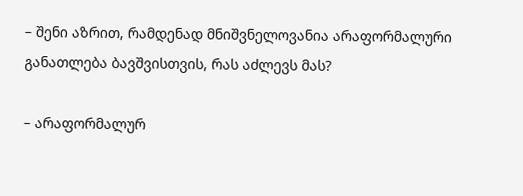– შენი აზრით, რამდენად მნიშვნელოვანია არაფორმალური განათლება ბავშვისთვის, რას აძლევს მას?

– არაფორმალურ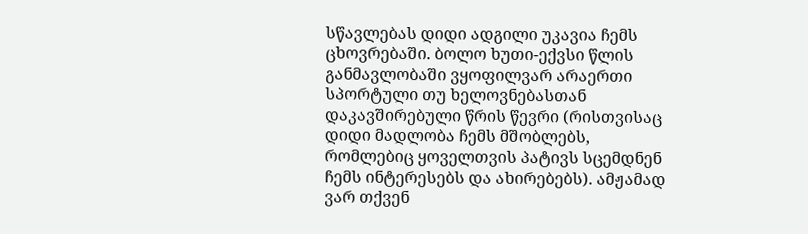სწავლებას დიდი ადგილი უკავია ჩემს ცხოვრებაში. ბოლო ხუთი-ექვსი წლის განმავლობაში ვყოფილვარ არაერთი სპორტული თუ ხელოვნებასთან დაკავშირებული წრის წევრი (რისთვისაც დიდი მადლობა ჩემს მშობლებს, რომლებიც ყოველთვის პატივს სცემდნენ ჩემს ინტერესებს და ახირებებს). ამჟამად ვარ თქვენ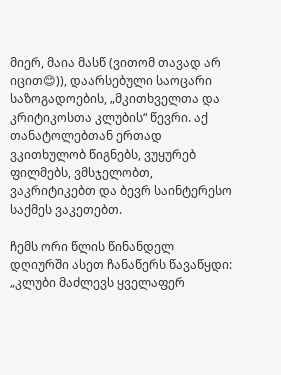მიერ, მაია მასწ (ვითომ თავად არ იცით😊)), დაარსებული საოცარი საზოგადოების, „მკითხველთა და კრიტიკოსთა კლუბის“ წევრი. აქ თანატოლებთან ერთად ვკითხულობ წიგნებს, ვუყურებ ფილმებს, ვმსჯელობთ, ვაკრიტიკებთ და ბევრ საინტერესო საქმეს ვაკეთებთ.

ჩემს ორი წლის წინანდელ დღიურში ასეთ ჩანაწერს წავაწყდი: „კლუბი მაძლევს ყველაფერ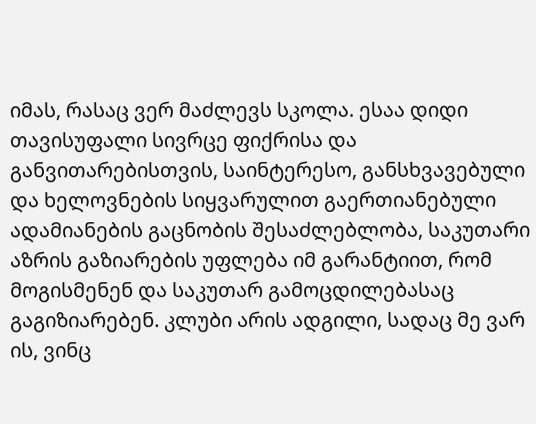იმას, რასაც ვერ მაძლევს სკოლა. ესაა დიდი თავისუფალი სივრცე ფიქრისა და განვითარებისთვის, საინტერესო, განსხვავებული და ხელოვნების სიყვარულით გაერთიანებული ადამიანების გაცნობის შესაძლებლობა, საკუთარი აზრის გაზიარების უფლება იმ გარანტიით, რომ მოგისმენენ და საკუთარ გამოცდილებასაც გაგიზიარებენ. კლუბი არის ადგილი, სადაც მე ვარ ის, ვინც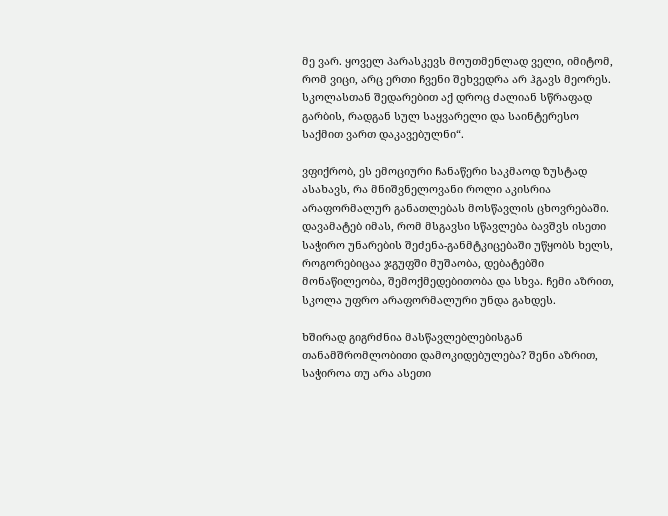მე ვარ. ყოველ პარასკევს მოუთმენლად ველი, იმიტომ, რომ ვიცი, არც ერთი ჩვენი შეხვედრა არ ჰგავს მეორეს. სკოლასთან შედარებით აქ დროც ძალიან სწრაფად გარბის, რადგან სულ საყვარელი და საინტერესო საქმით ვართ დაკავებულნი“.

ვფიქრობ, ეს ემოციური ჩანაწერი საკმაოდ ზუსტად ასახავს, რა მნიშვნელოვანი როლი აკისრია არაფორმალურ განათლებას მოსწავლის ცხოვრებაში. დავამატებ იმას, რომ მსგავსი სწავლება ბავშვს ისეთი საჭირო უნარების შეძენა-განმტკიცებაში უწყობს ხელს, როგორებიცაა ჯგუფში მუშაობა, დებატებში მონაწილეობა, შემოქმედებითობა და სხვა. ჩემი აზრით, სკოლა უფრო არაფორმალური უნდა გახდეს.

ხშირად გიგრძნია მასწავლებლებისგან თანამშრომლობითი დამოკიდებულება? შენი აზრით, საჭიროა თუ არა ასეთი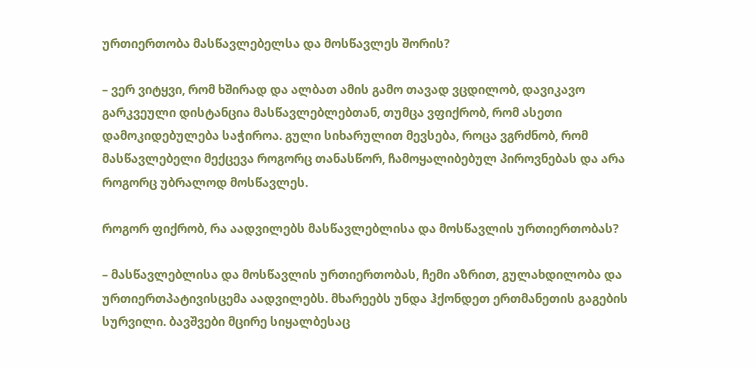ურთიერთობა მასწავლებელსა და მოსწავლეს შორის?

– ვერ ვიტყვი, რომ ხშირად და ალბათ ამის გამო თავად ვცდილობ, დავიკავო გარკვეული დისტანცია მასწავლებლებთან, თუმცა ვფიქრობ, რომ ასეთი დამოკიდებულება საჭიროა. გული სიხარულით მევსება, როცა ვგრძნობ, რომ მასწავლებელი მექცევა როგორც თანასწორ, ჩამოყალიბებულ პიროვნებას და არა როგორც უბრალოდ მოსწავლეს.

როგორ ფიქრობ, რა აადვილებს მასწავლებლისა და მოსწავლის ურთიერთობას?

– მასწავლებლისა და მოსწავლის ურთიერთობას, ჩემი აზრით, გულახდილობა და ურთიერთპატივისცემა აადვილებს. მხარეებს უნდა ჰქონდეთ ერთმანეთის გაგების სურვილი. ბავშვები მცირე სიყალბესაც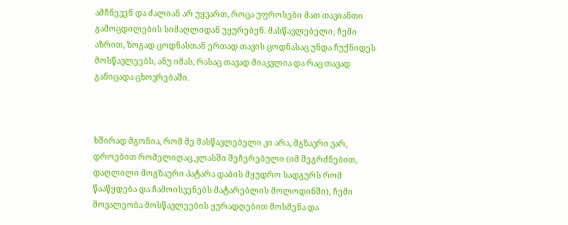ამჩნევენ და ძალიან არ უყვართ, როცა უფროსები მათ თავიანთი გამოცდილების სიმაღლიდან უყურებენ. მასწავლებელი, ჩემი აზრით, ზოგად ცოდნასთან ერთად თავის ცოდნასაც უნდა ჩუქნიდეს მოსწავლეებს, ანუ იმას, რასაც თავად მიაკვლია და რაც თავად განიცადა ცხოვრებაში.



ხშირად მგონია, რომ მე მასწავლებელი კი არა, მგზავრი ვარ, დროებით რომელიღაც კლასში შეჩერებული (იმ შეგრძნებით, დაღლილი მოგზაური პატარა დაბის მყუდრო სადგურს რომ წააწყდება და ჩამოისვენებს მატარებლის მოლოდინში), ჩემი მოვალეობა მოსწავლეების ყურადღებით მოსმენა და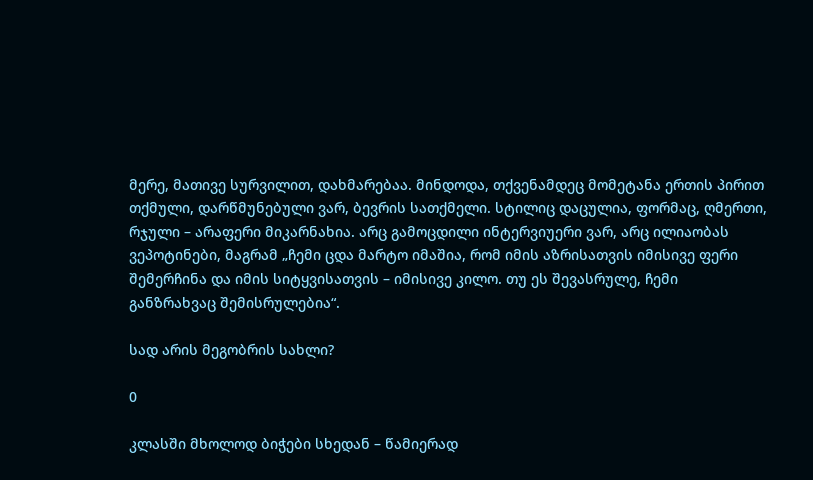მერე, მათივე სურვილით, დახმარებაა. მინდოდა, თქვენამდეც მომეტანა ერთის პირით თქმული, დარწმუნებული ვარ, ბევრის სათქმელი. სტილიც დაცულია, ფორმაც, ღმერთი, რჯული – არაფერი მიკარნახია. არც გამოცდილი ინტერვიუერი ვარ, არც ილიაობას ვეპოტინები, მაგრამ „ჩემი ცდა მარტო იმაშია, რომ იმის აზრისათვის იმისივე ფერი შემერჩინა და იმის სიტყვისათვის – იმისივე კილო. თუ ეს შევასრულე, ჩემი განზრახვაც შემისრულებია“.

სად არის მეგობრის სახლი?

0

კლასში მხოლოდ ბიჭები სხედან – წამიერად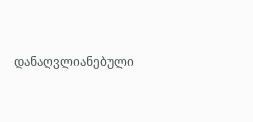დანაღვლიანებული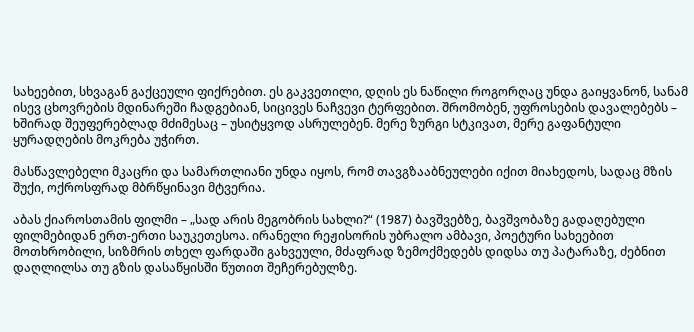სახეებით, სხვაგან გაქცეული ფიქრებით. ეს გაკვეთილი, დღის ეს ნაწილი როგორღაც უნდა გაიყვანონ, სანამ ისევ ცხოვრების მდინარეში ჩადგებიან, სიცივეს ნაჩვევი ტერფებით. შრომობენ, უფროსების დავალებებს – ხშირად შეუფერებლად მძიმესაც – უსიტყვოდ ასრულებენ. მერე ზურგი სტკივათ, მერე გაფანტული ყურადღების მოკრება უჭირთ.

მასწავლებელი მკაცრი და სამართლიანი უნდა იყოს, რომ თავგზააბნეულები იქით მიახედოს, სადაც მზის შუქი, ოქროსფრად მბრწყინავი მტვერია.

აბას ქიაროსთამის ფილმი – „სად არის მეგობრის სახლი?“ (1987) ბავშვებზე, ბავშვობაზე გადაღებული ფილმებიდან ერთ-ერთი საუკეთესოა. ირანელი რეჟისორის უბრალო ამბავი, პოეტური სახეებით მოთხრობილი, სიზმრის თხელ ფარდაში გახვეული, მძაფრად ზემოქმედებს დიდსა თუ პატარაზე, ძებნით დაღლილსა თუ გზის დასაწყისში წუთით შეჩერებულზე.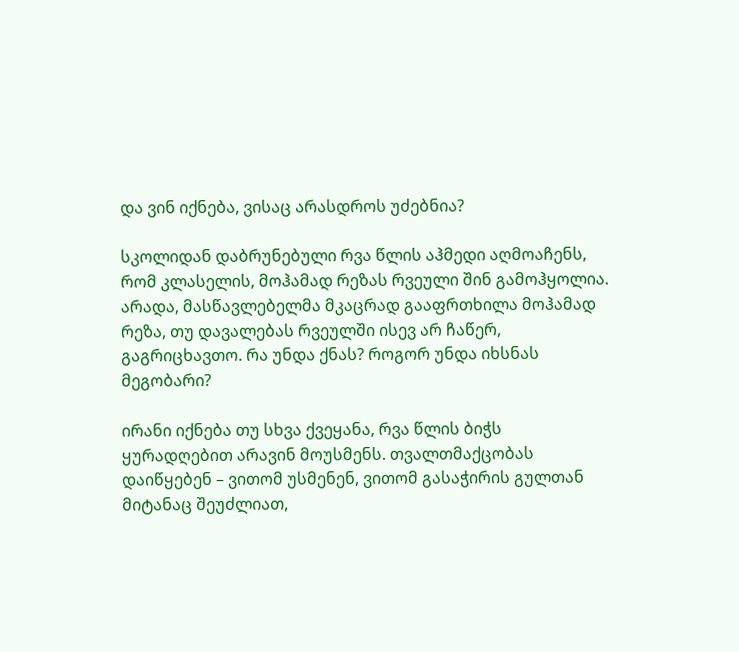და ვინ იქნება, ვისაც არასდროს უძებნია?

სკოლიდან დაბრუნებული რვა წლის აჰმედი აღმოაჩენს, რომ კლასელის, მოჰამად რეზას რვეული შინ გამოჰყოლია. არადა, მასწავლებელმა მკაცრად გააფრთხილა მოჰამად რეზა, თუ დავალებას რვეულში ისევ არ ჩაწერ, გაგრიცხავთო. რა უნდა ქნას? როგორ უნდა იხსნას მეგობარი?

ირანი იქნება თუ სხვა ქვეყანა, რვა წლის ბიჭს ყურადღებით არავინ მოუსმენს. თვალთმაქცობას დაიწყებენ – ვითომ უსმენენ, ვითომ გასაჭირის გულთან მიტანაც შეუძლიათ,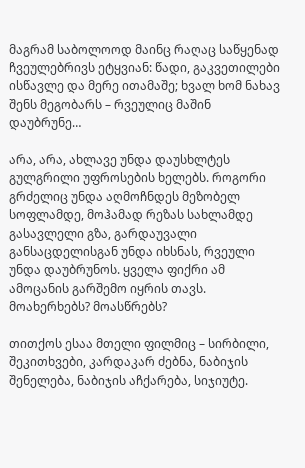მაგრამ საბოლოოდ მაინც რაღაც საწყენად ჩვეულებრივს ეტყვიან: წადი, გაკვეთილები ისწავლე და მერე ითამაშე; ხვალ ხომ ნახავ შენს მეგობარს – რვეულიც მაშინ დაუბრუნე…

არა, არა, ახლავე უნდა დაუსხლტეს გულგრილი უფროსების ხელებს. როგორი გრძელიც უნდა აღმოჩნდეს მეზობელ სოფლამდე, მოჰამად რეზას სახლამდე გასავლელი გზა, გარდაუვალი განსაცდელისგან უნდა იხსნას, რვეული უნდა დაუბრუნოს. ყველა ფიქრი ამ ამოცანის გარშემო იყრის თავს. მოახერხებს? მოასწრებს?

თითქოს ესაა მთელი ფილმიც – სირბილი, შეკითხვები, კარდაკარ ძებნა, ნაბიჯის შენელება, ნაბიჯის აჩქარება, სიჯიუტე.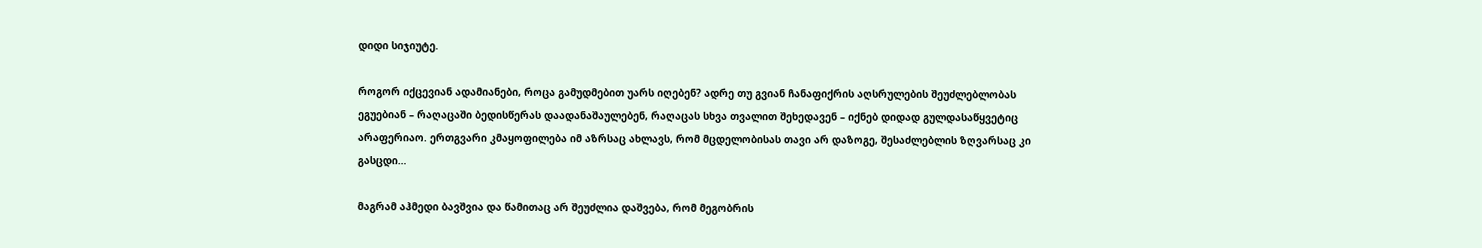დიდი სიჯიუტე.

როგორ იქცევიან ადამიანები, როცა გამუდმებით უარს იღებენ? ადრე თუ გვიან ჩანაფიქრის აღსრულების შეუძლებლობას ეგუებიან – რაღაცაში ბედისწერას დაადანაშაულებენ, რაღაცას სხვა თვალით შეხედავენ – იქნებ დიდად გულდასაწყვეტიც არაფერიაო. ერთგვარი კმაყოფილება იმ აზრსაც ახლავს, რომ მცდელობისას თავი არ დაზოგე, შესაძლებლის ზღვარსაც კი გასცდი…

მაგრამ აჰმედი ბავშვია და წამითაც არ შეუძლია დაშვება, რომ მეგობრის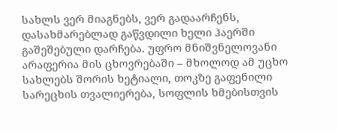სახლს ვერ მიაგნებს, ვერ გადაარჩენს, დასახმარებლად გაწვდილი ხელი ჰაერში გაშეშებული დარჩება. უფრო მნიშვნელოვანი არაფერია მის ცხოვრებაში – მხოლოდ ამ უცხო სახლებს შორის ხეტიალი, თოკზე გაფენილი სარეცხის თვალიერება, სოფლის ხმებისთვის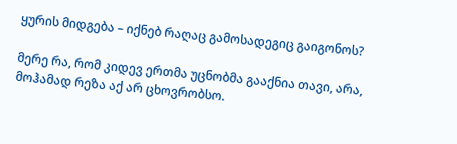ყურის მიდგება – იქნებ რაღაც გამოსადეგიც გაიგონოს?

მერე რა, რომ კიდევ ერთმა უცნობმა გააქნია თავი, არა, მოჰამად რეზა აქ არ ცხოვრობსო.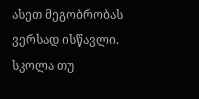ასეთ მეგობრობას ვერსად ისწავლი. სკოლა თუ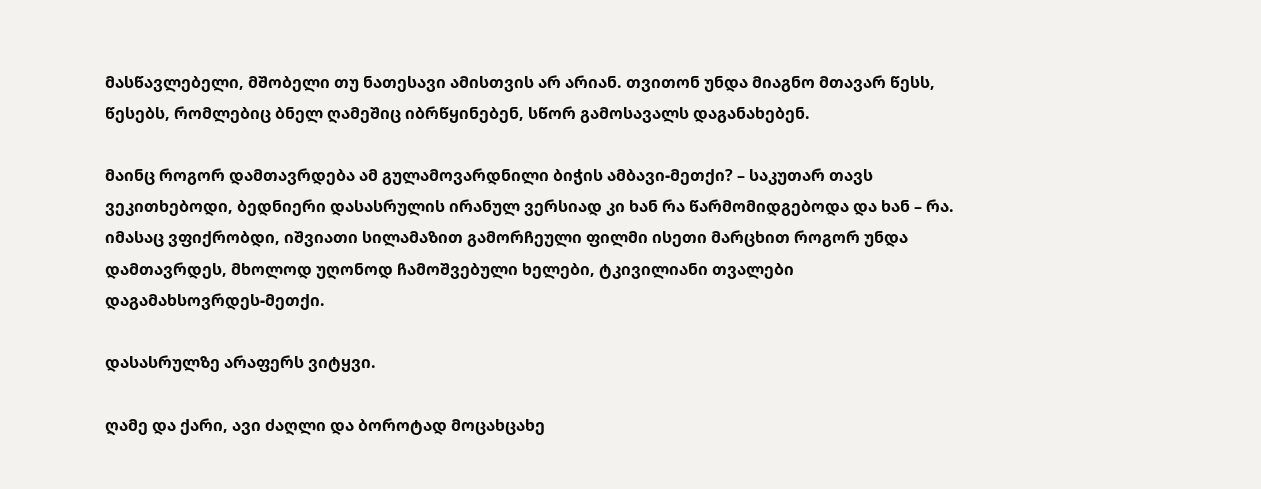მასწავლებელი, მშობელი თუ ნათესავი ამისთვის არ არიან. თვითონ უნდა მიაგნო მთავარ წესს, წესებს, რომლებიც ბნელ ღამეშიც იბრწყინებენ, სწორ გამოსავალს დაგანახებენ.

მაინც როგორ დამთავრდება ამ გულამოვარდნილი ბიჭის ამბავი-მეთქი? – საკუთარ თავს ვეკითხებოდი, ბედნიერი დასასრულის ირანულ ვერსიად კი ხან რა წარმომიდგებოდა და ხან – რა. იმასაც ვფიქრობდი, იშვიათი სილამაზით გამორჩეული ფილმი ისეთი მარცხით როგორ უნდა დამთავრდეს, მხოლოდ უღონოდ ჩამოშვებული ხელები, ტკივილიანი თვალები დაგამახსოვრდეს-მეთქი.

დასასრულზე არაფერს ვიტყვი.

ღამე და ქარი, ავი ძაღლი და ბოროტად მოცახცახე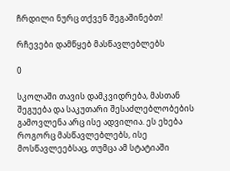ჩრდილი ნურც თქვენ შეგაშინებთ!

რჩევები დამწყებ მასწავლებლებს

0

სკოლაში თავის დამკვიდრება, მასთან შეგუება და საკუთარი შესაძლებლობების გამოვლენა არც ისე ადვილია. ეს ეხება როგორც მასწავლებლებს, ისე მოსწავლეებსაც, თუმცა ამ სტატიაში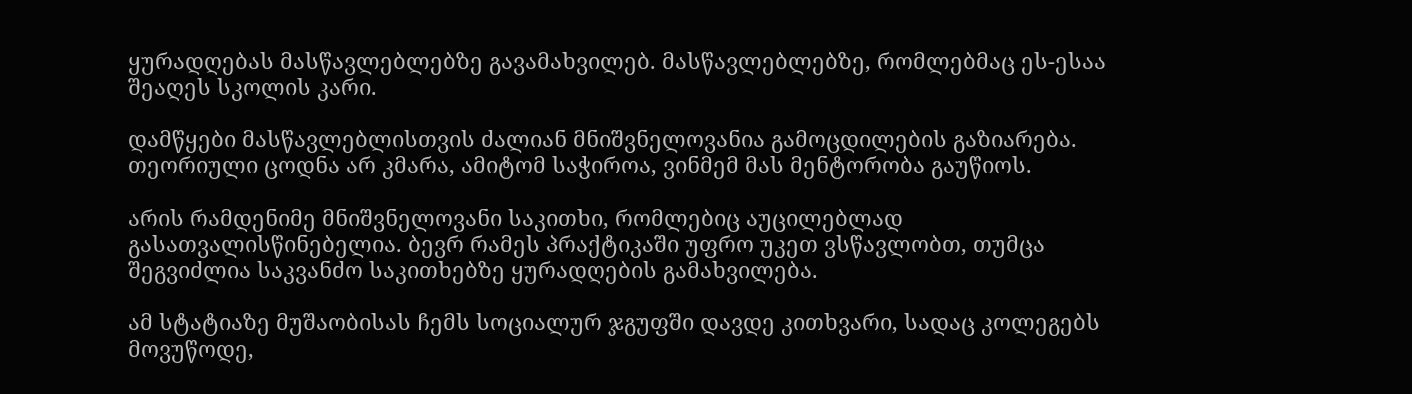ყურადღებას მასწავლებლებზე გავამახვილებ. მასწავლებლებზე, რომლებმაც ეს-ესაა შეაღეს სკოლის კარი.

დამწყები მასწავლებლისთვის ძალიან მნიშვნელოვანია გამოცდილების გაზიარება. თეორიული ცოდნა არ კმარა, ამიტომ საჭიროა, ვინმემ მას მენტორობა გაუწიოს.

არის რამდენიმე მნიშვნელოვანი საკითხი, რომლებიც აუცილებლად გასათვალისწინებელია. ბევრ რამეს პრაქტიკაში უფრო უკეთ ვსწავლობთ, თუმცა შეგვიძლია საკვანძო საკითხებზე ყურადღების გამახვილება.

ამ სტატიაზე მუშაობისას ჩემს სოციალურ ჯგუფში დავდე კითხვარი, სადაც კოლეგებს მოვუწოდე,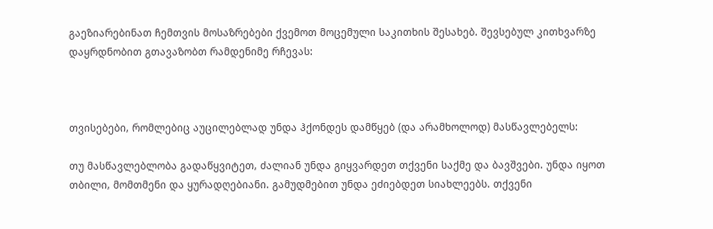გაეზიარებინათ ჩემთვის მოსაზრებები ქვემოთ მოცემული საკითხის შესახებ. შევსებულ კითხვარზე დაყრდნობით გთავაზობთ რამდენიმე რჩევას:



თვისებები, რომლებიც აუცილებლად უნდა ჰქონდეს დამწყებ (და არამხოლოდ) მასწავლებელს:

თუ მასწავლებლობა გადაწყვიტეთ, ძალიან უნდა გიყვარდეთ თქვენი საქმე და ბავშვები. უნდა იყოთ თბილი, მომთმენი და ყურადღებიანი. გამუდმებით უნდა ეძიებდეთ სიახლეებს. თქვენი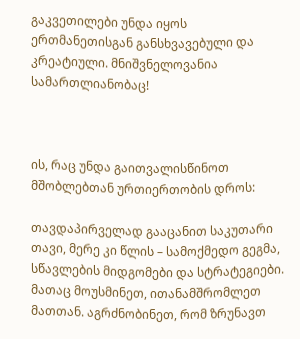გაკვეთილები უნდა იყოს ერთმანეთისგან განსხვავებული და კრეატიული. მნიშვნელოვანია სამართლიანობაც!



ის, რაც უნდა გაითვალისწინოთ მშობლებთან ურთიერთობის დროს:

თავდაპირველად გააცანით საკუთარი თავი, მერე კი წლის – სამოქმედო გეგმა, სწავლების მიდგომები და სტრატეგიები. მათაც მოუსმინეთ, ითანამშრომლეთ მათთან. აგრძნობინეთ, რომ ზრუნავთ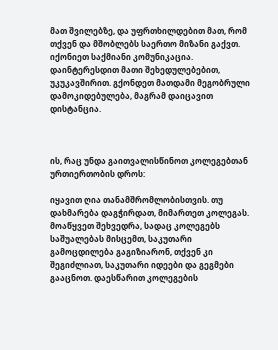მათ შვილებზე, და უფრთხილდებით მათ, რომ თქვენ და მშობლებს საერთო მიზანი გაქვთ. იქონიეთ საქმიანი კომუნიკაცია. დაინტერესდით მათი შეხედულებებით, უკუკავშირით. გქონდეთ მათდამი მეგობრული დამოკიდებულება, მაგრამ დაიცავით დისტანცია.



ის, რაც უნდა გაითვალისწინოთ კოლეგებთან ურთიერთობის დროს:

იყავით ღია თანამშრომლობისთვის. თუ დახმარება დაგჭირდათ, მიმართეთ კოლეგას. მოაწყვეთ შეხვედრა, სადაც კოლეგებს საშუალებას მისცემთ, საკუთარი გამოცდილება გაგიზიარონ, თქვენ კი შეგიძლიათ, საკუთარი იდეები და გეგმები გააცნოთ. დაესწარით კოლეგების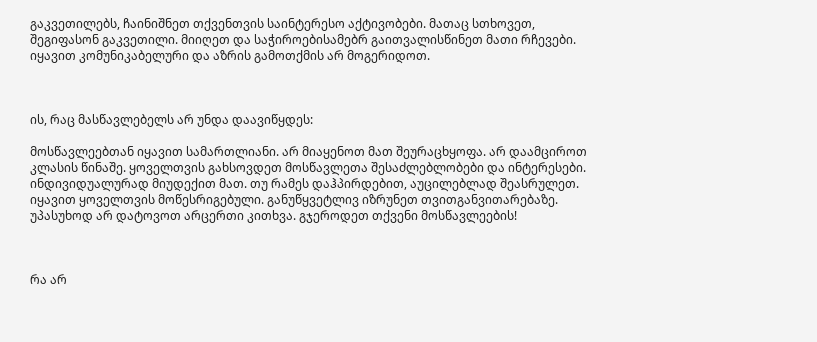გაკვეთილებს, ჩაინიშნეთ თქვენთვის საინტერესო აქტივობები. მათაც სთხოვეთ, შეგიფასონ გაკვეთილი. მიიღეთ და საჭიროებისამებრ გაითვალისწინეთ მათი რჩევები. იყავით კომუნიკაბელური და აზრის გამოთქმის არ მოგერიდოთ.



ის, რაც მასწავლებელს არ უნდა დაავიწყდეს:

მოსწავლეებთან იყავით სამართლიანი. არ მიაყენოთ მათ შეურაცხყოფა. არ დაამციროთ კლასის წინაშე. ყოველთვის გახსოვდეთ მოსწავლეთა შესაძლებლობები და ინტერესები. ინდივიდუალურად მიუდექით მათ. თუ რამეს დაჰპირდებით, აუცილებლად შეასრულეთ. იყავით ყოველთვის მოწესრიგებული. განუწყვეტლივ იზრუნეთ თვითგანვითარებაზე. უპასუხოდ არ დატოვოთ არცერთი კითხვა. გჯეროდეთ თქვენი მოსწავლეების!



რა არ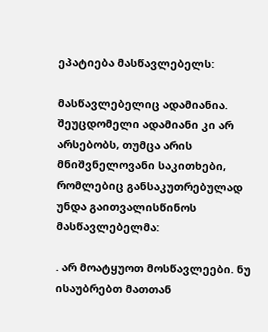ეპატიება მასწავლებელს:

მასწავლებელიც ადამიანია. შეუცდომელი ადამიანი კი არ არსებობს, თუმცა არის მნიშვნელოვანი საკითხები, რომლებიც განსაკუთრებულად უნდა გაითვალისწინოს მასწავლებელმა:

. არ მოატყუოთ მოსწავლეები. ნუ ისაუბრებთ მათთან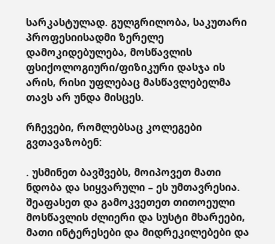სარკასტულად. გულგრილობა, საკუთარი პროფესიისადმი ზერელე დამოკიდებულება, მოსწავლის ფსიქოლოგიური/ფიზიკური დასჯა ის არის, რისი უფლებაც მასწავლებელმა თავს არ უნდა მისცეს.

რჩევები, რომლებსაც კოლეგები გვთავაზობენ:

. უსმინეთ ბავშვებს, მოიპოვეთ მათი ნდობა და სიყვარული – ეს უმთავრესია. შეაფასეთ და გამოკვეთეთ თითოეული მოსწავლის ძლიერი და სუსტი მხარეები, მათი ინტერესები და მიდრეკილებები და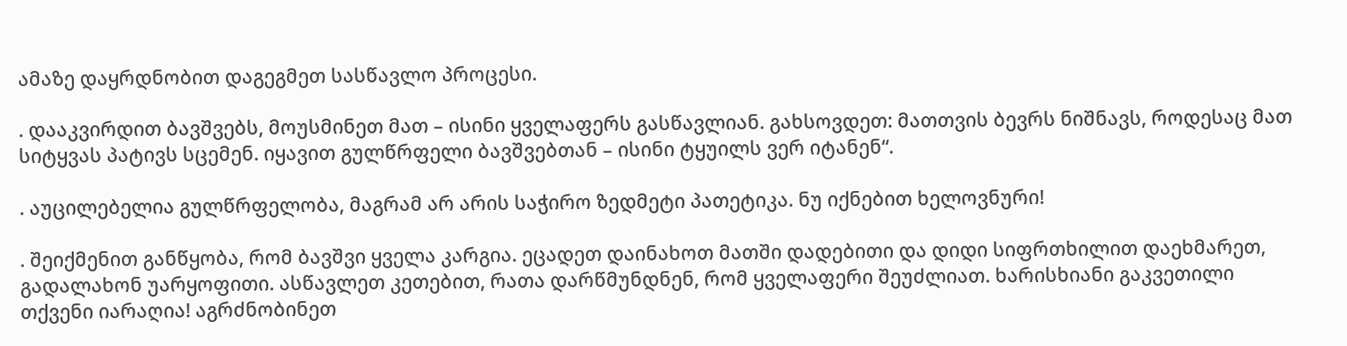ამაზე დაყრდნობით დაგეგმეთ სასწავლო პროცესი.

. დააკვირდით ბავშვებს, მოუსმინეთ მათ – ისინი ყველაფერს გასწავლიან. გახსოვდეთ: მათთვის ბევრს ნიშნავს, როდესაც მათ სიტყვას პატივს სცემენ. იყავით გულწრფელი ბავშვებთან – ისინი ტყუილს ვერ იტანენ“.

. აუცილებელია გულწრფელობა, მაგრამ არ არის საჭირო ზედმეტი პათეტიკა. ნუ იქნებით ხელოვნური!

. შეიქმენით განწყობა, რომ ბავშვი ყველა კარგია. ეცადეთ დაინახოთ მათში დადებითი და დიდი სიფრთხილით დაეხმარეთ, გადალახონ უარყოფითი. ასწავლეთ კეთებით, რათა დარწმუნდნენ, რომ ყველაფერი შეუძლიათ. ხარისხიანი გაკვეთილი თქვენი იარაღია! აგრძნობინეთ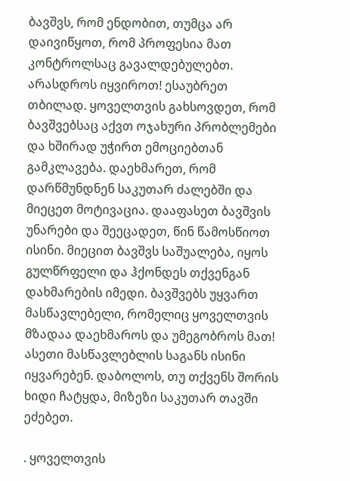ბავშვს, რომ ენდობით, თუმცა არ დაივიწყოთ, რომ პროფესია მათ კონტროლსაც გავალდებულებთ. არასდროს იყვიროთ! ესაუბრეთ თბილად. ყოველთვის გახსოვდეთ, რომ ბავშვებსაც აქვთ ოჯახური პრობლემები და ხშირად უჭირთ ემოციებთან გამკლავება. დაეხმარეთ, რომ დარწმუნდნენ საკუთარ ძალებში და მიეცეთ მოტივაცია. დააფასეთ ბავშვის უნარები და შეეცადეთ, წინ წამოსწიოთ ისინი. მიეცით ბავშვს საშუალება, იყოს გულწრფელი და ჰქონდეს თქვენგან დახმარების იმედი. ბავშვებს უყვართ მასწავლებელი, რომელიც ყოველთვის მზადაა დაეხმაროს და უმეგობროს მათ! ასეთი მასწავლებლის საგანს ისინი იყვარებენ. დაბოლოს, თუ თქვენს შორის ხიდი ჩატყდა, მიზეზი საკუთარ თავში ეძებეთ.

. ყოველთვის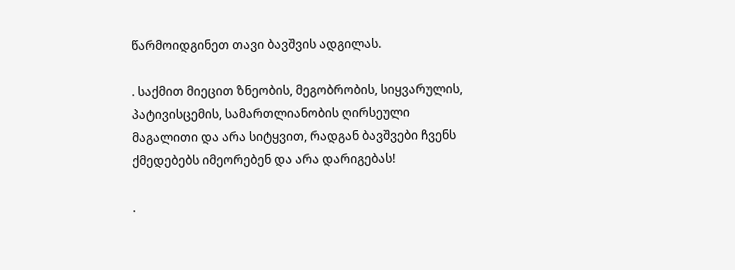წარმოიდგინეთ თავი ბავშვის ადგილას.

. საქმით მიეცით ზნეობის, მეგობრობის, სიყვარულის, პატივისცემის, სამართლიანობის ღირსეული მაგალითი და არა სიტყვით, რადგან ბავშვები ჩვენს ქმედებებს იმეორებენ და არა დარიგებას!

.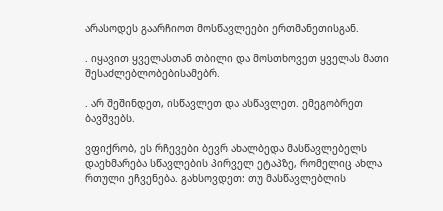არასოდეს გაარჩიოთ მოსწავლეები ერთმანეთისგან.

. იყავით ყველასთან თბილი და მოსთხოვეთ ყველას მათი შესაძლებლობებისამებრ.

. არ შეშინდეთ, ისწავლეთ და ასწავლეთ. ემეგობრეთ ბავშვებს.

ვფიქრობ, ეს რჩევები ბევრ ახალბედა მასწავლებელს დაეხმარება სწავლების პირველ ეტაპზე, რომელიც ახლა რთული ეჩვენება. გახსოვდეთ: თუ მასწავლებლის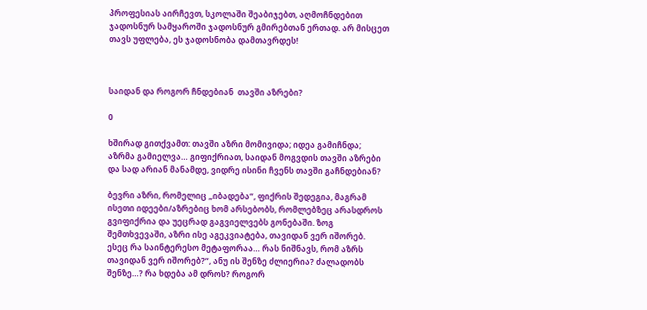პროფესიას აირჩევთ, სკოლაში შეაბიჯებთ, აღმოჩნდებით ჯადოსნურ სამყაროში ჯადოსნურ გმირებთან ერთად. არ მისცეთ თავს უფლება, ეს ჯადოსნობა დამთავრდეს!



საიდან და როგორ ჩნდებიან  თავში აზრები?

0

ხშირად გითქვამთ: თავში აზრი მომივიდა; იდეა გამიჩნდა; აზრმა გამიელვა… გიფიქრიათ, საიდან მოგვდის თავში აზრები და სად არიან მანამდე, ვიდრე ისინი ჩვენს თავში გაჩნდებიან?

ბევრი აზრი, რომელიც „იბადება“, ფიქრის შედეგია, მაგრამ ისეთი იდეები/აზრებიც ხომ არსებობს, რომლებზეც არასდროს გვიფიქრია და უეცრად გაგვიელვებს გონებაში. ზოგ შემთხვევაში, აზრი ისე აგეკვიატება, თავიდან ვერ იშორებ. ესეც რა საინტერესო მეტაფორაა… რას ნიშნავს, რომ აზრს თავიდან ვერ იშორებ?“, ანუ ის შენზე ძლიერია? ძალადობს შენზე…? რა ხდება ამ დროს? როგორ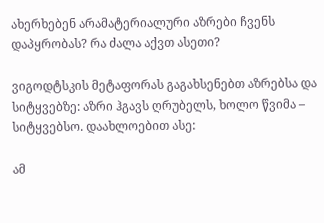ახერხებენ არამატერიალური აზრები ჩვენს დაპყრობას? რა ძალა აქვთ ასეთი?

ვიგოდტსკის მეტაფორას გაგახსენებთ აზრებსა და სიტყვებზე: აზრი ჰგავს ღრუბელს, ხოლო წვიმა – სიტყვებსო. დაახლოებით ასე:

ამ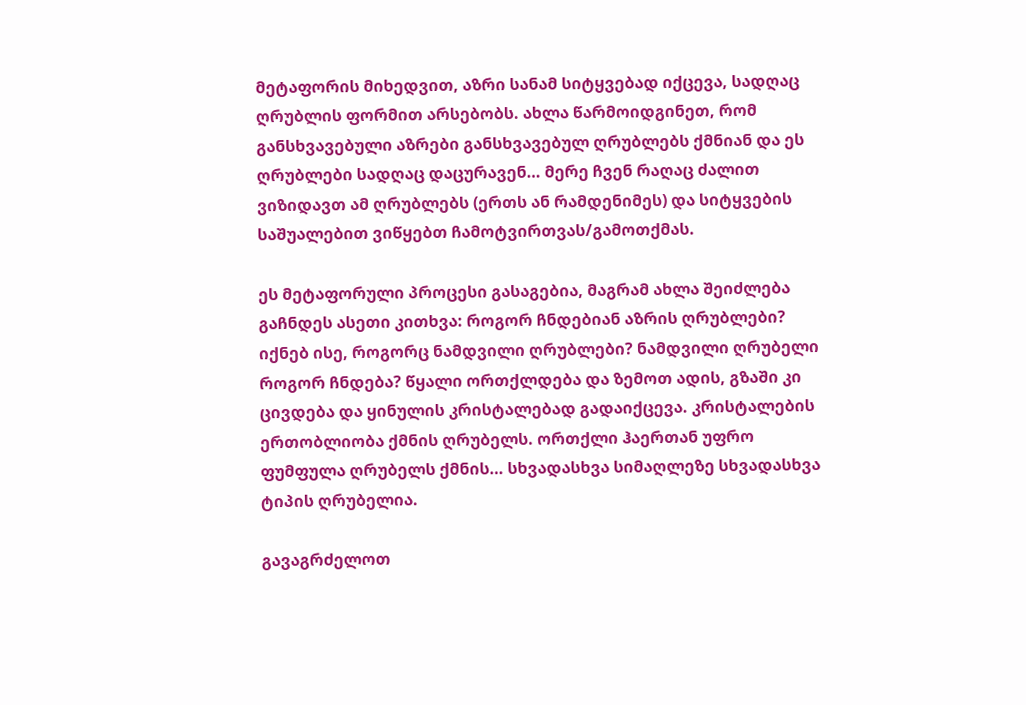მეტაფორის მიხედვით, აზრი სანამ სიტყვებად იქცევა, სადღაც ღრუბლის ფორმით არსებობს. ახლა წარმოიდგინეთ, რომ განსხვავებული აზრები განსხვავებულ ღრუბლებს ქმნიან და ეს ღრუბლები სადღაც დაცურავენ… მერე ჩვენ რაღაც ძალით ვიზიდავთ ამ ღრუბლებს (ერთს ან რამდენიმეს) და სიტყვების საშუალებით ვიწყებთ ჩამოტვირთვას/გამოთქმას.

ეს მეტაფორული პროცესი გასაგებია, მაგრამ ახლა შეიძლება გაჩნდეს ასეთი კითხვა: როგორ ჩნდებიან აზრის ღრუბლები? იქნებ ისე, როგორც ნამდვილი ღრუბლები? ნამდვილი ღრუბელი როგორ ჩნდება? წყალი ორთქლდება და ზემოთ ადის, გზაში კი ცივდება და ყინულის კრისტალებად გადაიქცევა. კრისტალების ერთობლიობა ქმნის ღრუბელს. ორთქლი ჰაერთან უფრო ფუმფულა ღრუბელს ქმნის… სხვადასხვა სიმაღლეზე სხვადასხვა ტიპის ღრუბელია.

გავაგრძელოთ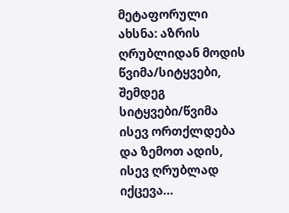მეტაფორული ახსნა: აზრის ღრუბლიდან მოდის წვიმა/სიტყვები, შემდეგ სიტყვები/წვიმა ისევ ორთქლდება და ზემოთ ადის, ისევ ღრუბლად იქცევა…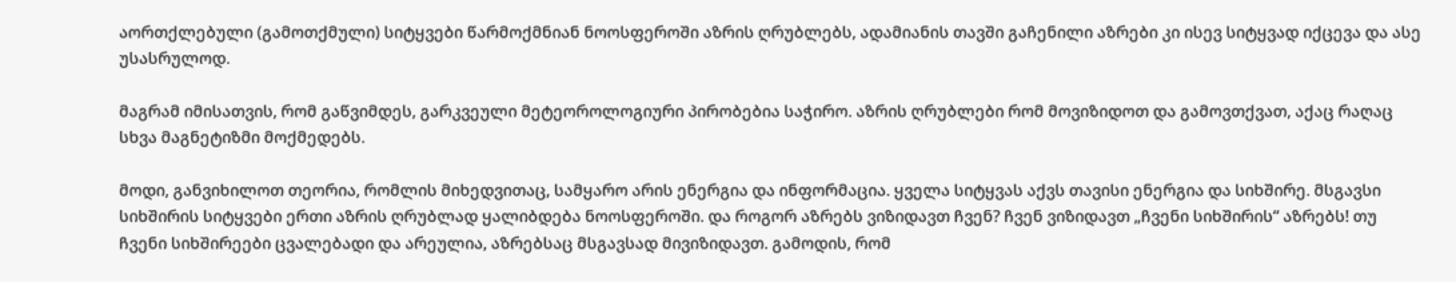აორთქლებული (გამოთქმული) სიტყვები წარმოქმნიან ნოოსფეროში აზრის ღრუბლებს, ადამიანის თავში გაჩენილი აზრები კი ისევ სიტყვად იქცევა და ასე უსასრულოდ.

მაგრამ იმისათვის, რომ გაწვიმდეს, გარკვეული მეტეოროლოგიური პირობებია საჭირო. აზრის ღრუბლები რომ მოვიზიდოთ და გამოვთქვათ, აქაც რაღაც სხვა მაგნეტიზმი მოქმედებს.

მოდი, განვიხილოთ თეორია, რომლის მიხედვითაც, სამყარო არის ენერგია და ინფორმაცია. ყველა სიტყვას აქვს თავისი ენერგია და სიხშირე. მსგავსი სიხშირის სიტყვები ერთი აზრის ღრუბლად ყალიბდება ნოოსფეროში. და როგორ აზრებს ვიზიდავთ ჩვენ? ჩვენ ვიზიდავთ „ჩვენი სიხშირის“ აზრებს! თუ ჩვენი სიხშირეები ცვალებადი და არეულია, აზრებსაც მსგავსად მივიზიდავთ. გამოდის, რომ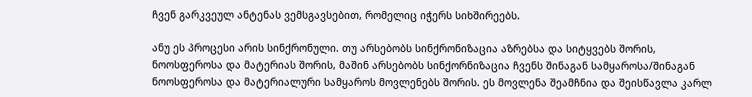ჩვენ გარკვეულ ანტენას ვემსგავსებით, რომელიც იჭერს სიხშირეებს.

ანუ ეს პროცესი არის სინქრონული. თუ არსებობს სინქრონიზაცია აზრებსა და სიტყვებს შორის, ნოოსფეროსა და მატერიას შორის, მაშინ არსებობს სინქორნიზაცია ჩვენს შინაგან სამყაროსა/შინაგან ნოოსფეროსა და მატერიალური სამყაროს მოვლენებს შორის. ეს მოვლენა შეამჩნია და შეისწავლა კარლ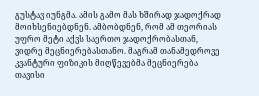გუსტავ იუნგმა. ამის გამო მას ხშირად ჯადოქრად მოიხსენიებდნენ. ამბობდნენ, რომ ამ თეორიას უფრო მეტი აქვს საერთო ჯადოქრობასთან, ვიდრე მეცნიერებასთანო. მაგრამ თანამედროვე კვანტური ფიზიკის მიღწევებმა მეცნიერება თავისი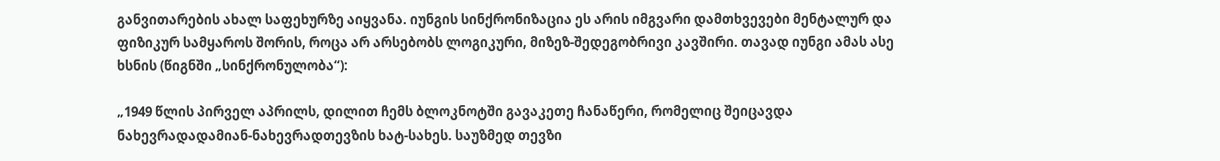განვითარების ახალ საფეხურზე აიყვანა. იუნგის სინქრონიზაცია ეს არის იმგვარი დამთხვევები მენტალურ და ფიზიკურ სამყაროს შორის, როცა არ არსებობს ლოგიკური, მიზეზ-შედეგობრივი კავშირი. თავად იუნგი ამას ასე ხსნის (წიგნში „სინქრონულობა“):

„1949 წლის პირველ აპრილს, დილით ჩემს ბლოკნოტში გავაკეთე ჩანაწერი, რომელიც შეიცავდა ნახევრადადამიან-ნახევრადთევზის ხატ-სახეს. საუზმედ თევზი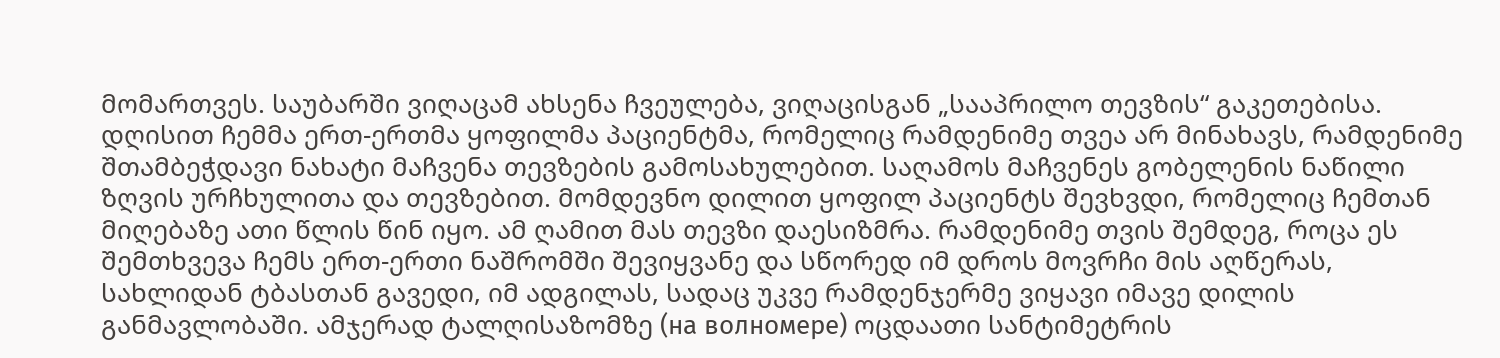მომართვეს. საუბარში ვიღაცამ ახსენა ჩვეულება, ვიღაცისგან „სააპრილო თევზის“ გაკეთებისა. დღისით ჩემმა ერთ-ერთმა ყოფილმა პაციენტმა, რომელიც რამდენიმე თვეა არ მინახავს, რამდენიმე შთამბეჭდავი ნახატი მაჩვენა თევზების გამოსახულებით. საღამოს მაჩვენეს გობელენის ნაწილი ზღვის ურჩხულითა და თევზებით. მომდევნო დილით ყოფილ პაციენტს შევხვდი, რომელიც ჩემთან მიღებაზე ათი წლის წინ იყო. ამ ღამით მას თევზი დაესიზმრა. რამდენიმე თვის შემდეგ, როცა ეს შემთხვევა ჩემს ერთ-ერთი ნაშრომში შევიყვანე და სწორედ იმ დროს მოვრჩი მის აღწერას, სახლიდან ტბასთან გავედი, იმ ადგილას, სადაც უკვე რამდენჯერმე ვიყავი იმავე დილის განმავლობაში. ამჯერად ტალღისაზომზე (на волномере) ოცდაათი სანტიმეტრის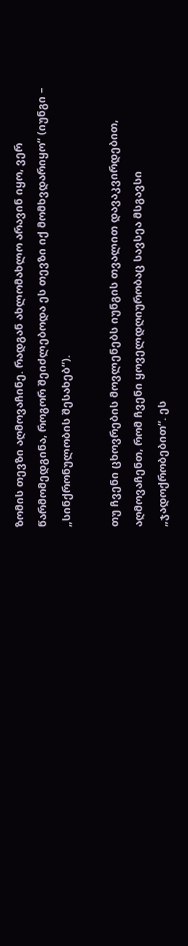ზომის თევზი აღმოვაჩინე. რადგან ახლომახლო არავინ იყო, ვერ წარმომედგინა, როგორ შეიძლებოდა ეს თევზი იქ მომხვდარიყო“ (იუნგი – „სინქრონულობის შესახებ“).

თუ ჩვენი ცხოვრების მოვლენებს იუნგის თვალით დავაკვირდებით, აღმოვაჩენთ, რომ ჩვენი ყოველდღიურობაც სავსეა მსგავსი „ჯადოქრობებით“. ეს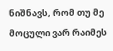ნიშნავს, რომ თუ მე მოცული ვარ რაიმეს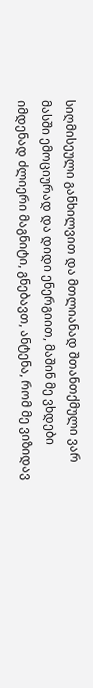სიღმისეული განხილვით და მთლიანად შთანთქმული ვარ მასში ემოციურად და დიდი ენერგიით, მაშინ მე ვხდები იმდენად ძლიერი მაგნიტი, გნებავთ, ანტენა, რომ მე ვიზიდავ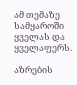ამ თემაზე სამყაროში ყველას და ყველაფერს.

აზრების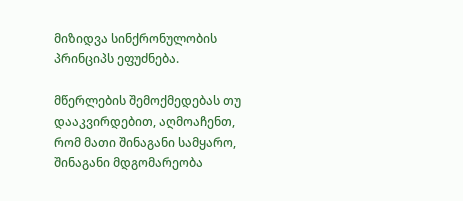მიზიდვა სინქრონულობის პრინციპს ეფუძნება.

მწერლების შემოქმედებას თუ დააკვირდებით, აღმოაჩენთ, რომ მათი შინაგანი სამყარო, შინაგანი მდგომარეობა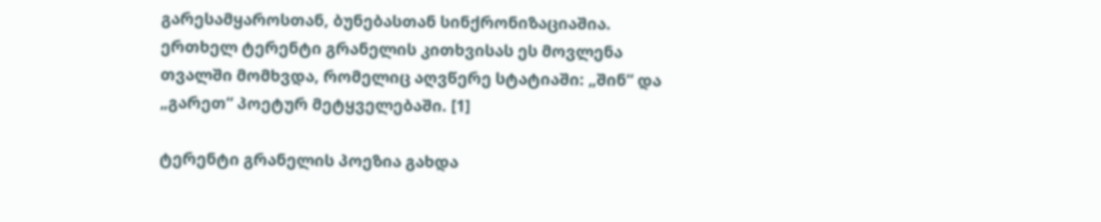გარესამყაროსთან, ბუნებასთან სინქრონიზაციაშია. ერთხელ ტერენტი გრანელის კითხვისას ეს მოვლენა თვალში მომხვდა, რომელიც აღვწერე სტატიაში: „შინ“ და „გარეთ“ პოეტურ მეტყველებაში. [1]

ტერენტი გრანელის პოეზია გახდა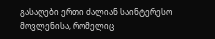გასაღები ერთი ძალიან საინტერესო მოვლენისა, რომელიც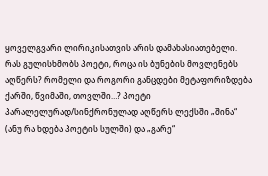ყოველგვარი ლირიკისათვის არის დამახასიათებელი. რას გულისხმობს პოეტი, როცა ის ბუნების მოვლენებს აღწერს? რომელი და როგორი განცდები მეტაფორიზდება ქარში, წვიმაში, თოვლში…? პოეტი პარალელურად/სინქრონულად აღწერს ლექსში „შინა“ (ანუ რა ხდება პოეტის სულში) და „გარე“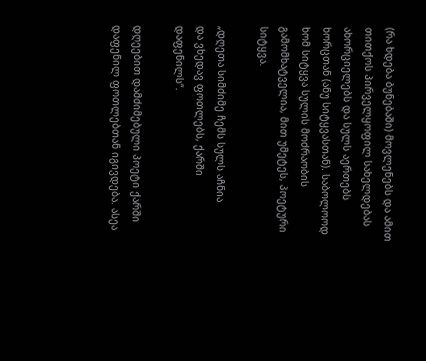(რა ხდება ბუნებაში) მოვლენებს და ამით თითქოს პირველყოფილ სახელდებას ახორციელებს და სულს აერთებს ხორცთან (ანუ სიტყვასთან). საბოლოოდ ხომ სიტყვა სულის მოძრაობის გამომხატველია, მით უმეტეს, პოეტური სიტყვა.

„დღეთა სიმძიმე ჩემს სულს აჩნია
და ვხედავ ფოთლებს, ქარში დაფენილს“.

დღეებით დამძიმებული პოეტი ქარში დაფენილ ფოთლებთან იგივდება. ასეა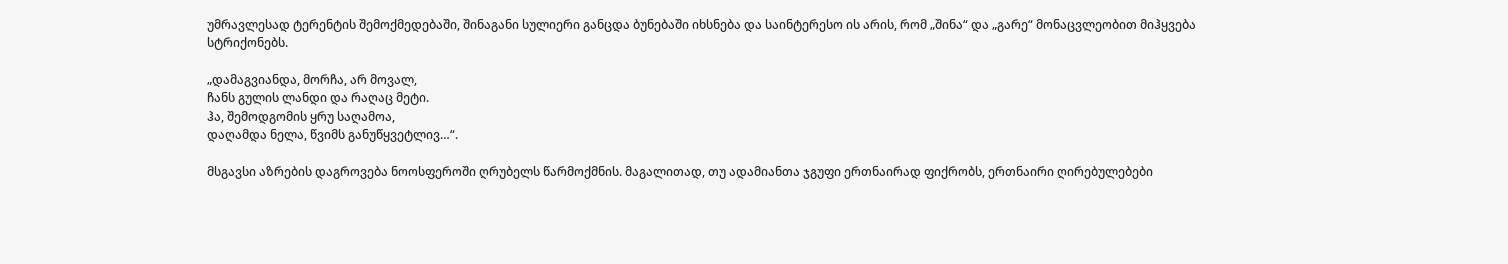უმრავლესად ტერენტის შემოქმედებაში, შინაგანი სულიერი განცდა ბუნებაში იხსნება და საინტერესო ის არის, რომ „შინა“ და „გარე“ მონაცვლეობით მიჰყვება სტრიქონებს.

„დამაგვიანდა, მორჩა, არ მოვალ,
ჩანს გულის ლანდი და რაღაც მეტი.
ჰა, შემოდგომის ყრუ საღამოა,
დაღამდა ნელა, წვიმს განუწყვეტლივ…“.

მსგავსი აზრების დაგროვება ნოოსფეროში ღრუბელს წარმოქმნის. მაგალითად, თუ ადამიანთა ჯგუფი ერთნაირად ფიქრობს, ერთნაირი ღირებულებები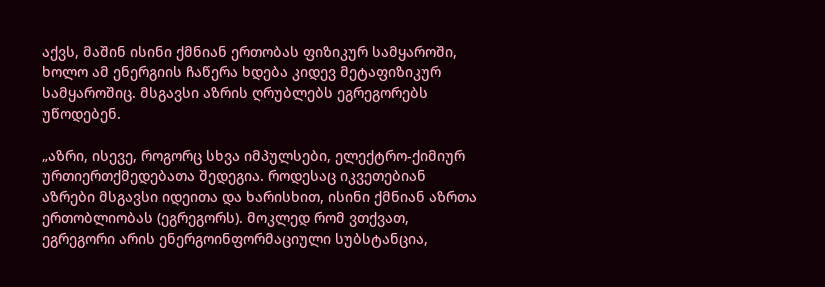აქვს, მაშინ ისინი ქმნიან ერთობას ფიზიკურ სამყაროში, ხოლო ამ ენერგიის ჩაწერა ხდება კიდევ მეტაფიზიკურ სამყაროშიც. მსგავსი აზრის ღრუბლებს ეგრეგორებს უწოდებენ.

„აზრი, ისევე, როგორც სხვა იმპულსები, ელექტრო-ქიმიურ ურთიერთქმედებათა შედეგია. როდესაც იკვეთებიან აზრები მსგავსი იდეითა და ხარისხით, ისინი ქმნიან აზრთა ერთობლიობას (ეგრეგორს). მოკლედ რომ ვთქვათ, ეგრეგორი არის ენერგოინფორმაციული სუბსტანცია,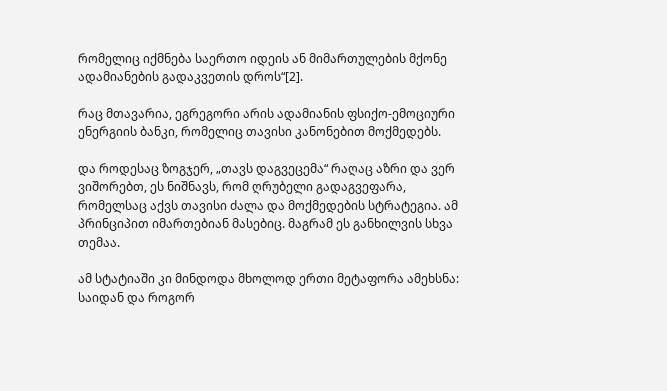რომელიც იქმნება საერთო იდეის ან მიმართულების მქონე ადამიანების გადაკვეთის დროს“[2].

რაც მთავარია, ეგრეგორი არის ადამიანის ფსიქო-ემოციური ენერგიის ბანკი, რომელიც თავისი კანონებით მოქმედებს.

და როდესაც ზოგჯერ, „თავს დაგვეცემა“ რაღაც აზრი და ვერ ვიშორებთ, ეს ნიშნავს, რომ ღრუბელი გადაგვეფარა, რომელსაც აქვს თავისი ძალა და მოქმედების სტრატეგია. ამ პრინციპით იმართებიან მასებიც. მაგრამ ეს განხილვის სხვა თემაა.

ამ სტატიაში კი მინდოდა მხოლოდ ერთი მეტაფორა ამეხსნა: საიდან და როგორ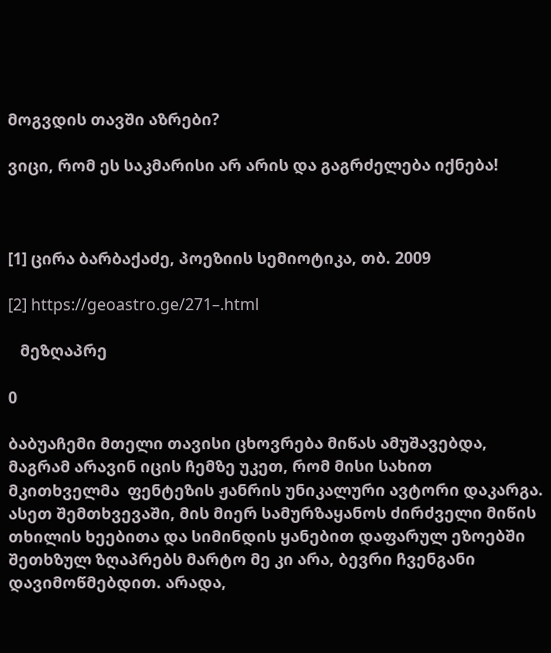მოგვდის თავში აზრები?

ვიცი, რომ ეს საკმარისი არ არის და გაგრძელება იქნება!



[1] ცირა ბარბაქაძე, პოეზიის სემიოტიკა, თბ. 2009

[2] https://geoastro.ge/271–.html

   მეზღაპრე

0

ბაბუაჩემი მთელი თავისი ცხოვრება მიწას ამუშავებდა, მაგრამ არავინ იცის ჩემზე უკეთ, რომ მისი სახით მკითხველმა  ფენტეზის ჟანრის უნიკალური ავტორი დაკარგა. ასეთ შემთხვევაში, მის მიერ სამურზაყანოს ძირძველი მიწის თხილის ხეებითა და სიმინდის ყანებით დაფარულ ეზოებში შეთხზულ ზღაპრებს მარტო მე კი არა, ბევრი ჩვენგანი დავიმოწმებდით. არადა,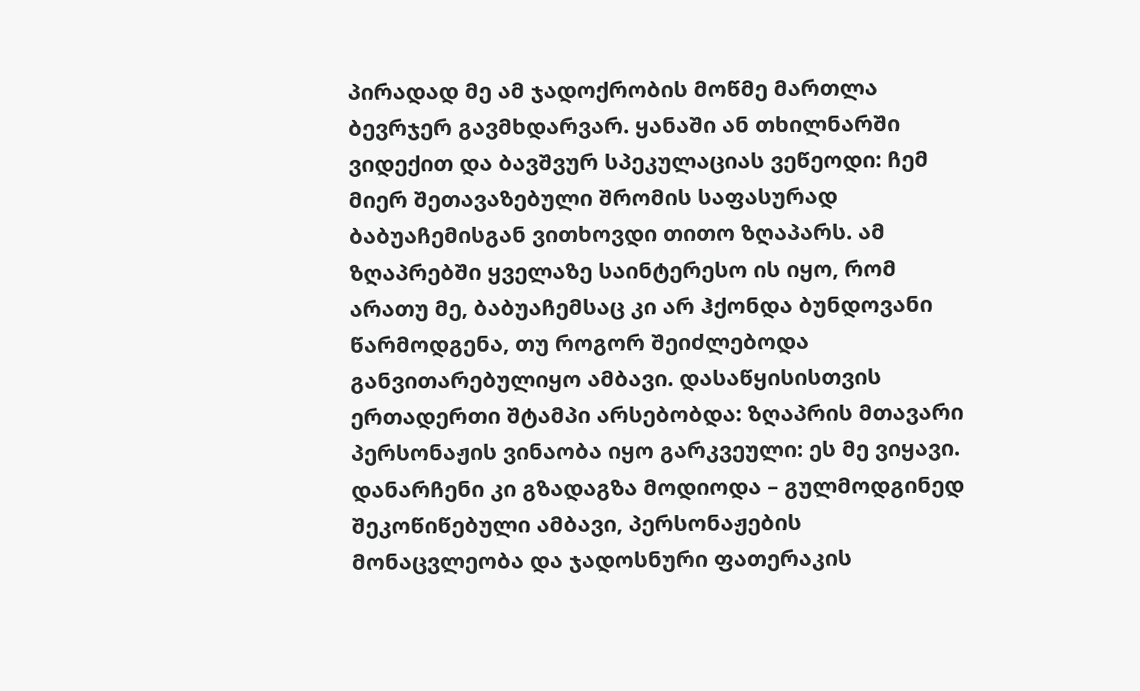პირადად მე ამ ჯადოქრობის მოწმე მართლა ბევრჯერ გავმხდარვარ. ყანაში ან თხილნარში ვიდექით და ბავშვურ სპეკულაციას ვეწეოდი: ჩემ მიერ შეთავაზებული შრომის საფასურად ბაბუაჩემისგან ვითხოვდი თითო ზღაპარს. ამ ზღაპრებში ყველაზე საინტერესო ის იყო, რომ არათუ მე, ბაბუაჩემსაც კი არ ჰქონდა ბუნდოვანი წარმოდგენა, თუ როგორ შეიძლებოდა განვითარებულიყო ამბავი. დასაწყისისთვის ერთადერთი შტამპი არსებობდა: ზღაპრის მთავარი პერსონაჟის ვინაობა იყო გარკვეული: ეს მე ვიყავი. დანარჩენი კი გზადაგზა მოდიოდა – გულმოდგინედ შეკოწიწებული ამბავი, პერსონაჟების მონაცვლეობა და ჯადოსნური ფათერაკის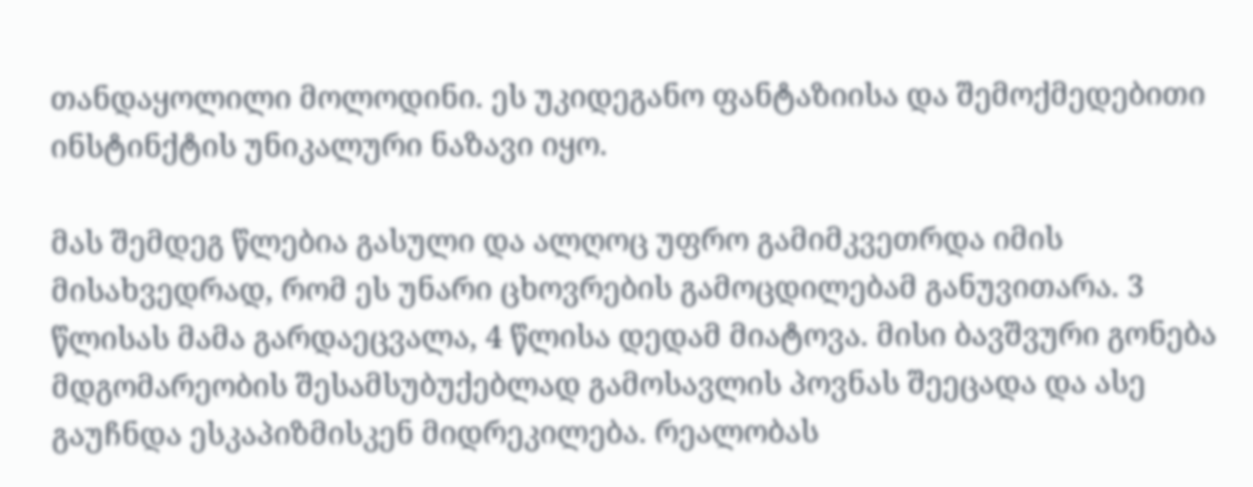თანდაყოლილი მოლოდინი. ეს უკიდეგანო ფანტაზიისა და შემოქმედებითი ინსტინქტის უნიკალური ნაზავი იყო.

მას შემდეგ წლებია გასული და ალღოც უფრო გამიმკვეთრდა იმის მისახვედრად, რომ ეს უნარი ცხოვრების გამოცდილებამ განუვითარა. 3 წლისას მამა გარდაეცვალა, 4 წლისა დედამ მიატოვა. მისი ბავშვური გონება მდგომარეობის შესამსუბუქებლად გამოსავლის პოვნას შეეცადა და ასე გაუჩნდა ესკაპიზმისკენ მიდრეკილება. რეალობას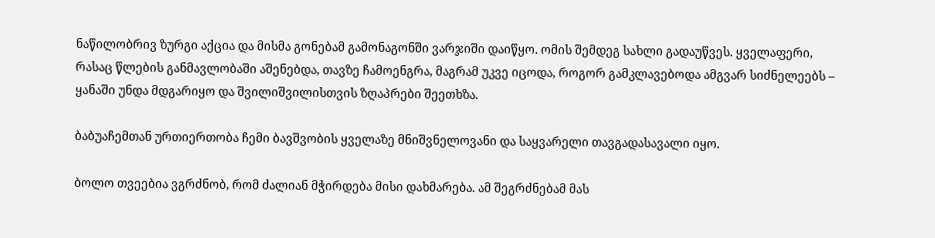ნაწილობრივ ზურგი აქცია და მისმა გონებამ გამონაგონში ვარჯიში დაიწყო. ომის შემდეგ სახლი გადაუწვეს. ყველაფერი, რასაც წლების განმავლობაში აშენებდა, თავზე ჩამოენგრა, მაგრამ უკვე იცოდა, როგორ გამკლავებოდა ამგვარ სიძნელეებს – ყანაში უნდა მდგარიყო და შვილიშვილისთვის ზღაპრები შეეთხზა.

ბაბუაჩემთან ურთიერთობა ჩემი ბავშვობის ყველაზე მნიშვნელოვანი და საყვარელი თავგადასავალი იყო.

ბოლო თვეებია ვგრძნობ, რომ ძალიან მჭირდება მისი დახმარება. ამ შეგრძნებამ მას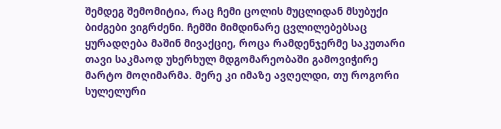შემდეგ შემომიტია, რაც ჩემი ცოლის მუცლიდან მსუბუქი ბიძგები ვიგრძენი. ჩემში მიმდინარე ცვლილებებსაც ყურადღება მაშინ მივაქციე, როცა რამდენჯერმე საკუთარი თავი საკმაოდ უხერხულ მდგომარეობაში გამოვიჭირე მარტო მოღიმარმა. მერე კი იმაზე ავღელდი, თუ როგორი სულელური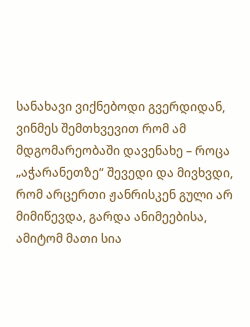სანახავი ვიქნებოდი გვერდიდან, ვინმეს შემთხვევით რომ ამ მდგომარეობაში დავენახე – როცა „აჭარანეთზე“ შევედი და მივხვდი, რომ არცერთი ჟანრისკენ გული არ მიმიწევდა, გარდა ანიმეებისა, ამიტომ მათი სია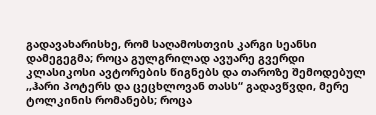გადავახარისხე, რომ საღამოსთვის კარგი სეანსი დამეგეგმა; როცა გულგრილად ავუარე გვერდი კლასიკოსი ავტორების წიგნებს და თაროზე შემოდებულ ,,ჰარი პოტერს და ცეცხლოვან თასს“ გადავწვდი, მერე ტოლკინის რომანებს; როცა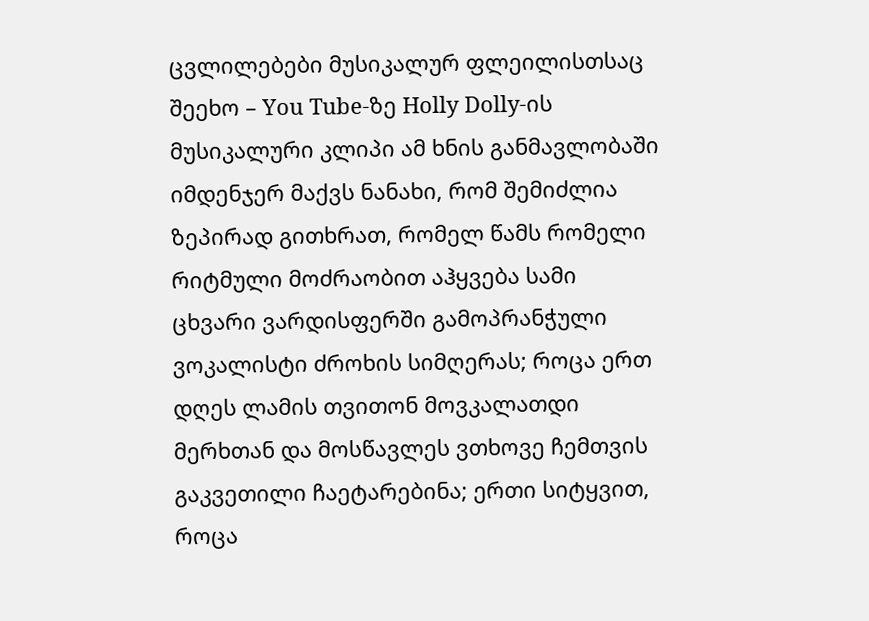ცვლილებები მუსიკალურ ფლეილისთსაც შეეხო – You Tube-ზე Holly Dolly-ის მუსიკალური კლიპი ამ ხნის განმავლობაში იმდენჯერ მაქვს ნანახი, რომ შემიძლია ზეპირად გითხრათ, რომელ წამს რომელი რიტმული მოძრაობით აჰყვება სამი ცხვარი ვარდისფერში გამოპრანჭული ვოკალისტი ძროხის სიმღერას; როცა ერთ დღეს ლამის თვითონ მოვკალათდი მერხთან და მოსწავლეს ვთხოვე ჩემთვის გაკვეთილი ჩაეტარებინა; ერთი სიტყვით, როცა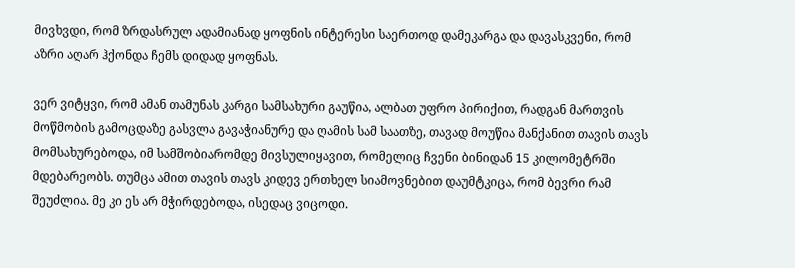მივხვდი, რომ ზრდასრულ ადამიანად ყოფნის ინტერესი საერთოდ დამეკარგა და დავასკვენი, რომ აზრი აღარ ჰქონდა ჩემს დიდად ყოფნას.

ვერ ვიტყვი, რომ ამან თამუნას კარგი სამსახური გაუწია, ალბათ უფრო პირიქით, რადგან მართვის მოწმობის გამოცდაზე გასვლა გავაჭიანურე და ღამის სამ საათზე, თავად მოუწია მანქანით თავის თავს მომსახურებოდა, იმ სამშობიარომდე მივსულიყავით, რომელიც ჩვენი ბინიდან 15 კილომეტრში მდებარეობს. თუმცა ამით თავის თავს კიდევ ერთხელ სიამოვნებით დაუმტკიცა, რომ ბევრი რამ შეუძლია. მე კი ეს არ მჭირდებოდა, ისედაც ვიცოდი.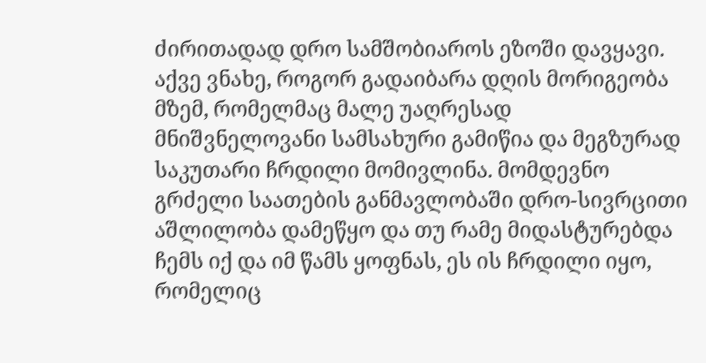ძირითადად დრო სამშობიაროს ეზოში დავყავი. აქვე ვნახე, როგორ გადაიბარა დღის მორიგეობა მზემ, რომელმაც მალე უაღრესად მნიშვნელოვანი სამსახური გამიწია და მეგზურად საკუთარი ჩრდილი მომივლინა. მომდევნო გრძელი საათების განმავლობაში დრო-სივრცითი აშლილობა დამეწყო და თუ რამე მიდასტურებდა ჩემს იქ და იმ წამს ყოფნას, ეს ის ჩრდილი იყო, რომელიც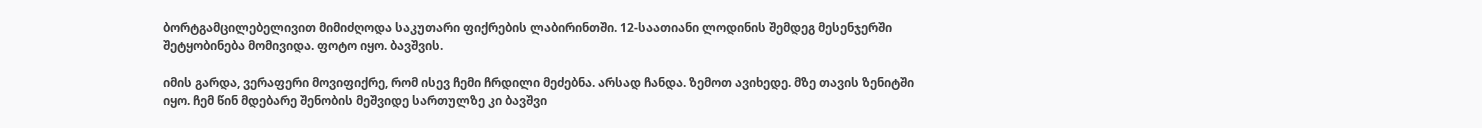ბორტგამცილებელივით მიმიძღოდა საკუთარი ფიქრების ლაბირინთში. 12-საათიანი ლოდინის შემდეგ მესენჯერში შეტყობინება მომივიდა. ფოტო იყო. ბავშვის.

იმის გარდა, ვერაფერი მოვიფიქრე, რომ ისევ ჩემი ჩრდილი მეძებნა. არსად ჩანდა. ზემოთ ავიხედე. მზე თავის ზენიტში იყო. ჩემ წინ მდებარე შენობის მეშვიდე სართულზე კი ბავშვი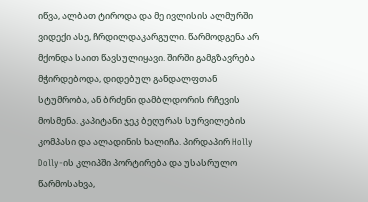იწვა, ალბათ ტიროდა და მე ივლისის ალმურში ვიდექი ასე, ჩრდილდაკარგული. წარმოდგენა არ მქონდა საით წავსულიყავი. შირში გამგზავრება მჭირდებოდა, დიდებულ განდალფთან სტუმრობა, ან ბრძენი დამბლდორის რჩევის მოსმენა. კაპიტანი ჯეკ ბეღურას სურვილების კომპასი და ალადინის ხალიჩა. პირდაპირ Holly Dolly-ის კლიპში პორტირება და უსასრულო წარმოსახვა,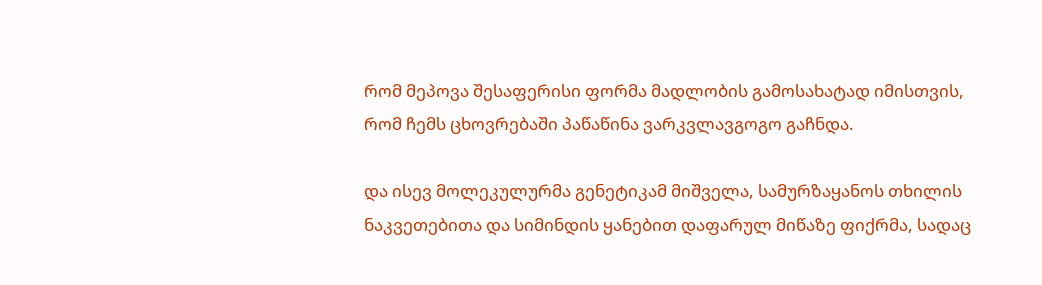რომ მეპოვა შესაფერისი ფორმა მადლობის გამოსახატად იმისთვის, რომ ჩემს ცხოვრებაში პაწაწინა ვარკვლავგოგო გაჩნდა.

და ისევ მოლეკულურმა გენეტიკამ მიშველა, სამურზაყანოს თხილის ნაკვეთებითა და სიმინდის ყანებით დაფარულ მიწაზე ფიქრმა, სადაც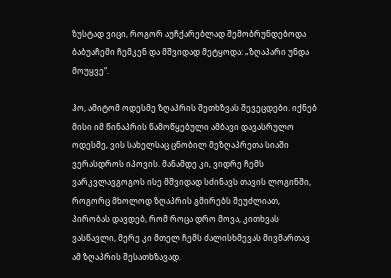ზუსტად ვიცი, როგორ აუჩქარებლად შემობრუნდებოდა ბაბუაჩემი ჩემკენ და მშვიდად მეტყოდა: „ზღაპარი უნდა მოუყვე“.

ჰო, ამიტომ ოდესმე ზღაპრის შეთხზვას შევეცდები. იქნებ მისი იმ წინაპრის წამოწყებული ამბავი დავასრულო ოდესმე, ვის სახელსაც ცნობილ მეზღაპრეთა სიაში ვერასდროს იპოვის. მანამდე კი, ვიდრე ჩემს ვარკვლავგოგოს ისე მშვიდად სძინავს თავის ლოგინში, როგორც მხოლოდ ზღაპრის გმირებს შეუძლიათ, პირობას დავდებ, რომ როცა დრო მოვა, კითხვას ვასწავლი, მერე კი მთელ ჩემს ძალისხმევას მივმართავ ამ ზღაპრის შესათხზავად.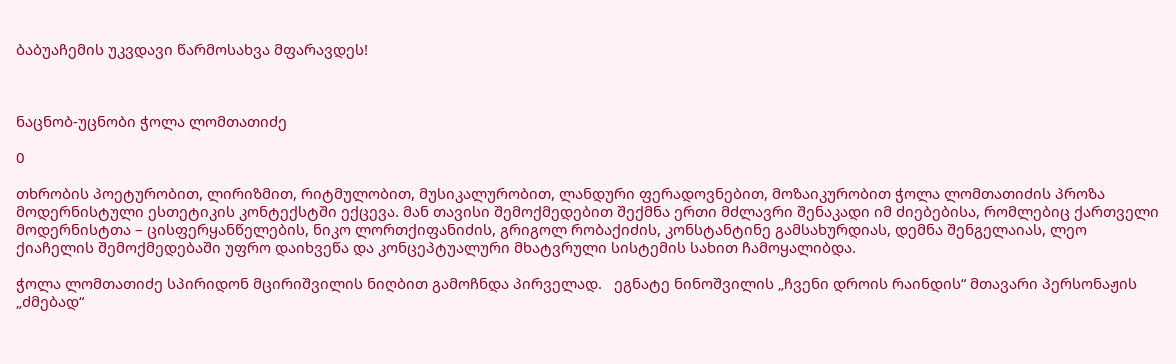ბაბუაჩემის უკვდავი წარმოსახვა მფარავდეს!



ნაცნობ-უცნობი ჭოლა ლომთათიძე

0

თხრობის პოეტურობით, ლირიზმით, რიტმულობით, მუსიკალურობით, ლანდური ფერადოვნებით, მოზაიკურობით ჭოლა ლომთათიძის პროზა მოდერნისტული ესთეტიკის კონტექსტში ექცევა. მან თავისი შემოქმედებით შექმნა ერთი მძლავრი შენაკადი იმ ძიებებისა, რომლებიც ქართველი მოდერნისტთა – ცისფერყანწელების, ნიკო ლორთქიფანიძის, გრიგოლ რობაქიძის, კონსტანტინე გამსახურდიას, დემნა შენგელაიას, ლეო ქიაჩელის შემოქმედებაში უფრო დაიხვეწა და კონცეპტუალური მხატვრული სისტემის სახით ჩამოყალიბდა.

ჭოლა ლომთათიძე სპირიდონ მცირიშვილის ნიღბით გამოჩნდა პირველად.   ეგნატე ნინოშვილის „ჩვენი დროის რაინდის“ მთავარი პერსონაჟის „ძმებად“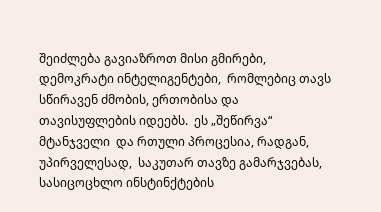შეიძლება გავიაზროთ მისი გმირები, დემოკრატი ინტელიგენტები,  რომლებიც თავს სწირავენ ძმობის, ერთობისა და თავისუფლების იდეებს.  ეს „შეწირვა“ მტანჯველი  და რთული პროცესია, რადგან, უპირველესად,  საკუთარ თავზე გამარჯვებას, სასიცოცხლო ინსტინქტების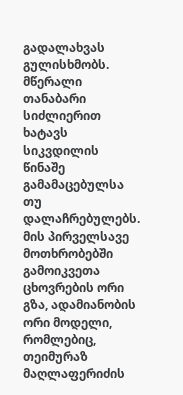გადალახვას გულისხმობს. მწერალი  თანაბარი სიძლიერით ხატავს სიკვდილის წინაშე გამამაცებულსა თუ  დალაჩრებულებს.  მის პირველსავე მოთხრობებში გამოიკვეთა ცხოვრების ორი გზა, ადამიანობის ორი მოდელი, რომლებიც, თეიმურაზ მაღლაფერიძის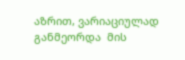აზრით, ვარიაციულად განმეორდა  მის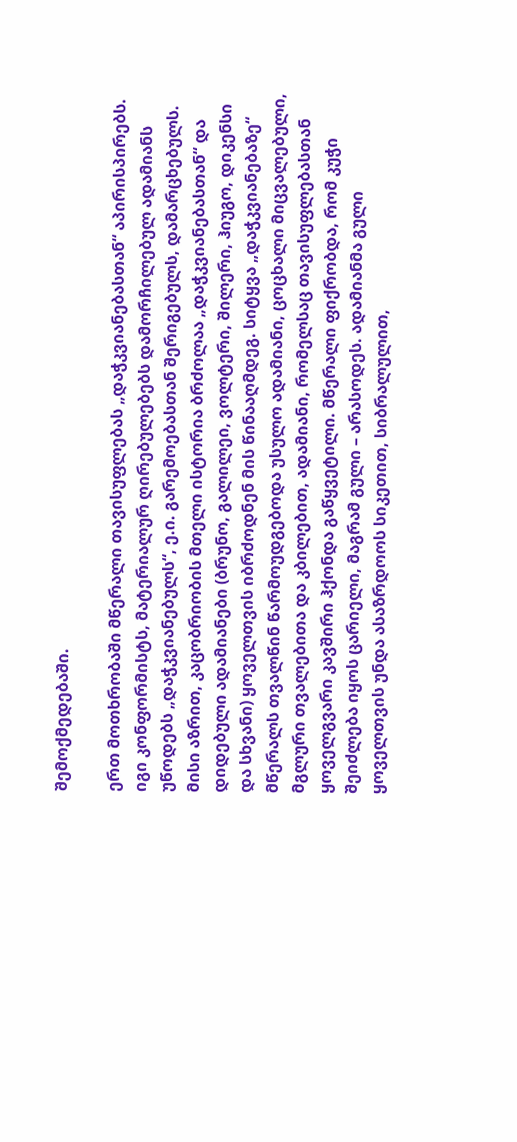შემოქმედებაში.

ერთ მოთხრობაში მწერალი თავისუფლებას „დაჭკვიანებასთან“ აპირისპირებს. იგი კონფორმისტს, მატერიალურ ღირებულებებს დამორჩილებულ ადამიანს უწოდებს „დაჭკვიანებულს“, ე.ი. გარემოებასთან შერიგებულს, დამარცხებულს. მისი აზრით, კაცობრიობის მთელი ისტორია ბრძოლაა „დაჭკვიანებასთან“ და დიდებული ადამიანები (ბრუნო, გალილეი, ვოლტერი, შილერი, ჰიუგო, დიკენსი და სხვანი) ყოველთვის იბრძოდნენ მის წინააღმდეგ. სიტყვა „დაჭკვიანებაზე“ მწერალს თვალწინ წარმოუდგებოდა უსულო ადამიანი, ცოცხალი მიცვალებული, მგლური თვალებითა და კბილებით, ადამიანი, რომელსაც თავისუფლებასთან ყოველგვარი კავშირი ჰქონდა გაწყვეტილი. მწერალი ფიქრობდა, რომ კუჭი შეიძლება იყოს ცარიელი, მაგრამ გული – არასოდეს. ადამიანმა გული ყოველთვის უნდა ასაზრდოოს სიკეთით, სიბრალულით,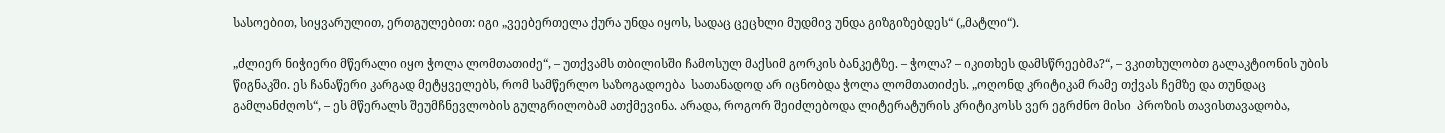სასოებით, სიყვარულით, ერთგულებით: იგი „ვეებერთელა ქურა უნდა იყოს, სადაც ცეცხლი მუდმივ უნდა გიზგიზებდეს“ („მატლი“).

„ძლიერ ნიჭიერი მწერალი იყო ჭოლა ლომთათიძე“, – უთქვამს თბილისში ჩამოსულ მაქსიმ გორკის ბანკეტზე. – ჭოლა? – იკითხეს დამსწრეებმა?“, – ვკითხულობთ გალაკტიონის უბის წიგნაკში. ეს ჩანაწერი კარგად მეტყველებს, რომ სამწერლო საზოგადოება  სათანადოდ არ იცნობდა ჭოლა ლომთათიძეს. „ოღონდ კრიტიკამ რამე თქვას ჩემზე და თუნდაც გამლანძღოს“, – ეს მწერალს შეუმჩნევლობის გულგრილობამ ათქმევინა. არადა, როგორ შეიძლებოდა ლიტერატურის კრიტიკოსს ვერ ეგრძნო მისი  პროზის თავისთავადობა,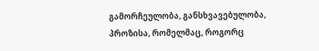გამორჩეულობა, განსხვავებულობა, პროზისა, რომელმაც, როგორც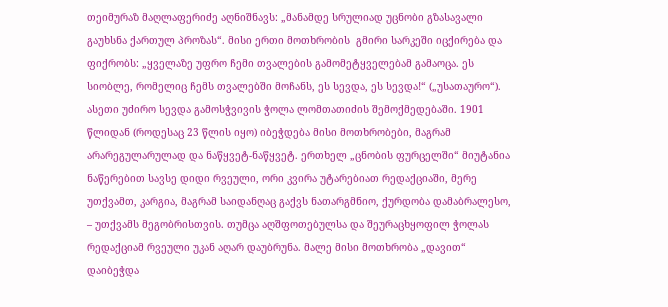თეიმურაზ მაღლაფერიძე აღნიშნავს: „მანამდე სრულიად უცნობი გზასავალი გაუხსნა ქართულ პროზას“. მისი ერთი მოთხრობის  გმირი სარკეში იცქირება და ფიქრობს: „ყველაზე უფრო ჩემი თვალების გამომეტყველებამ გამაოცა. ეს სიობლე, რომელიც ჩემს თვალებში მოჩანს, ეს სევდა, ეს სევდა!“ („უსათაურო“). ასეთი უძირო სევდა გამოსჭვივის ჭოლა ლომთათიძის შემოქმედებაში. 1901 წლიდან (როდესაც 23 წლის იყო) იბეჭდება მისი მოთხრობები, მაგრამ არარეგულარულად და ნაწყვეტ-ნაწყვეტ. ერთხელ „ცნობის ფურცელში“ მიუტანია ნაწერებით სავსე დიდი რვეული, ორი კვირა უტარებიათ რედაქციაში, მერე უთქვამთ, კარგია, მაგრამ საიდანღაც გაქვს ნათარგმნიო, ქურდობა დამაბრალესო, – უთქვამს მეგობრისთვის. თუმცა აღშფოთებულსა და შეურაცხყოფილ ჭოლას რედაქციამ რვეული უკან აღარ დაუბრუნა. მალე მისი მოთხრობა „დავით“ დაიბეჭდა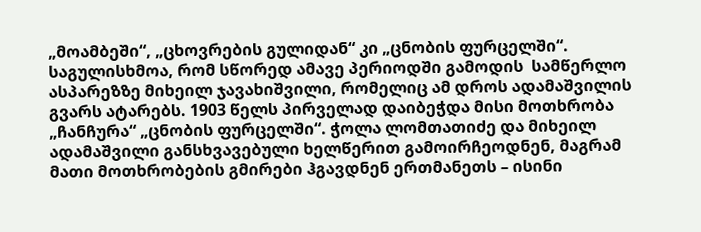„მოამბეში“, „ცხოვრების გულიდან“ კი „ცნობის ფურცელში“. საგულისხმოა, რომ სწორედ ამავე პერიოდში გამოდის  სამწერლო ასპარეზზე მიხეილ ჯავახიშვილი, რომელიც ამ დროს ადამაშვილის გვარს ატარებს. 1903 წელს პირველად დაიბეჭდა მისი მოთხრობა „ჩანჩურა“ „ცნობის ფურცელში“. ჭოლა ლომთათიძე და მიხეილ ადამაშვილი განსხვავებული ხელწერით გამოირჩეოდნენ, მაგრამ მათი მოთხრობების გმირები ჰგავდნენ ერთმანეთს – ისინი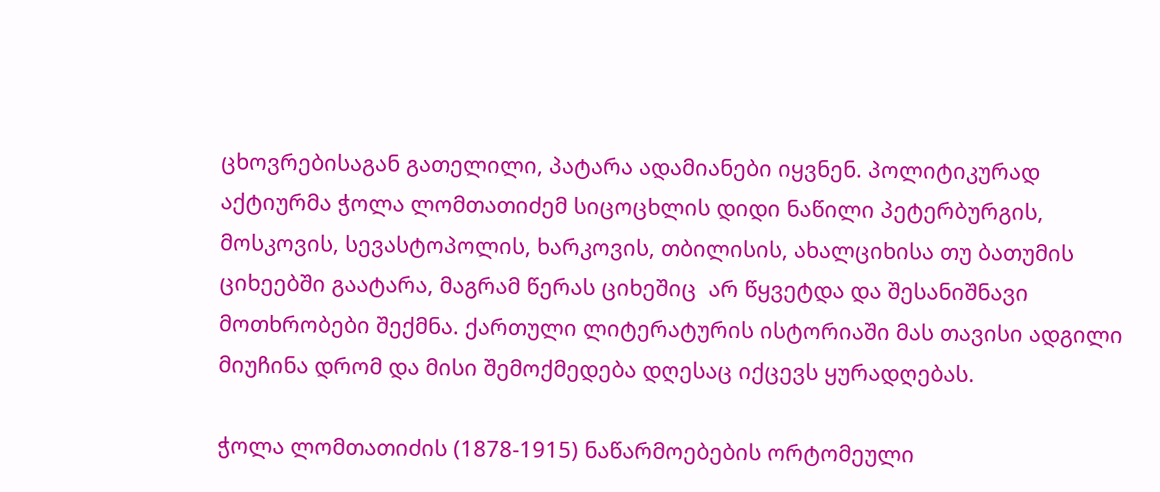ცხოვრებისაგან გათელილი, პატარა ადამიანები იყვნენ. პოლიტიკურად აქტიურმა ჭოლა ლომთათიძემ სიცოცხლის დიდი ნაწილი პეტერბურგის, მოსკოვის, სევასტოპოლის, ხარკოვის, თბილისის, ახალციხისა თუ ბათუმის ციხეებში გაატარა, მაგრამ წერას ციხეშიც  არ წყვეტდა და შესანიშნავი მოთხრობები შექმნა. ქართული ლიტერატურის ისტორიაში მას თავისი ადგილი მიუჩინა დრომ და მისი შემოქმედება დღესაც იქცევს ყურადღებას.

ჭოლა ლომთათიძის (1878-1915) ნაწარმოებების ორტომეული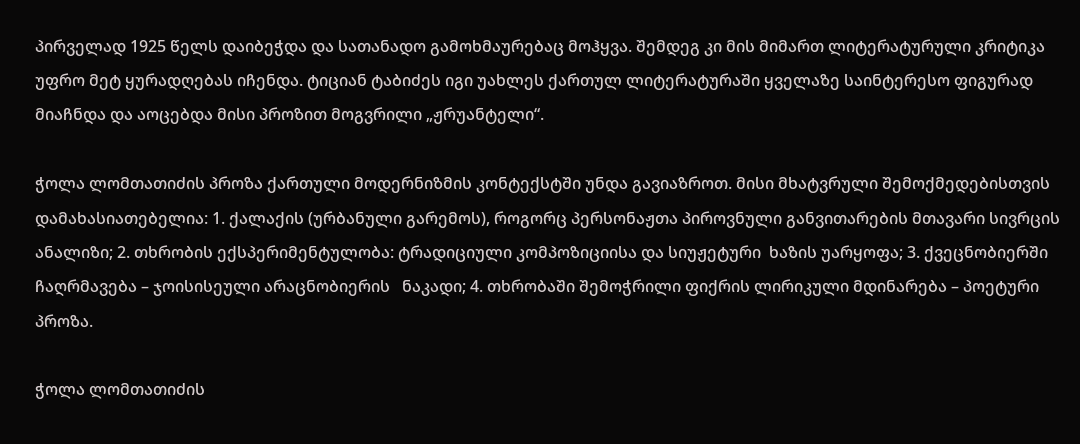პირველად 1925 წელს დაიბეჭდა და სათანადო გამოხმაურებაც მოჰყვა. შემდეგ კი მის მიმართ ლიტერატურული კრიტიკა უფრო მეტ ყურადღებას იჩენდა. ტიციან ტაბიძეს იგი უახლეს ქართულ ლიტერატურაში ყველაზე საინტერესო ფიგურად მიაჩნდა და აოცებდა მისი პროზით მოგვრილი „ჟრუანტელი“.

ჭოლა ლომთათიძის პროზა ქართული მოდერნიზმის კონტექსტში უნდა გავიაზროთ. მისი მხატვრული შემოქმედებისთვის დამახასიათებელია: 1. ქალაქის (ურბანული გარემოს), როგორც პერსონაჟთა პიროვნული განვითარების მთავარი სივრცის ანალიზი; 2. თხრობის ექსპერიმენტულობა: ტრადიციული კომპოზიციისა და სიუჟეტური  ხაზის უარყოფა; 3. ქვეცნობიერში ჩაღრმავება – ჯოისისეული არაცნობიერის   ნაკადი; 4. თხრობაში შემოჭრილი ფიქრის ლირიკული მდინარება – პოეტური პროზა.

ჭოლა ლომთათიძის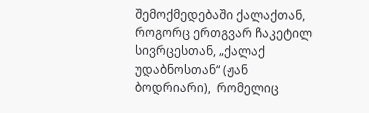შემოქმედებაში ქალაქთან, როგორც ერთგვარ ჩაკეტილ სივრცესთან, „ქალაქ უდაბნოსთან“ (ჟან ბოდრიარი),  რომელიც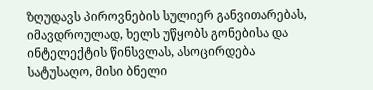ზღუდავს პიროვნების სულიერ განვითარებას, იმავდროულად, ხელს უწყობს გონებისა და ინტელექტის წინსვლას, ასოცირდება სატუსაღო, მისი ბნელი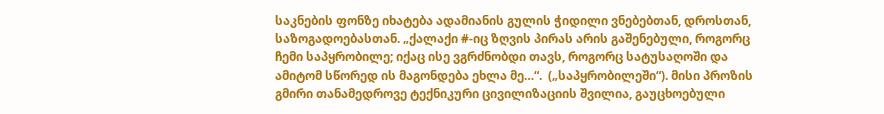საკნების ფონზე იხატება ადამიანის გულის ჭიდილი ვნებებთან, დროსთან, საზოგადოებასთან. „ქალაქი #-იც ზღვის პირას არის გაშენებული, როგორც ჩემი საპყრობილე; იქაც ისე ვგრძნობდი თავს, როგორც სატუსაღოში და ამიტომ სწორედ ის მაგონდება ეხლა მე…“.  („საპყრობილეში“). მისი პროზის გმირი თანამედროვე ტექნიკური ცივილიზაციის შვილია, გაუცხოებული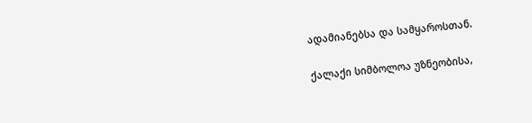ადამიანებსა და სამყაროსთან.

ქალაქი სიმბოლოა უზნეობისა,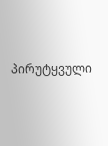პირუტყვული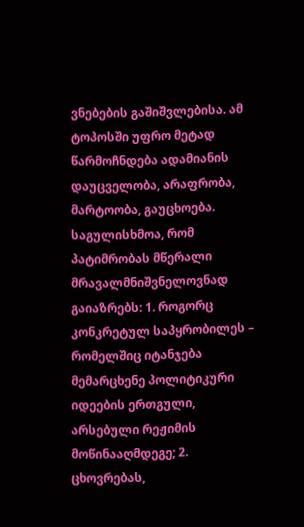ვნებების გაშიშვლებისა. ამ ტოპოსში უფრო მეტად წარმოჩნდება ადამიანის დაუცველობა, არაფრობა,  მარტოობა, გაუცხოება. საგულისხმოა, რომ პატიმრობას მწერალი მრავალმნიშვნელოვნად გაიაზრებს: 1. როგორც კონკრეტულ საპყრობილეს – რომელშიც იტანჯება მემარცხენე პოლიტიკური იდეების ერთგული, არსებული რეჟიმის მოწინააღმდეგე; 2. ცხოვრებას,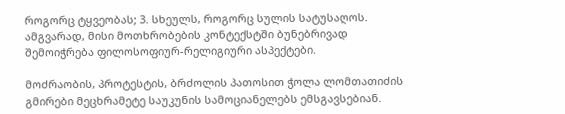როგორც ტყვეობას; 3. სხეულს, როგორც სულის სატუსაღოს. ამგვარად, მისი მოთხრობების კონტექსტში ბუნებრივად შემოიჭრება ფილოსოფიურ-რელიგიური ასპექტები.

მოძრაობის, პროტესტის, ბრძოლის პათოსით ჭოლა ლომთათიძის გმირები მეცხრამეტე საუკუნის სამოციანელებს ემსგავსებიან.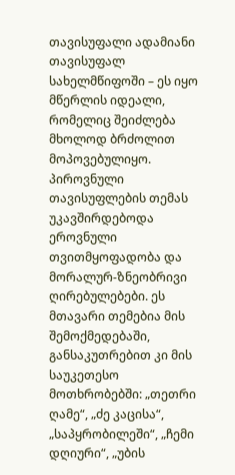თავისუფალი ადამიანი თავისუფალ სახელმწიფოში – ეს იყო მწერლის იდეალი, რომელიც შეიძლება მხოლოდ ბრძოლით მოპოვებულიყო. პიროვნული თავისუფლების თემას უკავშირდებოდა ეროვნული თვითმყოფადობა და მორალურ-ზნეობრივი ღირებულებები. ეს  მთავარი თემებია მის შემოქმედებაში, განსაკუთრებით კი მის საუკეთესო მოთხრობებში: „თეთრი ღამე“, „ძე კაცისა“, „საპყრობილეში“, „ჩემი დღიური“, „უბის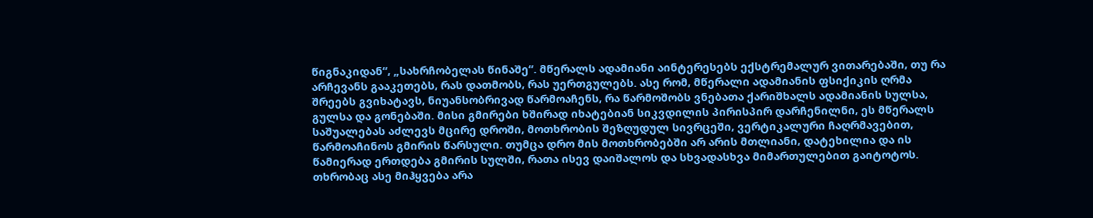წიგნაკიდან“, „სახრჩობელას წინაშე“. მწერალს ადამიანი აინტერესებს ექსტრემალურ ვითარებაში, თუ რა არჩევანს გააკეთებს, რას დათმობს, რას უერთგულებს. ასე რომ, მწერალი ადამიანის ფსიქიკის ღრმა შრეებს გვიხატავს, ნიუანსობრივად წარმოაჩენს, რა წარმოშობს ვნებათა ქარიშხალს ადამიანის სულსა, გულსა და გონებაში. მისი გმირები ხშირად იხატებიან სიკვდილის პირისპირ დარჩენილნი, ეს მწერალს საშუალებას აძლევს მცირე დროში, მოთხრობის შეზღუდულ სივრცეში, ვერტიკალური ჩაღრმავებით, წარმოაჩინოს გმირის წარსული. თუმცა დრო მის მოთხრობებში არ არის მთლიანი, დატეხილია და ის წამიერად ერთდება გმირის სულში, რათა ისევ დაიშალოს და სხვადასხვა მიმართულებით გაიტოტოს. თხრობაც ასე მიჰყვება არა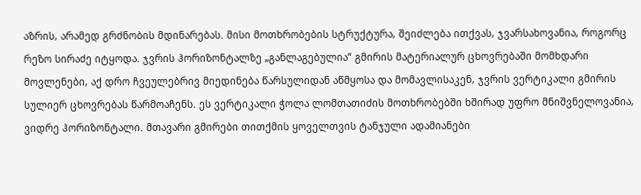აზრის, არამედ გრძნობის მდინარებას. მისი მოთხრობების სტრუქტურა, შეიძლება ითქვას, ჯვარსახოვანია, როგორც რეზო სირაძე იტყოდა. ჯვრის ჰორიზონტალზე „განლაგებულია“ გმირის მატერიალურ ცხოვრებაში მომხდარი მოვლენები, აქ დრო ჩვეულებრივ მიედინება წარსულიდან აწმყოსა და მომავლისაკენ, ჯვრის ვერტიკალი გმირის სულიერ ცხოვრებას წარმოაჩენს. ეს ვერტიკალი ჭოლა ლომთათიძის მოთხრობებში ხშირად უფრო მნიშვნელოვანია, ვიდრე ჰორიზონტალი. მთავარი გმირები თითქმის ყოველთვის ტანჯული ადამიანები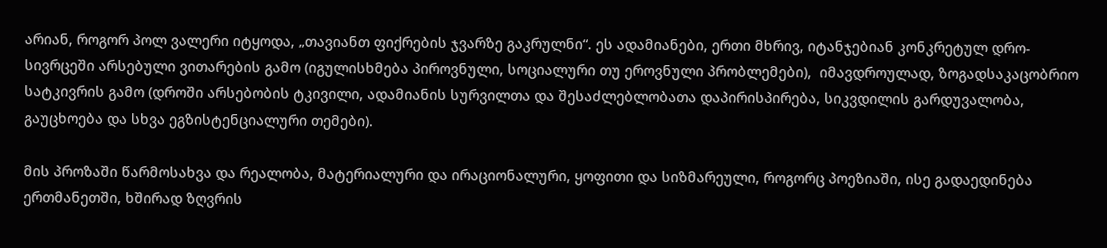არიან, როგორ პოლ ვალერი იტყოდა, „თავიანთ ფიქრების ჯვარზე გაკრულნი“. ეს ადამიანები, ერთი მხრივ, იტანჯებიან კონკრეტულ დრო-სივრცეში არსებული ვითარების გამო (იგულისხმება პიროვნული, სოციალური თუ ეროვნული პრობლემები),  იმავდროულად, ზოგადსაკაცობრიო სატკივრის გამო (დროში არსებობის ტკივილი, ადამიანის სურვილთა და შესაძლებლობათა დაპირისპირება, სიკვდილის გარდუვალობა, გაუცხოება და სხვა ეგზისტენციალური თემები).

მის პროზაში წარმოსახვა და რეალობა, მატერიალური და ირაციონალური, ყოფითი და სიზმარეული, როგორც პოეზიაში, ისე გადაედინება ერთმანეთში, ხშირად ზღვრის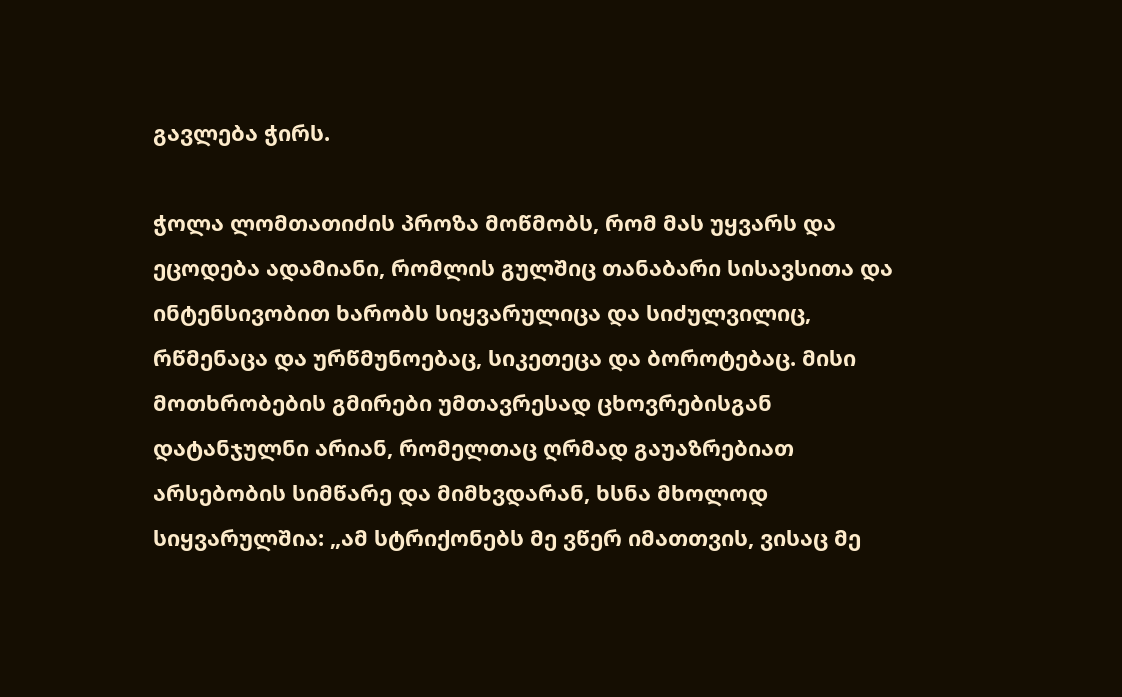გავლება ჭირს.

ჭოლა ლომთათიძის პროზა მოწმობს, რომ მას უყვარს და ეცოდება ადამიანი, რომლის გულშიც თანაბარი სისავსითა და ინტენსივობით ხარობს სიყვარულიცა და სიძულვილიც, რწმენაცა და ურწმუნოებაც, სიკეთეცა და ბოროტებაც. მისი მოთხრობების გმირები უმთავრესად ცხოვრებისგან დატანჯულნი არიან, რომელთაც ღრმად გაუაზრებიათ არსებობის სიმწარე და მიმხვდარან, ხსნა მხოლოდ სიყვარულშია: „ამ სტრიქონებს მე ვწერ იმათთვის, ვისაც მე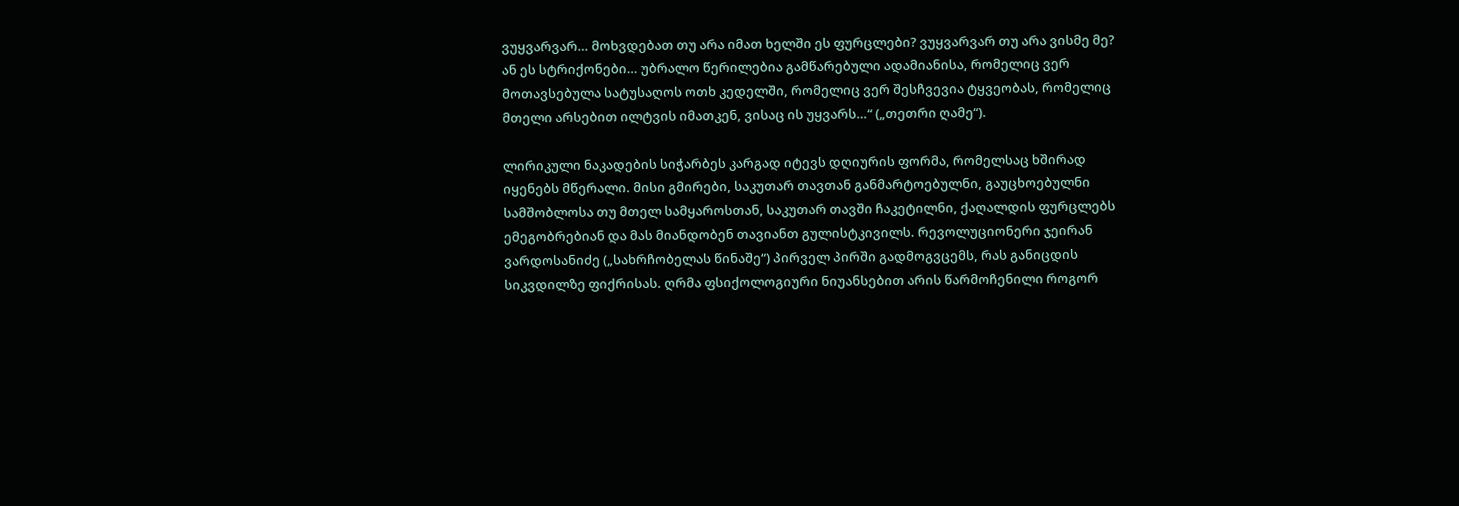ვუყვარვარ… მოხვდებათ თუ არა იმათ ხელში ეს ფურცლები? ვუყვარვარ თუ არა ვისმე მე? ან ეს სტრიქონები… უბრალო წერილებია გამწარებული ადამიანისა, რომელიც ვერ მოთავსებულა სატუსაღოს ოთხ კედელში, რომელიც ვერ შესჩვევია ტყვეობას, რომელიც მთელი არსებით ილტვის იმათკენ, ვისაც ის უყვარს…“ („თეთრი ღამე“).

ლირიკული ნაკადების სიჭარბეს კარგად იტევს დღიურის ფორმა, რომელსაც ხშირად იყენებს მწერალი. მისი გმირები, საკუთარ თავთან განმარტოებულნი, გაუცხოებულნი სამშობლოსა თუ მთელ სამყაროსთან, საკუთარ თავში ჩაკეტილნი, ქაღალდის ფურცლებს ემეგობრებიან და მას მიანდობენ თავიანთ გულისტკივილს. რევოლუციონერი ჯეირან ვარდოსანიძე („სახრჩობელას წინაშე“) პირველ პირში გადმოგვცემს, რას განიცდის სიკვდილზე ფიქრისას. ღრმა ფსიქოლოგიური ნიუანსებით არის წარმოჩენილი როგორ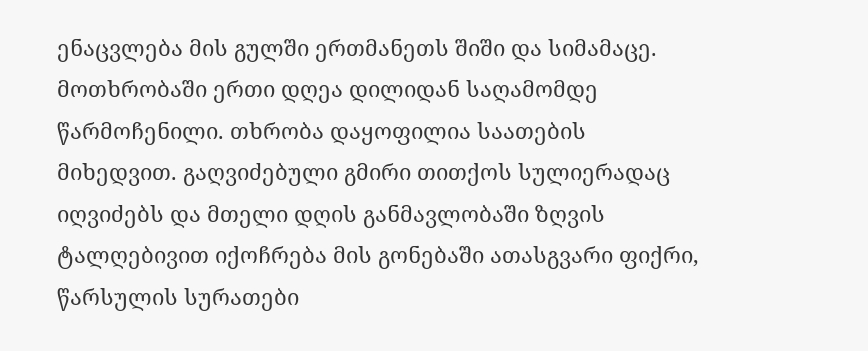ენაცვლება მის გულში ერთმანეთს შიში და სიმამაცე. მოთხრობაში ერთი დღეა დილიდან საღამომდე წარმოჩენილი. თხრობა დაყოფილია საათების მიხედვით. გაღვიძებული გმირი თითქოს სულიერადაც იღვიძებს და მთელი დღის განმავლობაში ზღვის ტალღებივით იქოჩრება მის გონებაში ათასგვარი ფიქრი, წარსულის სურათები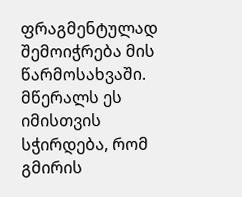ფრაგმენტულად შემოიჭრება მის წარმოსახვაში. მწერალს ეს იმისთვის სჭირდება, რომ გმირის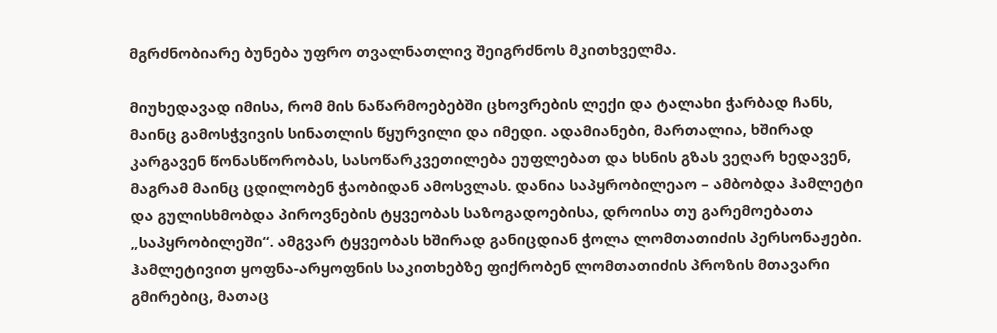მგრძნობიარე ბუნება უფრო თვალნათლივ შეიგრძნოს მკითხველმა.

მიუხედავად იმისა, რომ მის ნაწარმოებებში ცხოვრების ლექი და ტალახი ჭარბად ჩანს, მაინც გამოსჭვივის სინათლის წყურვილი და იმედი. ადამიანები, მართალია, ხშირად კარგავენ წონასწორობას, სასოწარკვეთილება ეუფლებათ და ხსნის გზას ვეღარ ხედავენ, მაგრამ მაინც ცდილობენ ჭაობიდან ამოსვლას. დანია საპყრობილეაო – ამბობდა ჰამლეტი და გულისხმობდა პიროვნების ტყვეობას საზოგადოებისა, დროისა თუ გარემოებათა „საპყრობილეში“. ამგვარ ტყვეობას ხშირად განიცდიან ჭოლა ლომთათიძის პერსონაჟები. ჰამლეტივით ყოფნა-არყოფნის საკითხებზე ფიქრობენ ლომთათიძის პროზის მთავარი გმირებიც, მათაც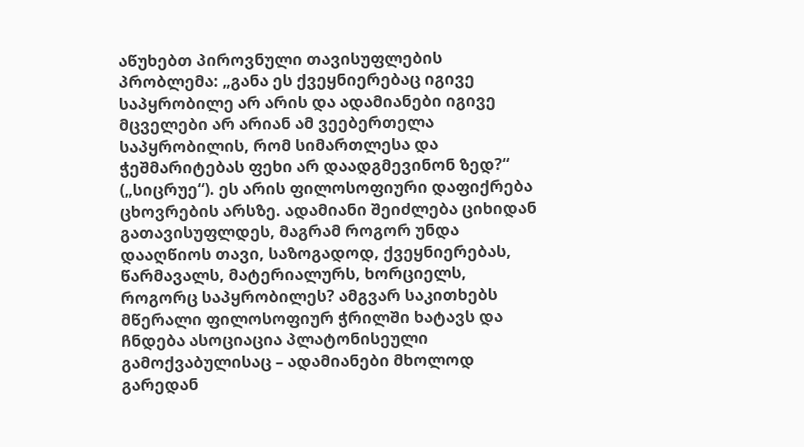აწუხებთ პიროვნული თავისუფლების პრობლემა: „განა ეს ქვეყნიერებაც იგივე საპყრობილე არ არის და ადამიანები იგივე მცველები არ არიან ამ ვეებერთელა საპყრობილის, რომ სიმართლესა და ჭეშმარიტებას ფეხი არ დაადგმევინონ ზედ?“ („სიცრუე“). ეს არის ფილოსოფიური დაფიქრება ცხოვრების არსზე. ადამიანი შეიძლება ციხიდან გათავისუფლდეს, მაგრამ როგორ უნდა დააღწიოს თავი, საზოგადოდ, ქვეყნიერებას, წარმავალს, მატერიალურს, ხორციელს, როგორც საპყრობილეს? ამგვარ საკითხებს მწერალი ფილოსოფიურ ჭრილში ხატავს და ჩნდება ასოციაცია პლატონისეული გამოქვაბულისაც – ადამიანები მხოლოდ გარედან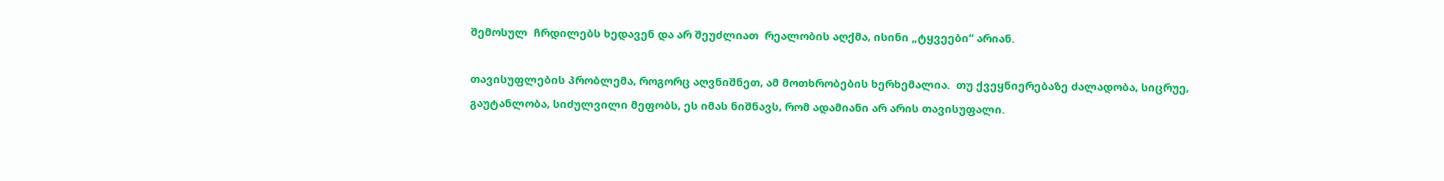შემოსულ  ჩრდილებს ხედავენ და არ შეუძლიათ  რეალობის აღქმა, ისინი „ტყვეები“ არიან.

თავისუფლების პრობლემა, როგორც აღვნიშნეთ, ამ მოთხრობების ხერხემალია.  თუ ქვეყნიერებაზე ძალადობა, სიცრუე, გაუტანლობა, სიძულვილი მეფობს, ეს იმას ნიშნავს, რომ ადამიანი არ არის თავისუფალი.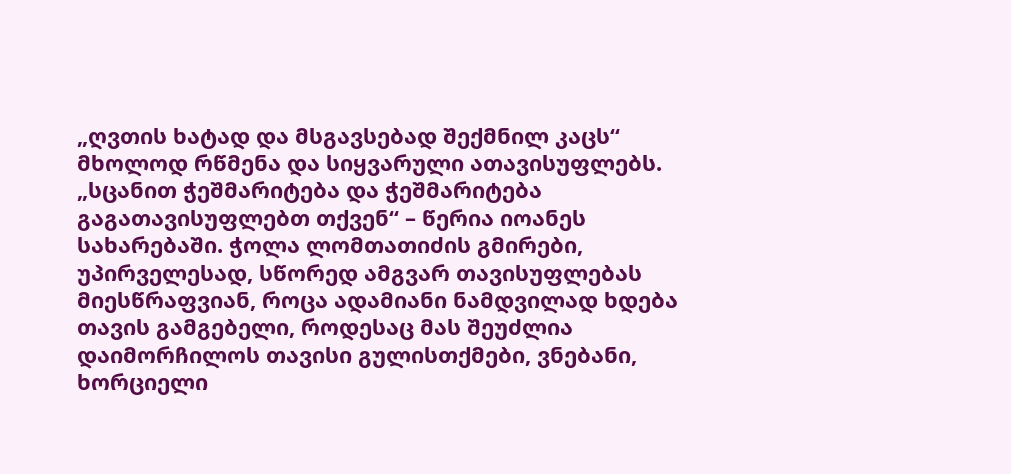„ღვთის ხატად და მსგავსებად შექმნილ კაცს“ მხოლოდ რწმენა და სიყვარული ათავისუფლებს. „სცანით ჭეშმარიტება და ჭეშმარიტება გაგათავისუფლებთ თქვენ“ – წერია იოანეს სახარებაში. ჭოლა ლომთათიძის გმირები, უპირველესად, სწორედ ამგვარ თავისუფლებას მიესწრაფვიან, როცა ადამიანი ნამდვილად ხდება თავის გამგებელი, როდესაც მას შეუძლია დაიმორჩილოს თავისი გულისთქმები, ვნებანი, ხორციელი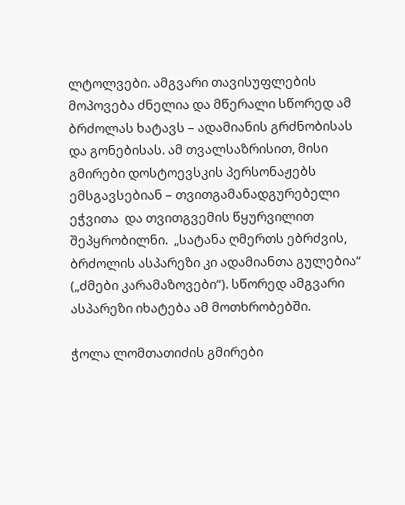ლტოლვები. ამგვარი თავისუფლების მოპოვება ძნელია და მწერალი სწორედ ამ ბრძოლას ხატავს – ადამიანის გრძნობისას და გონებისას. ამ თვალსაზრისით, მისი გმირები დოსტოევსკის პერსონაჟებს ემსგავსებიან – თვითგამანადგურებელი ეჭვითა  და თვითგვემის წყურვილით შეპყრობილნი.  „სატანა ღმერთს ებრძვის, ბრძოლის ასპარეზი კი ადამიანთა გულებია“ („ძმები კარამაზოვები“). სწორედ ამგვარი ასპარეზი იხატება ამ მოთხრობებში.

ჭოლა ლომთათიძის გმირები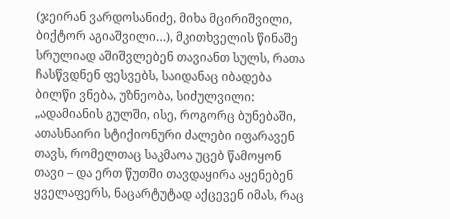(ჯეირან ვარდოსანიძე, მიხა მცირიშვილი, ბიქტორ აგიაშვილი…), მკითხველის წინაშე სრულიად აშიშვლებენ თავიანთ სულს, რათა ჩასწვდნენ ფესვებს, საიდანაც იბადება ბილწი ვნება, უზნეობა, სიძულვილი: „ადამიანის გულში, ისე, როგორც ბუნებაში, ათასნაირი სტიქიონური ძალები იფარავენ თავს, რომელთაც საკმაოა უცებ წამოყონ თავი – და ერთ წუთში თავდაყირა აყენებენ ყველაფერს, ნაცარტუტად აქცევენ იმას, რაც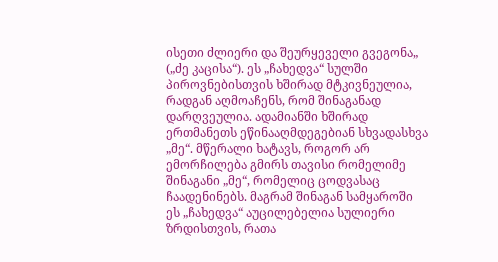ისეთი ძლიერი და შეურყეველი გვეგონა„ („ძე კაცისა“). ეს „ჩახედვა“ სულში პიროვნებისთვის ხშირად მტკივნეულია, რადგან აღმოაჩენს, რომ შინაგანად დარღვეულია. ადამიანში ხშირად ერთმანეთს ეწინააღმდეგებიან სხვადასხვა „მე“. მწერალი ხატავს, როგორ არ ემორჩილება გმირს თავისი რომელიმე შინაგანი „მე“, რომელიც ცოდვასაც ჩაადენინებს. მაგრამ შინაგან სამყაროში ეს „ჩახედვა“ აუცილებელია სულიერი ზრდისთვის, რათა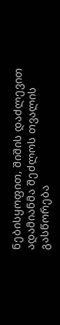ნებისყოფით, შიშის დაძლევით ადამიანმა შეძლოს თვალის გასწორება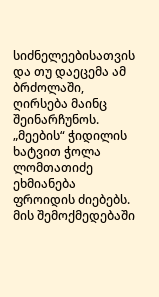სიძნელეებისათვის და თუ დაეცემა ამ ბრძოლაში, ღირსება მაინც შეინარჩუნოს. „მეების“ ჭიდილის ხატვით ჭოლა ლომთათიძე ეხმიანება  ფროიდის ძიებებს. მის შემოქმედებაში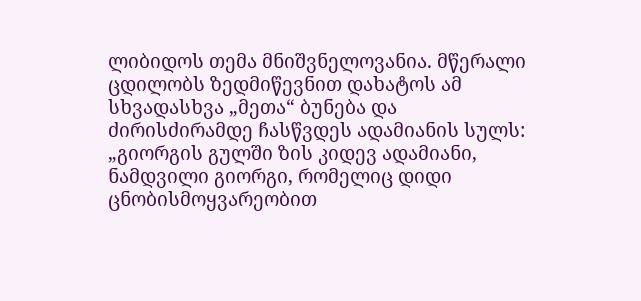ლიბიდოს თემა მნიშვნელოვანია. მწერალი ცდილობს ზედმიწევნით დახატოს ამ სხვადასხვა „მეთა“ ბუნება და ძირისძირამდე ჩასწვდეს ადამიანის სულს: „გიორგის გულში ზის კიდევ ადამიანი, ნამდვილი გიორგი, რომელიც დიდი ცნობისმოყვარეობით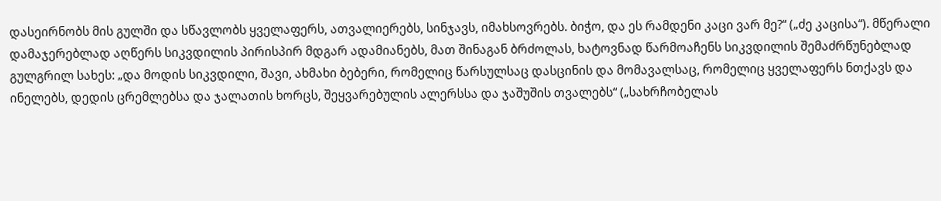დასეირნობს მის გულში და სწავლობს ყველაფერს, ათვალიერებს, სინჯავს, იმახსოვრებს. ბიჭო, და ეს რამდენი კაცი ვარ მე?“ („ძე კაცისა“). მწერალი დამაჯერებლად აღწერს სიკვდილის პირისპირ მდგარ ადამიანებს, მათ შინაგან ბრძოლას, ხატოვნად წარმოაჩენს სიკვდილის შემაძრწუნებლად გულგრილ სახეს: „და მოდის სიკვდილი, შავი, ახმახი ბებერი, რომელიც წარსულსაც დასცინის და მომავალსაც, რომელიც ყველაფერს ნთქავს და ინელებს, დედის ცრემლებსა და ჯალათის ხორცს, შეყვარებულის ალერსსა და ჯაშუშის თვალებს“ („სახრჩობელას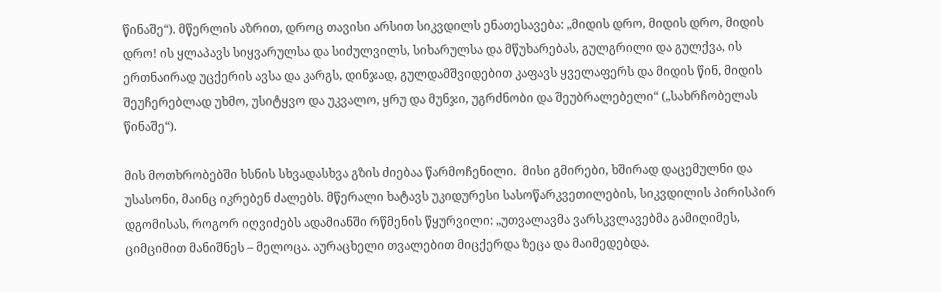წინაშე“). მწერლის აზრით, დროც თავისი არსით სიკვდილს ენათესავება: „მიდის დრო, მიდის დრო, მიდის დრო! ის ყლაპავს სიყვარულსა და სიძულვილს, სიხარულსა და მწუხარებას, გულგრილი და გულქვა, ის ერთნაირად უცქერის ავსა და კარგს, დინჯად, გულდამშვიდებით კაფავს ყველაფერს და მიდის წინ, მიდის შეუჩერებლად უხმო, უსიტყვო და უკვალო, ყრუ და მუნჯი, უგრძნობი და შეუბრალებელი“ („სახრჩობელას წინაშე“).

მის მოთხრობებში ხსნის სხვადასხვა გზის ძიებაა წარმოჩენილი.  მისი გმირები, ხშირად დაცემულნი და უსასონი, მაინც იკრებენ ძალებს. მწერალი ხატავს უკიდურესი სასოწარკვეთილების, სიკვდილის პირისპირ დგომისას, როგორ იღვიძებს ადამიანში რწმენის წყურვილი: „უთვალავმა ვარსკვლავებმა გამიღიმეს, ციმციმით მანიშნეს – მელოცა. აურაცხელი თვალებით მიცქერდა ზეცა და მაიმედებდა.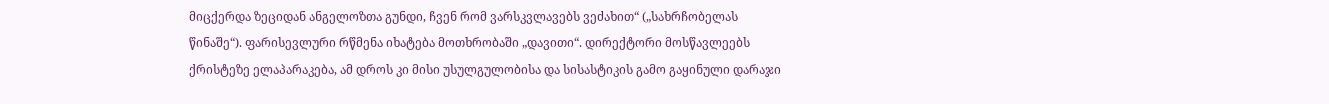მიცქერდა ზეციდან ანგელოზთა გუნდი, ჩვენ რომ ვარსკვლავებს ვეძახით“ („სახრჩობელას წინაშე“). ფარისევლური რწმენა იხატება მოთხრობაში „დავითი“. დირექტორი მოსწავლეებს ქრისტეზე ელაპარაკება, ამ დროს კი მისი უსულგულობისა და სისასტიკის გამო გაყინული დარაჯი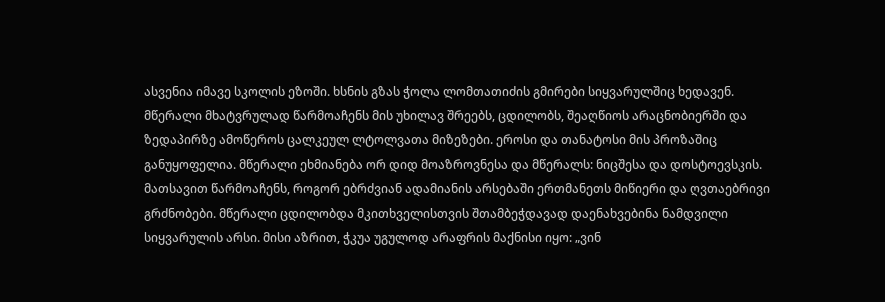ასვენია იმავე სკოლის ეზოში. ხსნის გზას ჭოლა ლომთათიძის გმირები სიყვარულშიც ხედავენ. მწერალი მხატვრულად წარმოაჩენს მის უხილავ შრეებს, ცდილობს, შეაღწიოს არაცნობიერში და ზედაპირზე ამოწეროს ცალკეულ ლტოლვათა მიზეზები. ეროსი და თანატოსი მის პროზაშიც განუყოფელია. მწერალი ეხმიანება ორ დიდ მოაზროვნესა და მწერალს: ნიცშესა და დოსტოევსკის. მათსავით წარმოაჩენს, როგორ ებრძვიან ადამიანის არსებაში ერთმანეთს მიწიერი და ღვთაებრივი გრძნობები. მწერალი ცდილობდა მკითხველისთვის შთამბეჭდავად დაენახვებინა ნამდვილი სიყვარულის არსი. მისი აზრით, ჭკუა უგულოდ არაფრის მაქნისი იყო: „ვინ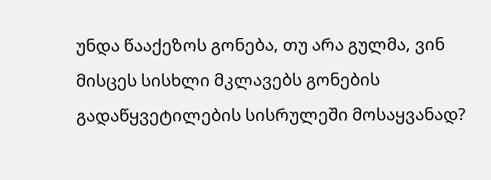უნდა წააქეზოს გონება, თუ არა გულმა, ვინ მისცეს სისხლი მკლავებს გონების გადაწყვეტილების სისრულეში მოსაყვანად?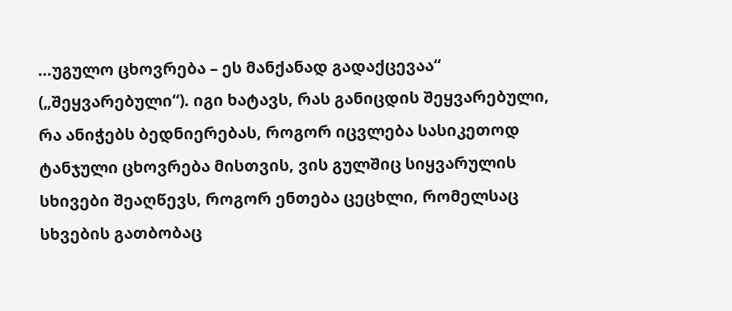…უგულო ცხოვრება – ეს მანქანად გადაქცევაა“ („შეყვარებული“). იგი ხატავს, რას განიცდის შეყვარებული, რა ანიჭებს ბედნიერებას, როგორ იცვლება სასიკეთოდ ტანჯული ცხოვრება მისთვის, ვის გულშიც სიყვარულის სხივები შეაღწევს, როგორ ენთება ცეცხლი, რომელსაც სხვების გათბობაც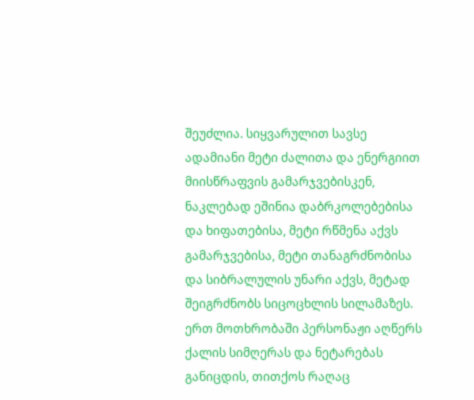შეუძლია. სიყვარულით სავსე ადამიანი მეტი ძალითა და ენერგიით მიისწრაფვის გამარჯვებისკენ, ნაკლებად ეშინია დაბრკოლებებისა და ხიფათებისა, მეტი რწმენა აქვს გამარჯვებისა, მეტი თანაგრძნობისა და სიბრალულის უნარი აქვს, მეტად შეიგრძნობს სიცოცხლის სილამაზეს. ერთ მოთხრობაში პერსონაჟი აღწერს ქალის სიმღერას და ნეტარებას განიცდის, თითქოს რაღაც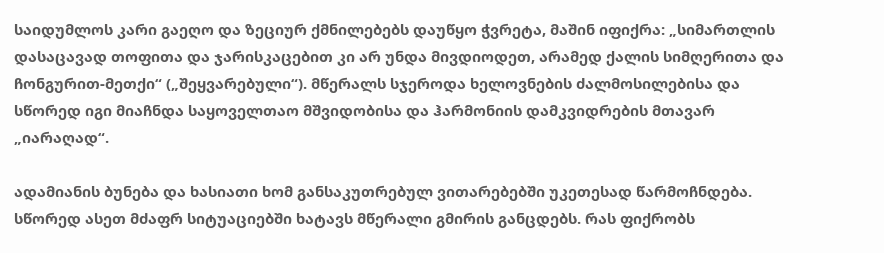საიდუმლოს კარი გაეღო და ზეციურ ქმნილებებს დაუწყო ჭვრეტა, მაშინ იფიქრა: „სიმართლის დასაცავად თოფითა და ჯარისკაცებით კი არ უნდა მივდიოდეთ, არამედ ქალის სიმღერითა და ჩონგურით-მეთქი“ („შეყვარებული“). მწერალს სჯეროდა ხელოვნების ძალმოსილებისა და სწორედ იგი მიაჩნდა საყოველთაო მშვიდობისა და ჰარმონიის დამკვიდრების მთავარ „იარაღად“.

ადამიანის ბუნება და ხასიათი ხომ განსაკუთრებულ ვითარებებში უკეთესად წარმოჩნდება. სწორედ ასეთ მძაფრ სიტუაციებში ხატავს მწერალი გმირის განცდებს. რას ფიქრობს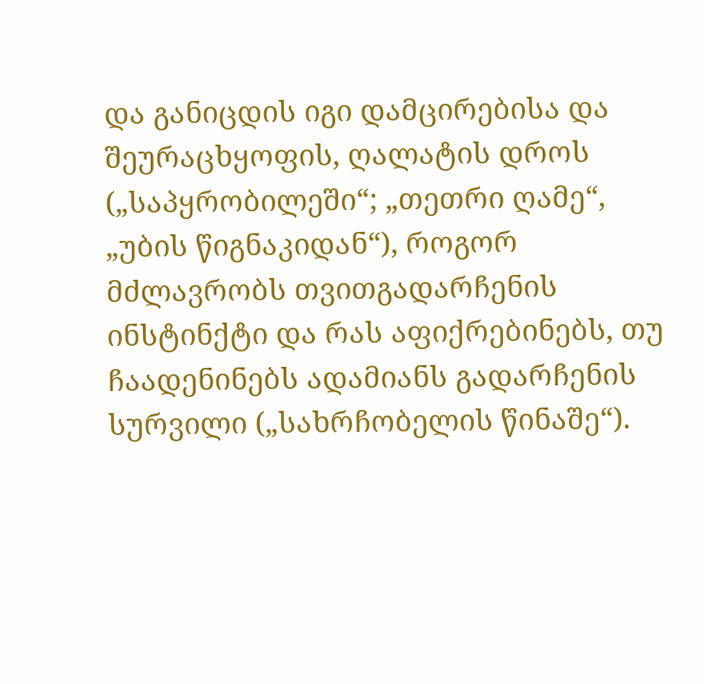და განიცდის იგი დამცირებისა და შეურაცხყოფის, ღალატის დროს („საპყრობილეში“; „თეთრი ღამე“, „უბის წიგნაკიდან“), როგორ მძლავრობს თვითგადარჩენის ინსტინქტი და რას აფიქრებინებს, თუ ჩაადენინებს ადამიანს გადარჩენის სურვილი („სახრჩობელის წინაშე“).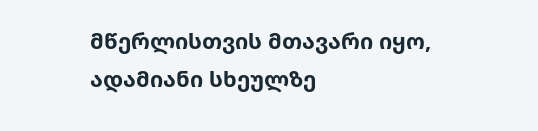მწერლისთვის მთავარი იყო, ადამიანი სხეულზე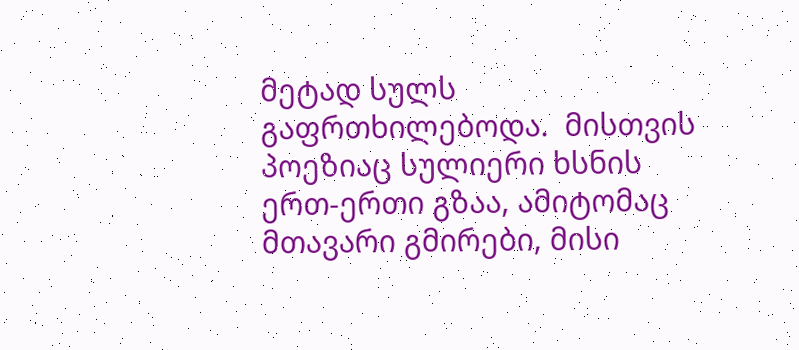მეტად სულს გაფრთხილებოდა.  მისთვის პოეზიაც სულიერი ხსნის ერთ-ერთი გზაა, ამიტომაც მთავარი გმირები, მისი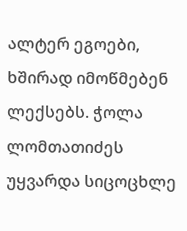ალტერ ეგოები, ხშირად იმოწმებენ ლექსებს. ჭოლა ლომთათიძეს უყვარდა სიცოცხლე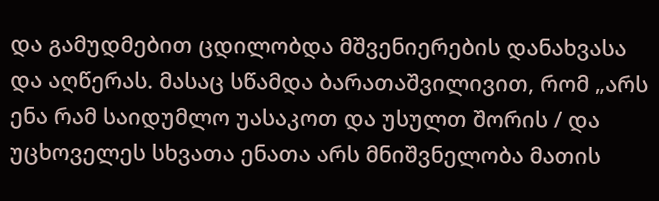და გამუდმებით ცდილობდა მშვენიერების დანახვასა და აღწერას. მასაც სწამდა ბარათაშვილივით, რომ „არს ენა რამ საიდუმლო უასაკოთ და უსულთ შორის / და უცხოველეს სხვათა ენათა არს მნიშვნელობა მათის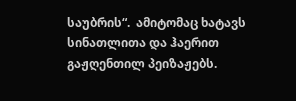საუბრის“.  ამიტომაც ხატავს სინათლითა და ჰაერით გაჟღენთილ პეიზაჟებს.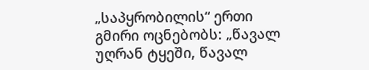„საპყრობილის“ ერთი გმირი ოცნებობს: „წავალ უღრან ტყეში, წავალ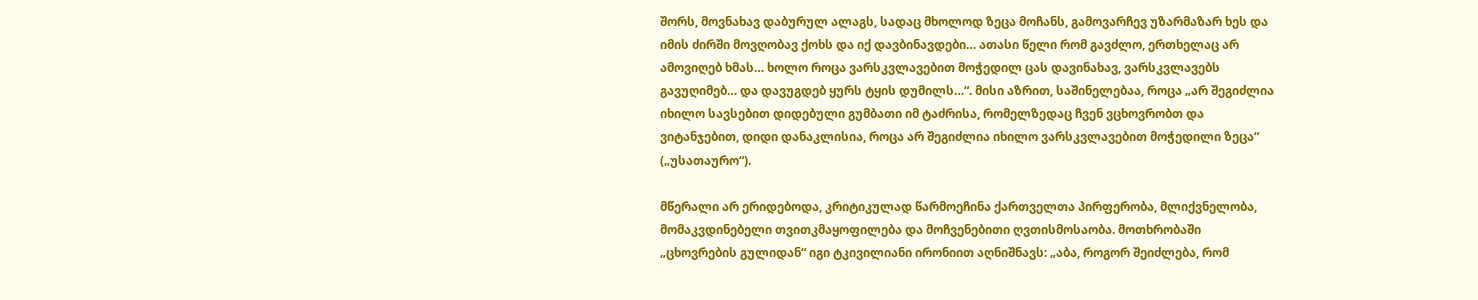შორს, მოვნახავ დაბურულ ალაგს, სადაც მხოლოდ ზეცა მოჩანს, გამოვარჩევ უზარმაზარ ხეს და იმის ძირში მოვღობავ ქოხს და იქ დავბინავდები… ათასი წელი რომ გავძლო, ერთხელაც არ ამოვიღებ ხმას… ხოლო როცა ვარსკვლავებით მოჭედილ ცას დავინახავ, ვარსკვლავებს გავუღიმებ… და დავუგდებ ყურს ტყის დუმილს…“. მისი აზრით, საშინელებაა, როცა „არ შეგიძლია იხილო სავსებით დიდებული გუმბათი იმ ტაძრისა, რომელზედაც ჩვენ ვცხოვრობთ და ვიტანჯებით, დიდი დანაკლისია, როცა არ შეგიძლია იხილო ვარსკვლავებით მოჭედილი ზეცა“ („უსათაურო“).

მწერალი არ ერიდებოდა, კრიტიკულად წარმოეჩინა ქართველთა პირფერობა, მლიქვნელობა, მომაკვდინებელი თვითკმაყოფილება და მოჩვენებითი ღვთისმოსაობა. მოთხრობაში „ცხოვრების გულიდან“ იგი ტკივილიანი ირონიით აღნიშნავს: „აბა, როგორ შეიძლება, რომ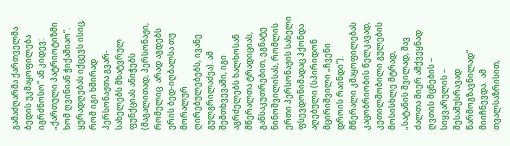გამაძღარმა ქართველმა ბედის უკმაყოფილება იგრძნოსო“ ან კიდევ: „ქართული პატრიოტიზმი ხომ ღვინიან ჭიქაშიაო“. ყურადღებას იქცევს ისიც, რომ იგი ხშირად პერსონაჟთა გვარ-სახელებს მხატვრულ ფუნქციას ანიჭებს (მაგალითად, პერსონაჟი, რომელიც  არად აგდებს ერის ბედ-იღბალსა თუ მორალურ ღირებულებებს, ივანე გულგრილაძეა). ამ შემთხვევაში, იგი აგრძელებს ხალხოსან მწერალთა ტრადიციას, განსაკუთრებით, ეგნატე ნინოშვილისას, რომლის ერთი პერსონაჟის სახელი ფსევდონიმადაც ჰქონდა აღებული (სპირიდონ მცირიშვილი „ჩვენი დროის რაინდი“). მწერალი კმაყოფილებას კაცობრიობის წელკავად, კეთილშობილი გულების მოსისხლე მტრად, „სატანის შვილად, შავ ძალთა მიერ ამქვეყნად ღვთის მცნების – სიყვარულის – შესამუსრავად წარმოგზავნილად“ მიიჩნევდა.  ამ თვალსაზრისით,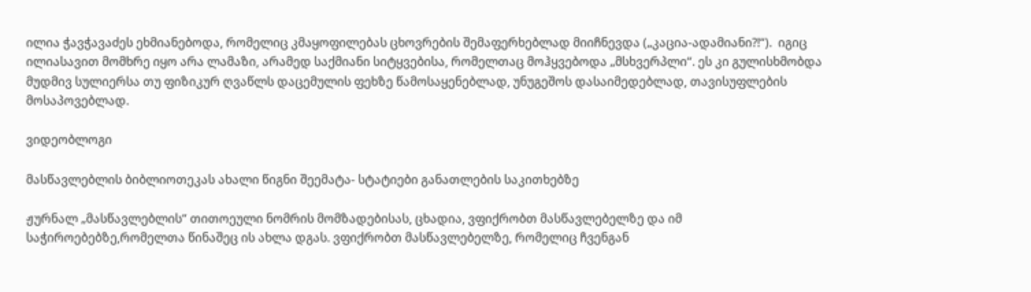ილია ჭავჭავაძეს ეხმიანებოდა, რომელიც კმაყოფილებას ცხოვრების შემაფერხებლად მიიჩნევდა („კაცია-ადამიანი?!“).  იგიც ილიასავით მომხრე იყო არა ლამაზი, არამედ საქმიანი სიტყვებისა, რომელთაც მოჰყვებოდა „მსხვერპლი“. ეს კი გულისხმობდა მუდმივ სულიერსა თუ ფიზიკურ ღვაწლს დაცემულის ფეხზე წამოსაყენებლად, უნუგეშოს დასაიმედებლად, თავისუფლების მოსაპოვებლად.

ვიდეობლოგი

მასწავლებლის ბიბლიოთეკას ახალი წიგნი შეემატა- სტატიები განათლების საკითხებზე

ჟურნალ „მასწავლებლის“ თითოეული ნომრის მომზადებისას, ცხადია, ვფიქრობთ მასწავლებელზე და იმ საჭიროებებზე,რომელთა წინაშეც ის ახლა დგას. ვფიქრობთ მასწავლებელზე, რომელიც ჩვენგან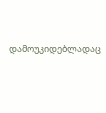დამოუკიდებლადაც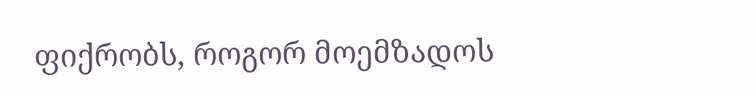ფიქრობს, როგორ მოემზადოს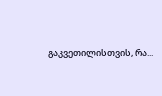გაკვეთილისთვის, რა...